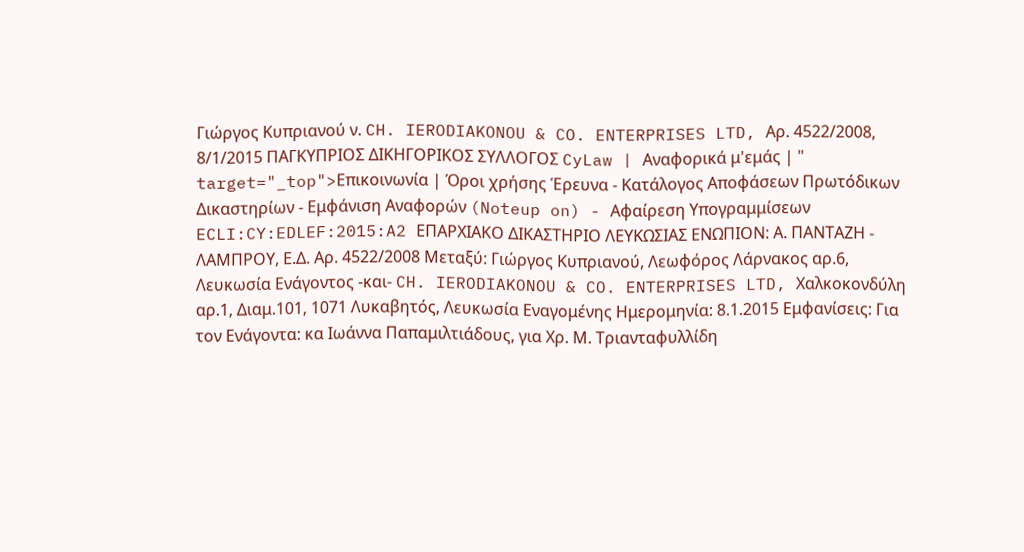Γιώργος Κυπριανού ν. CH. IERODIAKONOU & CO. ENTERPRISES LTD, Αρ. 4522/2008, 8/1/2015 ΠΑΓΚΥΠΡΙΟΣ ΔΙΚΗΓΟΡΙΚΟΣ ΣΥΛΛΟΓΟΣ CyLaw | Αναφορικά μ'εμάς | " target="_top">Επικοινωνία | Όροι χρήσης Έρευνα - Κατάλογος Αποφάσεων Πρωτόδικων Δικαστηρίων - Εμφάνιση Αναφορών (Noteup on) - Αφαίρεση Υπογραμμίσεων ECLI:CY:EDLEF:2015:A2 ΕΠΑΡΧΙΑΚΟ ΔΙΚΑΣΤΗΡΙΟ ΛΕΥΚΩΣΙΑΣ ΕΝΩΠΙΟΝ: Α. ΠΑΝΤΑΖΗ - ΛΑΜΠΡΟΥ, Ε.Δ. Αρ. 4522/2008 Μεταξύ: Γιώργος Κυπριανού, Λεωφόρος Λάρνακος αρ.6, Λευκωσία Ενάγοντος -και- CH. IERODIAKONOU & CO. ENTERPRISES LTD, Χαλκοκονδύλη αρ.1, Διαμ.101, 1071 Λυκαβητός, Λευκωσία Εναγομένης Ημερομηνία: 8.1.2015 Εμφανίσεις: Για τoν Ενάγοντα: κα Ιωάννα Παπαμιλτιάδους, για Χρ. Μ. Τριανταφυλλίδη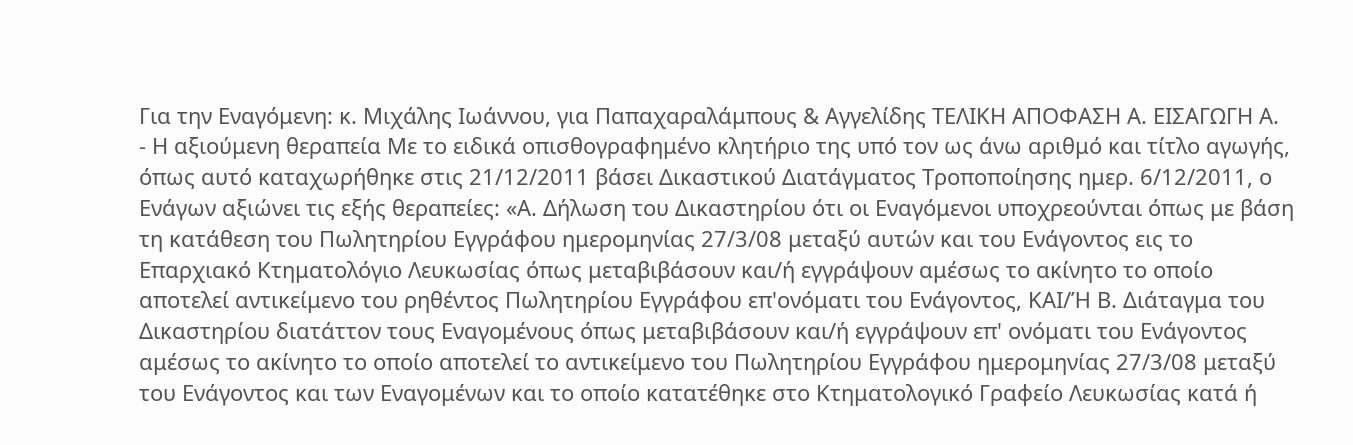Για την Εναγόμενη: κ. Μιχάλης Ιωάννου, για Παπαχαραλάμπους & Αγγελίδης ΤΕΛΙΚΗ ΑΠΟΦΑΣΗ Α. ΕΙΣΑΓΩΓΗ Α.
- Η αξιούμενη θεραπεία Με το ειδικά οπισθογραφημένο κλητήριο της υπό τον ως άνω αριθμό και τίτλο αγωγής, όπως αυτό καταχωρήθηκε στις 21/12/2011 βάσει Δικαστικού Διατάγματος Τροποποίησης ημερ. 6/12/2011, ο Ενάγων αξιώνει τις εξής θεραπείες: «Α. Δήλωση του Δικαστηρίου ότι οι Εναγόμενοι υποχρεούνται όπως με βάση τη κατάθεση του Πωλητηρίου Εγγράφου ημερομηνίας 27/3/08 μεταξύ αυτών και του Ενάγοντος εις το Επαρχιακό Κτηματολόγιο Λευκωσίας όπως μεταβιβάσουν και/ή εγγράψουν αμέσως το ακίνητο το οποίο αποτελεί αντικείμενο του ρηθέντος Πωλητηρίου Εγγράφου επ'ονόματι του Ενάγοντος, ΚΑΙ/Ή Β. Διάταγμα του Δικαστηρίου διατάττον τους Εναγομένους όπως μεταβιβάσουν και/ή εγγράψουν επ' ονόματι του Ενάγοντος αμέσως το ακίνητο το οποίο αποτελεί το αντικείμενο του Πωλητηρίου Εγγράφου ημερομηνίας 27/3/08 μεταξύ του Ενάγοντος και των Εναγομένων και το οποίο κατατέθηκε στο Κτηματολογικό Γραφείο Λευκωσίας κατά ή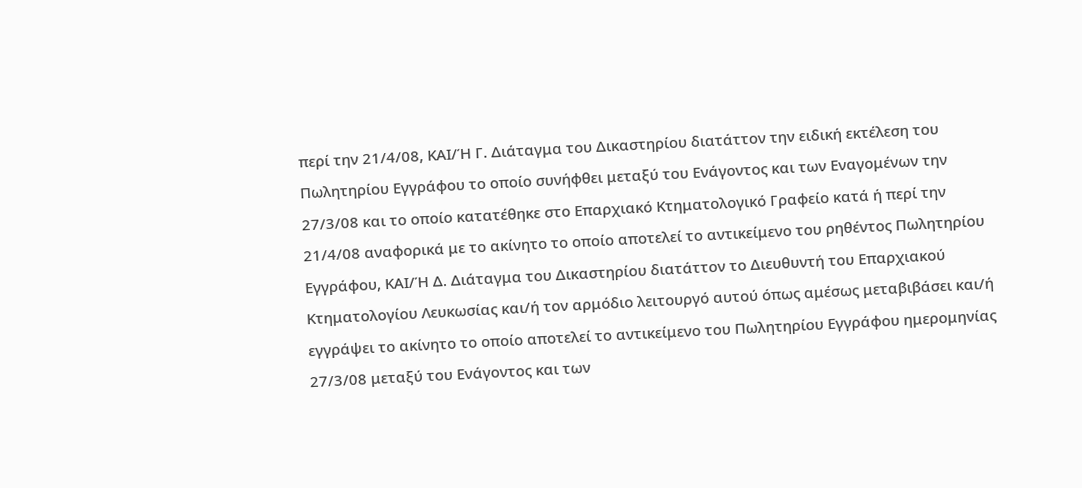περί την 21/4/08, ΚΑΙ/Ή Γ. Διάταγμα του Δικαστηρίου διατάττον την ειδική εκτέλεση του Πωλητηρίου Εγγράφου το οποίο συνήφθει μεταξύ του Ενάγοντος και των Εναγομένων την 27/3/08 και το οποίο κατατέθηκε στο Επαρχιακό Κτηματολογικό Γραφείο κατά ή περί την 21/4/08 αναφορικά με το ακίνητο το οποίο αποτελεί το αντικείμενο του ρηθέντος Πωλητηρίου Εγγράφου, ΚΑΙ/Ή Δ. Διάταγμα του Δικαστηρίου διατάττον το Διευθυντή του Επαρχιακού Κτηματολογίου Λευκωσίας και/ή τον αρμόδιο λειτουργό αυτού όπως αμέσως μεταβιβάσει και/ή εγγράψει το ακίνητο το οποίο αποτελεί το αντικείμενο του Πωλητηρίου Εγγράφου ημερομηνίας 27/3/08 μεταξύ του Ενάγοντος και των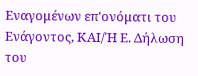Εναγομένων επ'ονόματι του Ενάγοντος, ΚΑΙ/Ή Ε. Δήλωση του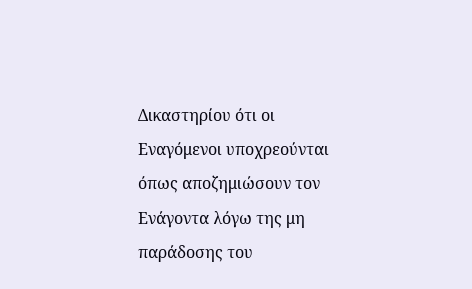Δικαστηρίου ότι οι Εναγόμενοι υποχρεούνται όπως αποζημιώσουν τον Ενάγοντα λόγω της μη παράδοσης του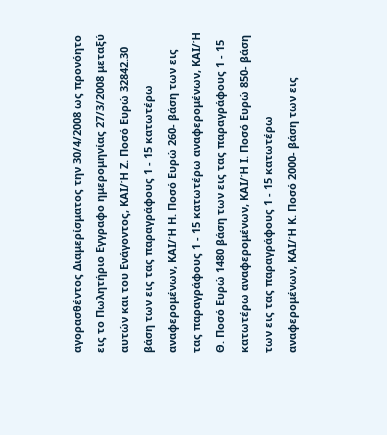αγορασθέντος Διαμερίσματος την 30/4/2008 ως προνόητο εις το Πωλητήριο Εγγραφο ημερομηνίας 27/3/2008 μεταξύ αυτών και του Ενάγοντος, ΚΑΙ/Ή Ζ. Ποσό Ευρώ 32842.30 βάση των εις τας παραγράφους 1 - 15 κατωτέρω αναφερομένων, ΚΑΙ/Ή Η. Ποσό Ευρώ 260- βάση των εις τας παραγράφους 1 - 15 κατωτέρω αναφερομένων, ΚΑΙ/Ή Θ. Ποσό Ευρώ 1480 βάση των εις τας παραγράφους 1 - 15 κατωτέρω αναφερομένων, ΚΑΙ/Ή Ι. Ποσό Ευρώ 850- βάση των εις τας παραγράφους 1 - 15 κατωτέρω αναφερομένων, ΚΑΙ/Ή Κ. Ποσό 2000- βάση των εις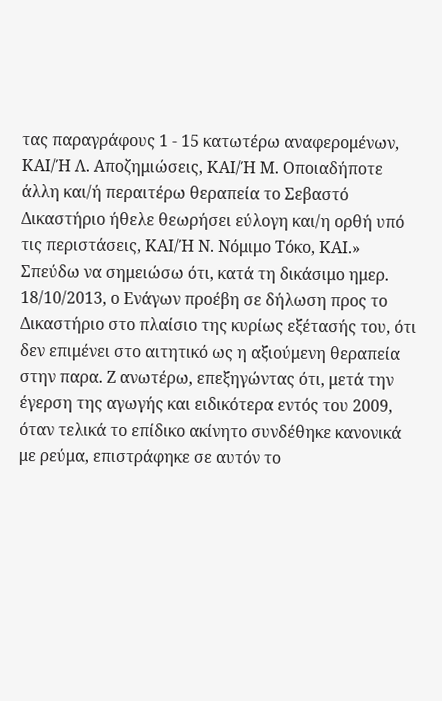τας παραγράφους 1 - 15 κατωτέρω αναφερομένων, ΚΑΙ/Ή Λ. Αποζημιώσεις, ΚΑΙ/Ή Μ. Οποιαδήποτε άλλη και/ή περαιτέρω θεραπεία το Σεβαστό Δικαστήριο ήθελε θεωρήσει εύλογη και/η ορθή υπό τις περιστάσεις, ΚΑΙ/Ή Ν. Νόμιμο Τόκο, ΚΑΙ.» Σπεύδω να σημειώσω ότι, κατά τη δικάσιμο ημερ. 18/10/2013, ο Ενάγων προέβη σε δήλωση προς το Δικαστήριο στο πλαίσιο της κυρίως εξέτασής του, ότι δεν επιμένει στο αιτητικό ως η αξιούμενη θεραπεία στην παρα. Ζ ανωτέρω, επεξηγώντας ότι, μετά την έγερση της αγωγής και ειδικότερα εντός του 2009, όταν τελικά το επίδικο ακίνητο συνδέθηκε κανονικά με ρεύμα, επιστράφηκε σε αυτόν το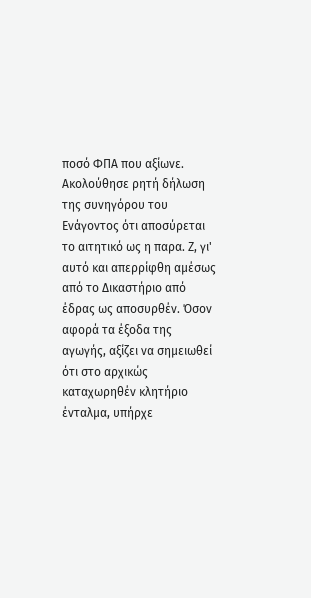ποσό ΦΠΑ που αξίωνε. Ακολούθησε ρητή δήλωση της συνηγόρου του Ενάγοντος ότι αποσύρεται το αιτητικό ως η παρα. Ζ, γι' αυτό και απερρίφθη αμέσως από το Δικαστήριο από έδρας ως αποσυρθέν. Όσον αφορά τα έξοδα της αγωγής, αξίζει να σημειωθεί ότι στο αρχικώς καταχωρηθέν κλητήριο ένταλμα, υπήρχε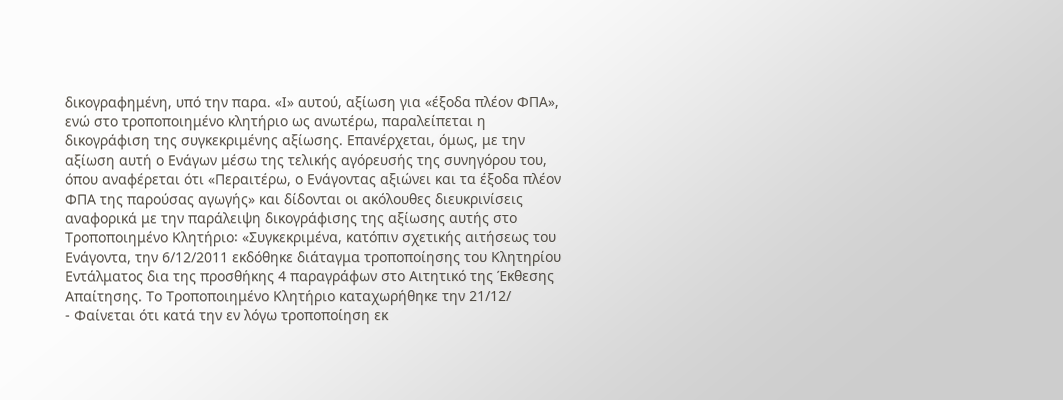δικογραφημένη, υπό την παρα. «Ι» αυτού, αξίωση για «έξοδα πλέον ΦΠΑ», ενώ στο τροποποιημένο κλητήριο ως ανωτέρω, παραλείπεται η δικογράφιση της συγκεκριμένης αξίωσης. Επανέρχεται, όμως, με την αξίωση αυτή ο Ενάγων μέσω της τελικής αγόρευσής της συνηγόρου του, όπου αναφέρεται ότι «Περαιτέρω, ο Ενάγοντας αξιώνει και τα έξοδα πλέον ΦΠΑ της παρούσας αγωγής» και δίδονται οι ακόλουθες διευκρινίσεις αναφορικά με την παράλειψη δικογράφισης της αξίωσης αυτής στο Τροποποιημένο Κλητήριο꞉ «Συγκεκριμένα, κατόπιν σχετικής αιτήσεως του Ενάγοντα, την 6/12/2011 εκδόθηκε διάταγμα τροποποίησης του Κλητηρίου Εντάλματος δια της προσθήκης 4 παραγράφων στο Αιτητικό της Έκθεσης Απαίτησης. Το Τροποποιημένο Κλητήριο καταχωρήθηκε την 21/12/
- Φαίνεται ότι κατά την εν λόγω τροποποίηση εκ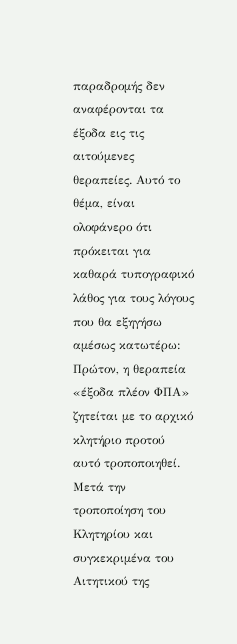παραδρομής δεν αναφέρονται τα έξοδα εις τις αιτούμενες θεραπείες. Αυτό το θέμα, είναι ολοφάνερο ότι πρόκειται για καθαρά τυπογραφικό λάθος για τους λόγους που θα εξηγήσω αμέσως κατωτέρω: Πρώτον, η θεραπεία «έξοδα πλέον ΦΠΑ» ζητείται με το αρχικό κλητήριο προτού αυτό τροποποιηθεί. Μετά την τροποποίηση του Κλητηρίου και συγκεκριμένα του Αιτητικού της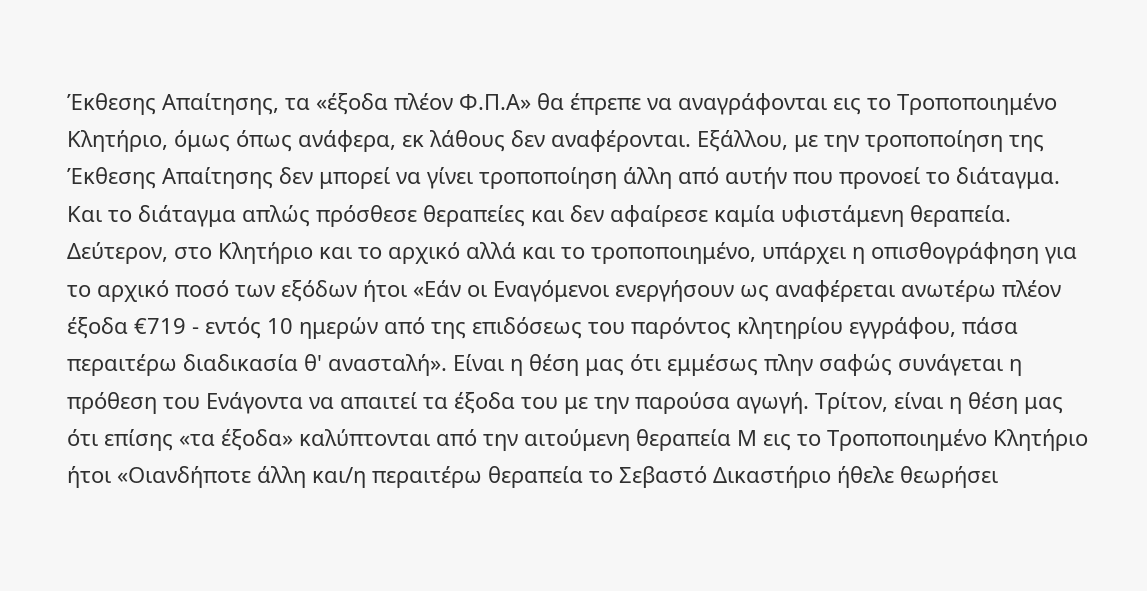Έκθεσης Απαίτησης, τα «έξοδα πλέον Φ.Π.Α» θα έπρεπε να αναγράφονται εις το Τροποποιημένο Κλητήριο, όμως όπως ανάφερα, εκ λάθους δεν αναφέρονται. Εξάλλου, με την τροποποίηση της Έκθεσης Απαίτησης δεν μπορεί να γίνει τροποποίηση άλλη από αυτήν που προνοεί το διάταγμα. Και το διάταγμα απλώς πρόσθεσε θεραπείες και δεν αφαίρεσε καμία υφιστάμενη θεραπεία. Δεύτερον, στο Κλητήριο και το αρχικό αλλά και το τροποποιημένο, υπάρχει η οπισθογράφηση για το αρχικό ποσό των εξόδων ήτοι «Εάν οι Εναγόμενοι ενεργήσουν ως αναφέρεται ανωτέρω πλέον έξοδα €719 - εντός 10 ημερών από της επιδόσεως του παρόντος κλητηρίου εγγράφου, πάσα περαιτέρω διαδικασία θ' ανασταλή». Είναι η θέση μας ότι εμμέσως πλην σαφώς συνάγεται η πρόθεση του Ενάγοντα να απαιτεί τα έξοδα του με την παρούσα αγωγή. Τρίτον, είναι η θέση μας ότι επίσης «τα έξοδα» καλύπτονται από την αιτούμενη θεραπεία Μ εις το Τροποποιημένο Κλητήριο ήτοι «Οιανδήποτε άλλη και/η περαιτέρω θεραπεία το Σεβαστό Δικαστήριο ήθελε θεωρήσει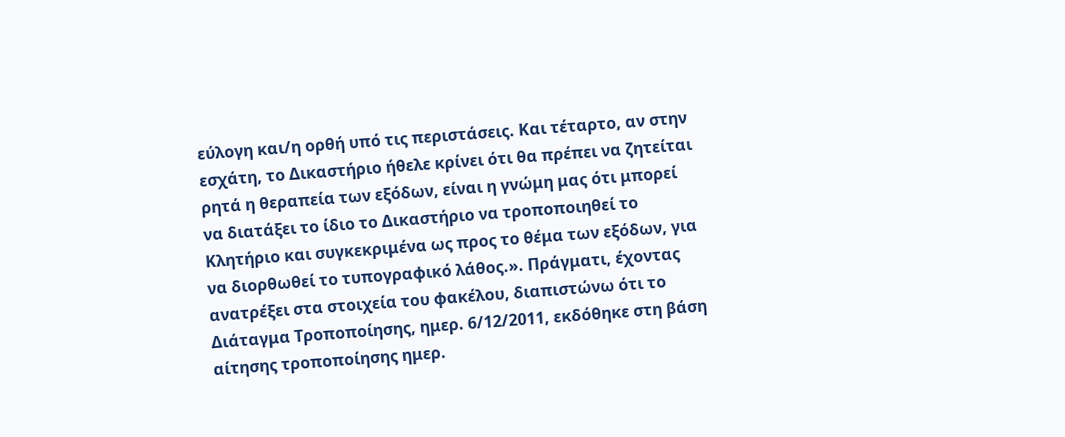εύλογη και/η ορθή υπό τις περιστάσεις. Και τέταρτο, αν στην εσχάτη, το Δικαστήριο ήθελε κρίνει ότι θα πρέπει να ζητείται ρητά η θεραπεία των εξόδων, είναι η γνώμη μας ότι μπορεί να διατάξει το ίδιο το Δικαστήριο να τροποποιηθεί το Κλητήριο και συγκεκριμένα ως προς το θέμα των εξόδων, για να διορθωθεί το τυπογραφικό λάθος.». Πράγματι, έχοντας ανατρέξει στα στοιχεία του φακέλου, διαπιστώνω ότι το Διάταγμα Τροποποίησης, ημερ. 6/12/2011, εκδόθηκε στη βάση αίτησης τροποποίησης ημερ.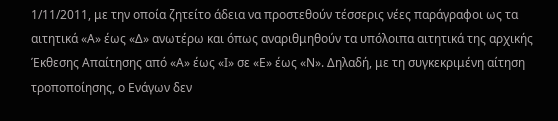1/11/2011, με την οποία ζητείτο άδεια να προστεθούν τέσσερις νέες παράγραφοι ως τα αιτητικά «Α» έως «Δ» ανωτέρω και όπως αναριθμηθούν τα υπόλοιπα αιτητικά της αρχικής Έκθεσης Απαίτησης από «Α» έως «Ι» σε «Ε» έως «Ν». Δηλαδή, με τη συγκεκριμένη αίτηση τροποποίησης, ο Ενάγων δεν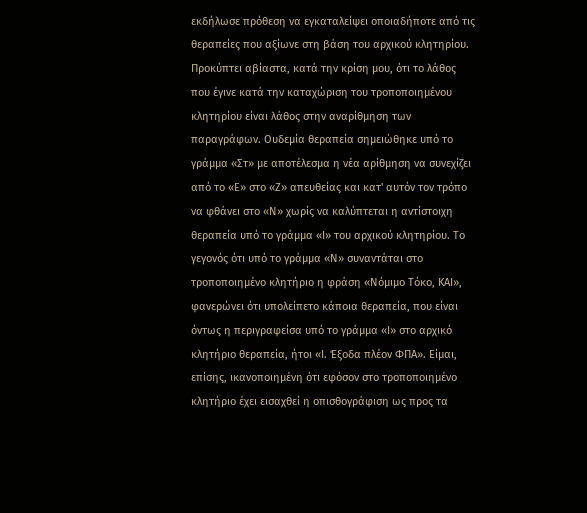εκδήλωσε πρόθεση να εγκαταλείψει οποιαδήποτε από τις θεραπείες που αξίωνε στη βάση του αρχικού κλητηρίου. Προκύπτει αβίαστα, κατά την κρίση μου, ότι το λάθος που έγινε κατά την καταχώριση του τροποποιημένου κλητηρίου είναι λάθος στην αναρίθμηση των παραγράφων. Ουδεμία θεραπεία σημειώθηκε υπό το γράμμα «Στ» με αποτέλεσμα η νέα αρίθμηση να συνεχίζει από το «Ε» στο «Ζ» απευθείας και κατ' αυτόν τον τρόπο να φθάνει στο «Ν» χωρίς να καλύπτεται η αντίστοιχη θεραπεία υπό το γράμμα «Ι» του αρχικού κλητηρίου. Το γεγονός ότι υπό το γράμμα «Ν» συναντάται στο τροποποιημένο κλητήριο η φράση «Νόμιμο Τόκο, ΚΑΙ», φανερώνει ότι υπολείπετο κάποια θεραπεία, που είναι όντως η περιγραφείσα υπό το γράμμα «Ι» στο αρχικό κλητήριο θεραπεία, ήτοι «Ι. Έξοδα πλέον ΦΠΑ». Είμαι, επίσης, ικανοποιημένη ότι εφόσον στο τροποποιημένο κλητήριο έχει εισαχθεί η οπισθογράφιση ως προς τα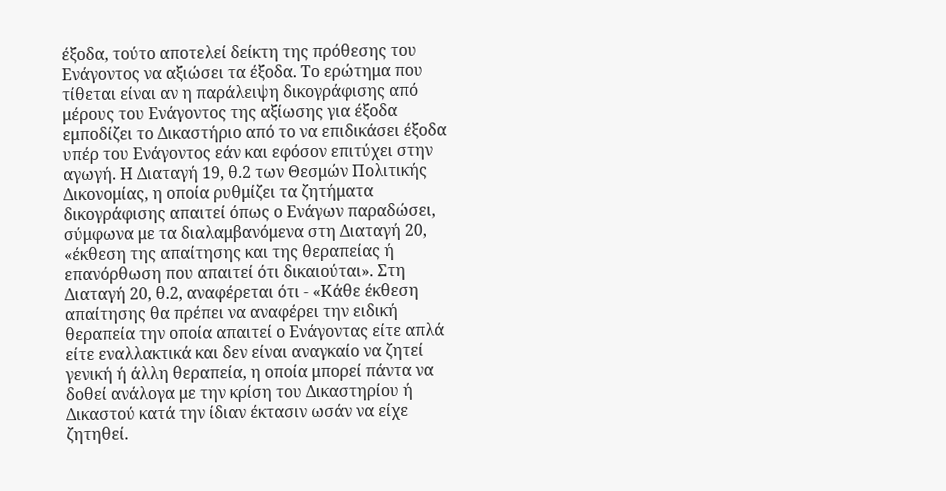έξοδα, τούτο αποτελεί δείκτη της πρόθεσης του Ενάγοντος να αξιώσει τα έξοδα. Το ερώτημα που τίθεται είναι αν η παράλειψη δικογράφισης από μέρους του Ενάγοντος της αξίωσης για έξοδα εμποδίζει το Δικαστήριο από το να επιδικάσει έξοδα υπέρ του Ενάγοντος εάν και εφόσον επιτύχει στην αγωγή. Η Διαταγή 19, θ.2 των Θεσμών Πολιτικής Δικονομίας, η οποία ρυθμίζει τα ζητήματα δικογράφισης απαιτεί όπως ο Ενάγων παραδώσει, σύμφωνα με τα διαλαμβανόμενα στη Διαταγή 20, «έκθεση της απαίτησης και της θεραπείας ή επανόρθωση που απαιτεί ότι δικαιούται». Στη Διαταγή 20, θ.2, αναφέρεται ότι - «Κάθε έκθεση απαίτησης θα πρέπει να αναφέρει την ειδική θεραπεία την οποία απαιτεί ο Ενάγοντας είτε απλά είτε εναλλακτικά και δεν είναι αναγκαίο να ζητεί γενική ή άλλη θεραπεία, η οποία μπορεί πάντα να δοθεί ανάλογα με την κρίση του Δικαστηρίου ή Δικαστού κατά την ίδιαν έκτασιν ωσάν να είχε ζητηθεί.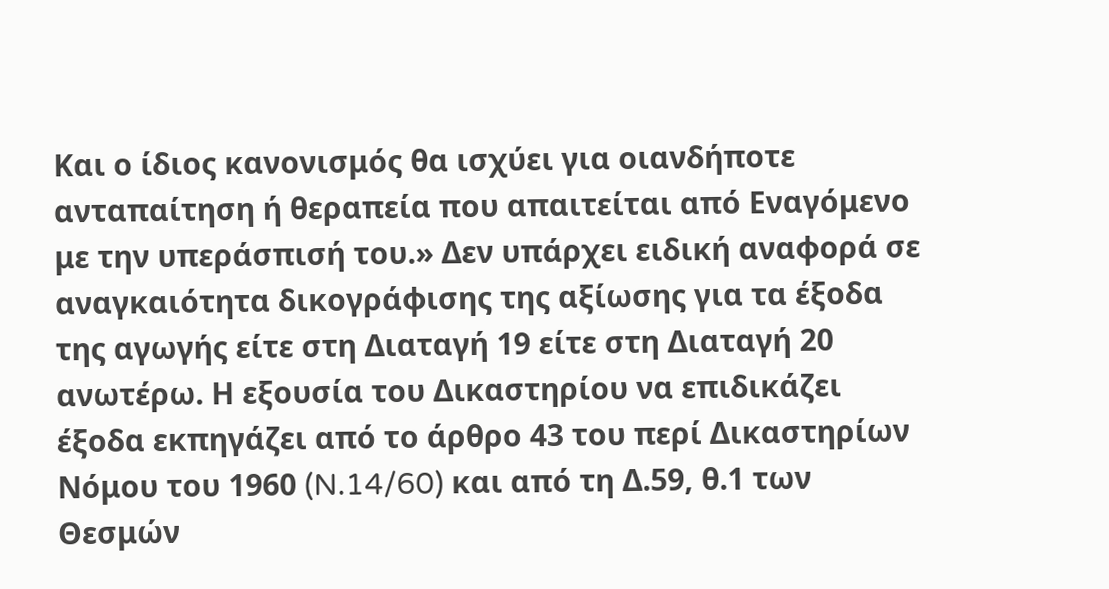Και ο ίδιος κανονισμός θα ισχύει για οιανδήποτε ανταπαίτηση ή θεραπεία που απαιτείται από Εναγόμενο με την υπεράσπισή του.» Δεν υπάρχει ειδική αναφορά σε αναγκαιότητα δικογράφισης της αξίωσης για τα έξοδα της αγωγής είτε στη Διαταγή 19 είτε στη Διαταγή 20 ανωτέρω. Η εξουσία του Δικαστηρίου να επιδικάζει έξοδα εκπηγάζει από το άρθρο 43 του περί Δικαστηρίων Νόμου του 1960 (N.14/60) και από τη Δ.59, θ.1 των Θεσμών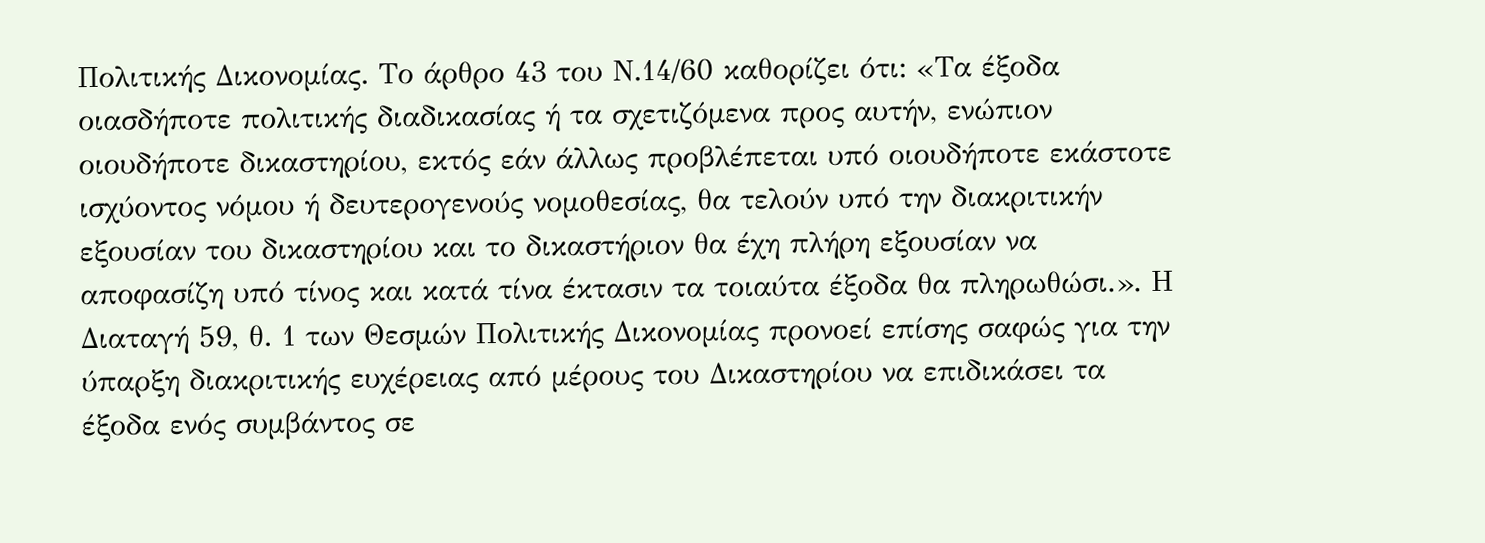Πολιτικής Δικονομίας. Το άρθρο 43 του Ν.14/60 καθορίζει ότι: «Τα έξοδα οιασδήποτε πολιτικής διαδικασίας ή τα σχετιζόμενα προς αυτήν, ενώπιον οιουδήποτε δικαστηρίου, εκτός εάν άλλως προβλέπεται υπό οιουδήποτε εκάστοτε ισχύοντος νόμου ή δευτερογενούς νομοθεσίας, θα τελούν υπό την διακριτικήν εξουσίαν του δικαστηρίου και το δικαστήριον θα έχη πλήρη εξουσίαν να αποφασίζη υπό τίνος και κατά τίνα έκτασιν τα τοιαύτα έξοδα θα πληρωθώσι.». Η Διαταγή 59, θ. 1 των Θεσμών Πολιτικής Δικονομίας προνοεί επίσης σαφώς για την ύπαρξη διακριτικής ευχέρειας από μέρους του Δικαστηρίου να επιδικάσει τα έξοδα ενός συμβάντος σε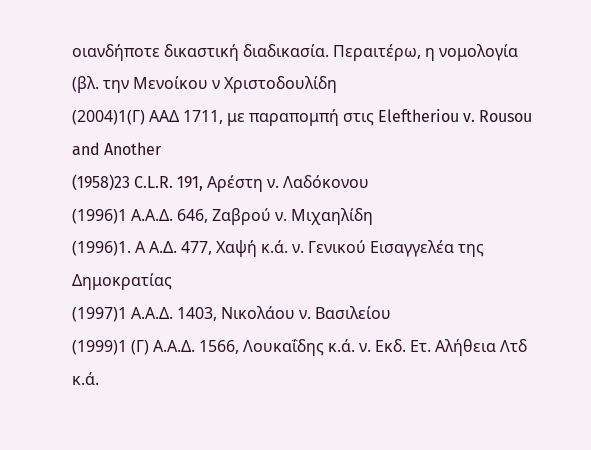οιανδήποτε δικαστική διαδικασία. Περαιτέρω, η νομολογία (βλ. την Μενοίκου ν Χριστοδουλίδη
(2004)1(Γ) ΑΑΔ 1711, με παραπομπή στις Eleftheriou v. Rousou and Another
(1958)23 C.L.R. 191, Αρέστη ν. Λαδόκονου
(1996)1 Α.Α.Δ. 646, Ζαβρού ν. Μιχαηλίδη
(1996)1. Α Α.Δ. 477, Χαψή κ.ά. ν. Γενικού Εισαγγελέα της Δημοκρατίας
(1997)1 Α.Α.Δ. 1403, Νικολάου ν. Βασιλείου
(1999)1 (Γ) Α.Α.Δ. 1566, Λουκαΐδης κ.ά. ν. Εκδ. Ετ. Αλήθεια Λτδ κ.ά.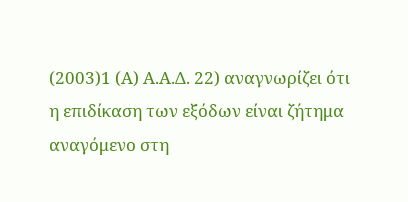(2003)1 (Α) Α.Α.Δ. 22) αναγνωρίζει ότι η επιδίκαση των εξόδων είναι ζήτημα αναγόμενο στη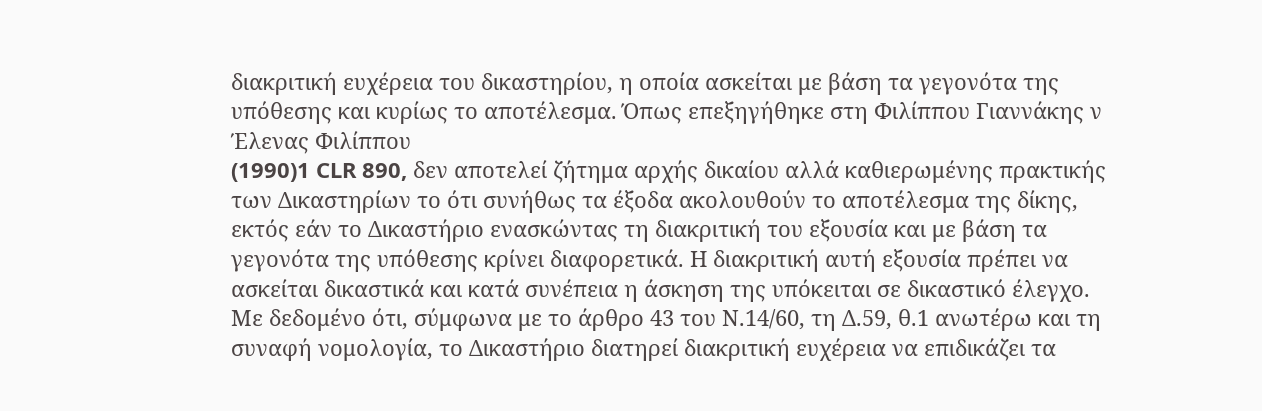διακριτική ευχέρεια του δικαστηρίου, η οποία ασκείται με βάση τα γεγονότα της υπόθεσης και κυρίως το αποτέλεσμα. Όπως επεξηγήθηκε στη Φιλίππου Γιαννάκης ν Έλενας Φιλίππου
(1990)1 CLR 890, δεν αποτελεί ζήτημα αρχής δικαίου αλλά καθιερωμένης πρακτικής των Δικαστηρίων το ότι συνήθως τα έξοδα ακολουθούν το αποτέλεσμα της δίκης, εκτός εάν το Δικαστήριο ενασκώντας τη διακριτική του εξουσία και με βάση τα γεγονότα της υπόθεσης κρίνει διαφορετικά. Η διακριτική αυτή εξουσία πρέπει να ασκείται δικαστικά και κατά συνέπεια η άσκηση της υπόκειται σε δικαστικό έλεγχο. Με δεδομένο ότι, σύμφωνα με το άρθρο 43 του Ν.14/60, τη Δ.59, θ.1 ανωτέρω και τη συναφή νομολογία, το Δικαστήριο διατηρεί διακριτική ευχέρεια να επιδικάζει τα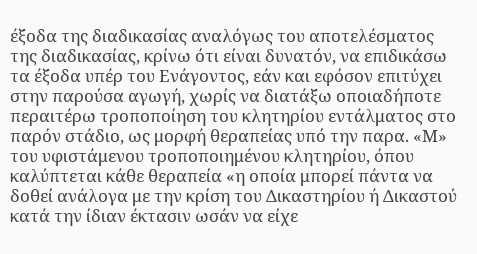έξοδα της διαδικασίας αναλόγως του αποτελέσματος της διαδικασίας, κρίνω ότι είναι δυνατόν, να επιδικάσω τα έξοδα υπέρ του Ενάγοντος, εάν και εφόσον επιτύχει στην παρούσα αγωγή, χωρίς να διατάξω οποιαδήποτε περαιτέρω τροποποίηση του κλητηρίου εντάλματος στο παρόν στάδιο, ως μορφή θεραπείας υπό την παρα. «Μ» του υφιστάμενου τροποποιημένου κλητηρίου, όπου καλύπτεται κάθε θεραπεία «η οποία μπορεί πάντα να δοθεί ανάλογα με την κρίση του Δικαστηρίου ή Δικαστού κατά την ίδιαν έκτασιν ωσάν να είχε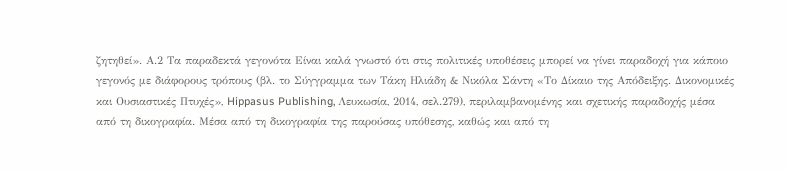ζητηθεί». Α.2 Τα παραδεκτά γεγονότα Είναι καλά γνωστό ότι στις πολιτικές υποθέσεις μπορεί να γίνει παραδοχή για κάποιο γεγονός με διάφορους τρόπους (βλ. το Σύγγραμμα των Τάκη Ηλιάδη & Νικόλα Σάντη «Το Δίκαιο της Απόδειξης. Δικονομικές και Ουσιαστικές Πτυχές», Hippasus Publishing, Λευκωσία, 2014, σελ.279), περιλαμβανομένης και σχετικής παραδοχής μέσα από τη δικογραφία. Μέσα από τη δικογραφία της παρούσας υπόθεσης, καθώς και από τη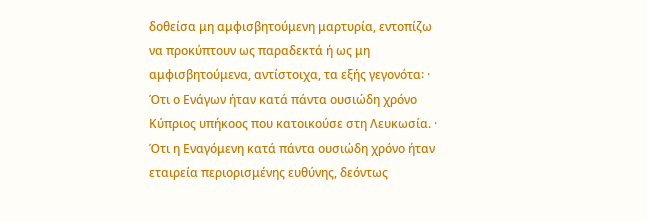δοθείσα μη αμφισβητούμενη μαρτυρία, εντοπίζω να προκύπτουν ως παραδεκτά ή ως μη αμφισβητούμενα, αντίστοιχα, τα εξής γεγονότα꞉ · Ότι ο Ενάγων ήταν κατά πάντα ουσιώδη χρόνο Κύπριος υπήκοος που κατοικούσε στη Λευκωσία. · Ότι η Εναγόμενη κατά πάντα ουσιώδη χρόνο ήταν εταιρεία περιορισμένης ευθύνης, δεόντως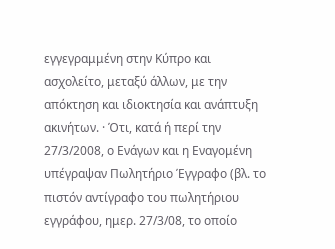εγγεγραμμένη στην Κύπρο και ασχολείτο, μεταξύ άλλων, με την απόκτηση και ιδιοκτησία και ανάπτυξη ακινήτων. · Ότι, κατά ή περί την 27/3/2008, ο Ενάγων και η Εναγομένη υπέγραψαν Πωλητήριο Έγγραφο (βλ. το πιστόν αντίγραφο του πωλητήριου εγγράφου, ημερ. 27/3/08, το οποίο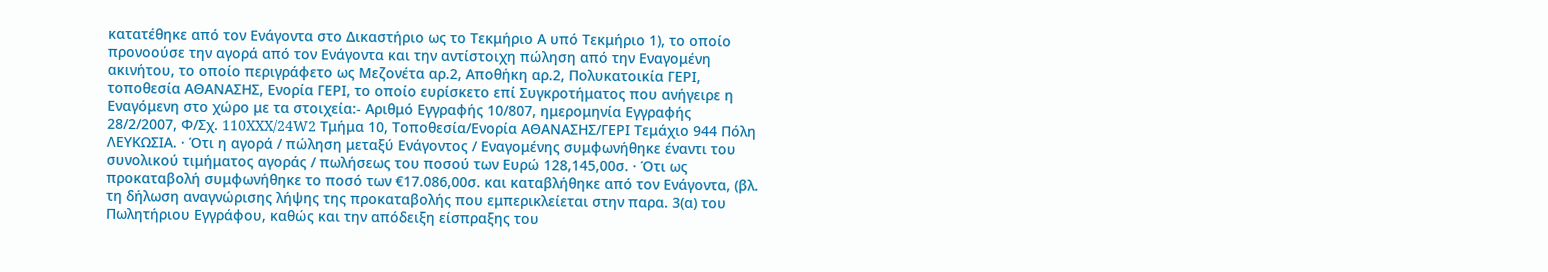κατατέθηκε από τον Ενάγοντα στο Δικαστήριο ως το Τεκμήριο Α υπό Τεκμήριο 1), το οποίο προνοούσε την αγορά από τον Ενάγοντα και την αντίστοιχη πώληση από την Εναγομένη ακινήτου, το οποίο περιγράφετο ως Μεζονέτα αρ.2, Αποθήκη αρ.2, Πολυκατοικία ΓΕΡΙ, τοποθεσία ΑΘΑΝΑΣΗΣ, Ενορία ΓΕΡΙ, το οποίο ευρίσκετο επί Συγκροτήματος που ανήγειρε η Εναγόμενη στο χώρο με τα στοιχεία:- Αριθμό Εγγραφής 10/807, ημερομηνία Εγγραφής 28/2/2007, Φ/Σχ. 110XXX/24W2 Τμήμα 10, Τοποθεσία/Ενορία ΑΘΑΝΑΣΗΣ/ΓΕΡΙ Τεμάχιο 944 Πόλη ΛΕΥΚΩΣΙΑ. · Ότι η αγορά / πώληση μεταξύ Ενάγοντος / Εναγομένης συμφωνήθηκε έναντι του συνολικού τιμήματος αγοράς / πωλήσεως του ποσού των Ευρώ 128,145,00σ. · Ότι ως προκαταβολή συμφωνήθηκε το ποσό των €17.086,00σ. και καταβλήθηκε από τον Ενάγοντα, (βλ. τη δήλωση αναγνώρισης λήψης της προκαταβολής που εμπερικλείεται στην παρα. 3(α) του Πωλητήριου Εγγράφου, καθώς και την απόδειξη είσπραξης του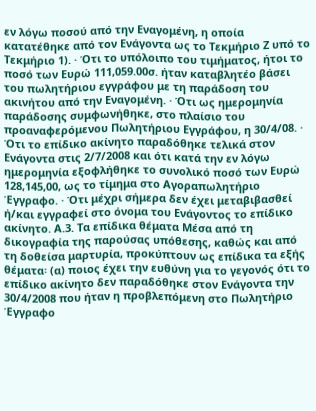εν λόγω ποσού από την Εναγομένη, η οποία κατατέθηκε από τον Ενάγοντα ως το Τεκμήριο Ζ υπό το Τεκμήριο 1). · Ότι το υπόλοιπο του τιμήματος, ήτοι το ποσό των Ευρώ 111,059.00σ. ήταν καταβλητέο βάσει του πωλητήριου εγγράφου με τη παράδοση του ακινήτου από την Εναγομένη. · Ότι ως ημερομηνία παράδοσης συμφωνήθηκε, στο πλαίσιο του προαναφερόμενου Πωλητήριου Εγγράφου, η 30/4/08. · Ότι το επίδικο ακίνητο παραδόθηκε τελικά στον Ενάγοντα στις 2/7/2008 και ότι κατά την εν λόγω ημερομηνία εξοφλήθηκε το συνολικό ποσό των Ευρώ 128,145,00, ως το τίμημα στο Αγοραπωλητήριο Έγγραφο. · Ότι μέχρι σήμερα δεν έχει μεταβιβασθεί ή/και εγγραφεί στο όνομα του Ενάγοντος το επίδικο ακίνητο. Α.3. Τα επίδικα θέματα Μέσα από τη δικογραφία της παρούσας υπόθεσης, καθώς και από τη δοθείσα μαρτυρία, προκύπτουν ως επίδικα τα εξής θέματα꞉ (α) ποιος έχει την ευθύνη για το γεγονός ότι το επίδικο ακίνητο δεν παραδόθηκε στον Ενάγοντα την 30/4/2008 που ήταν η προβλεπόμενη στο Πωλητήριο Έγγραφο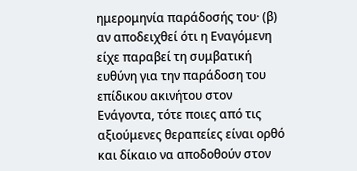ημερομηνία παράδοσής του· (β) αν αποδειχθεί ότι η Εναγόμενη είχε παραβεί τη συμβατική ευθύνη για την παράδοση του επίδικου ακινήτου στον Ενάγοντα, τότε ποιες από τις αξιούμενες θεραπείες είναι ορθό και δίκαιο να αποδοθούν στον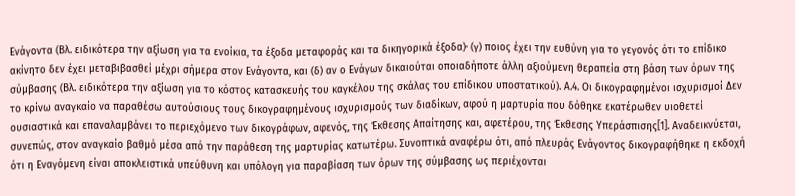Ενάγοντα (Βλ. ειδικότερα την αξίωση για τα ενοίκια, τα έξοδα μεταφοράς και τα δικηγορικά έξοδα)· (γ) ποιος έχει την ευθύνη για το γεγονός ότι το επίδικο ακίνητο δεν έχει μεταβιβασθεί μέχρι σήμερα στον Ενάγοντα, και (δ) αν ο Ενάγων δικαιούται οποιαδήποτε άλλη αξιούμενη θεραπεία στη βάση των όρων της σύμβασης (Βλ. ειδικότερα την αξίωση για το κόστος κατασκευής του καγκέλου της σκάλας του επίδικου υποστατικού). Α.4. Οι δικογραφημένοι ισχυρισμοί Δεν το κρίνω αναγκαίο να παραθέσω αυτούσιους τους δικογραφημένους ισχυρισμούς των διαδίκων, αφού η μαρτυρία που δόθηκε εκατέρωθεν υιοθετεί ουσιαστικά και επαναλαμβάνει το περιεχόμενο των δικογράφων, αφενός, της Έκθεσης Απαίτησης και, αφετέρου, της Έκθεσης Υπεράσπισης[1]. Αναδεικνύεται, συνεπώς, στον αναγκαίο βαθμό μέσα από την παράθεση της μαρτυρίας κατωτέρω. Συνοπτικά αναφέρω ότι, από πλευράς Ενάγοντος δικογραφήθηκε η εκδοχή ότι η Εναγόμενη είναι αποκλειστικά υπεύθυνη και υπόλογη για παραβίαση των όρων της σύμβασης ως περιέχονται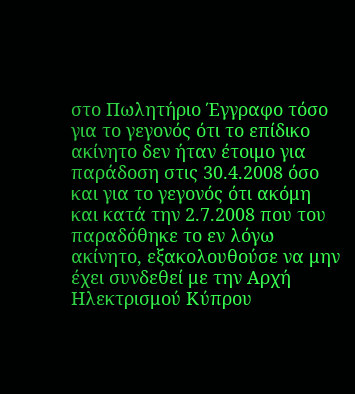στο Πωλητήριο Έγγραφο τόσο για το γεγονός ότι το επίδικο ακίνητο δεν ήταν έτοιμο για παράδοση στις 30.4.2008 όσο και για το γεγονός ότι ακόμη και κατά την 2.7.2008 που του παραδόθηκε το εν λόγω ακίνητο, εξακολουθούσε να μην έχει συνδεθεί με την Αρχή Ηλεκτρισμού Κύπρου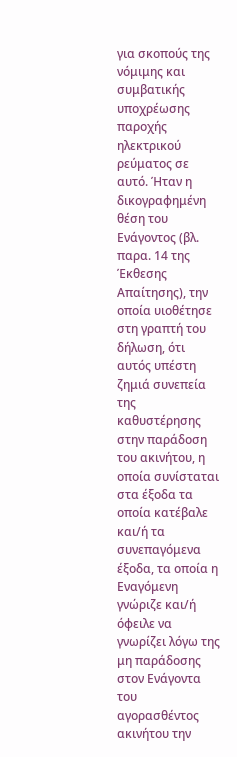για σκοπούς της νόμιμης και συμβατικής υποχρέωσης παροχής ηλεκτρικού ρεύματος σε αυτό. Ήταν η δικογραφημένη θέση του Ενάγοντος (βλ. παρα. 14 της Έκθεσης Απαίτησης), την οποία υιοθέτησε στη γραπτή του δήλωση, ότι αυτός υπέστη ζημιά συνεπεία της καθυστέρησης στην παράδοση του ακινήτου, η οποία συνίσταται στα έξοδα τα οποία κατέβαλε και/ή τα συνεπαγόμενα έξοδα, τα οποία η Εναγόμενη γνώριζε και/ή όφειλε να γνωρίζει λόγω της μη παράδοσης στον Ενάγοντα του αγορασθέντος ακινήτου την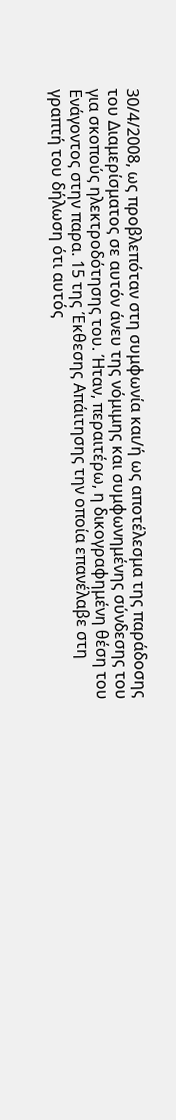30/4/2008, ως προβλεπόταν στη συμφωνία και/ή ως αποτέλεσμα της παράδοσης του Διαμερίσματος σε αυτόν άνευ της νόμιμης και συμφωνημένης σύνδεσης του για σκοπούς ηλεκτροδότησης του. Ήταν, περαιτέρω, η δικογραφημένη θέση του Ενάγοντος στην παρα. 15 της Έκθεσης Απάιτησης την οποία επανέλαβε στη γραπτή του δήλωση ότι αυτός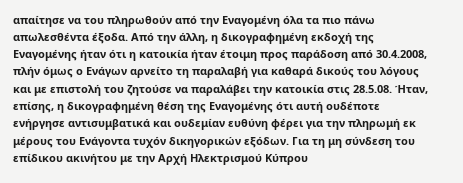απαίτησε να του πληρωθούν από την Εναγομένη όλα τα πιο πάνω απωλεσθέντα έξοδα. Από την άλλη, η δικογραφημένη εκδοχή της Εναγομένης ήταν ότι η κατοικία ήταν έτοιμη προς παράδοση από 30.4.2008, πλήν όμως ο Ενάγων αρνείτο τη παραλαβή για καθαρά δικούς του λόγους και με επιστολή του ζητούσε να παραλάβει την κατοικία στις 28.5.08. Ήταν, επίσης, η δικογραφημένη θέση της Εναγομένης ότι αυτή ουδέποτε ενήργησε αντισυμβατικά και ουδεμίαν ευθύνη φέρει για την πληρωμή εκ μέρους του Ενάγοντα τυχόν δικηγορικών εξόδων. Για τη μη σύνδεση του επίδικου ακινήτου με την Αρχή Ηλεκτρισμού Κύπρου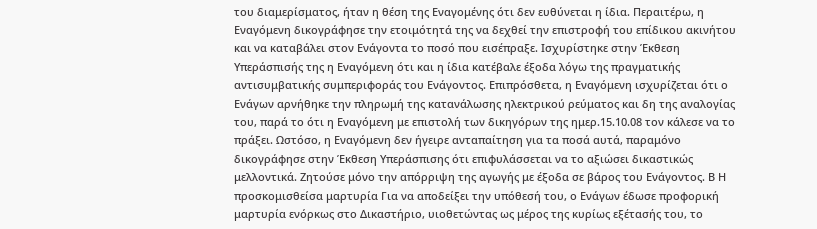του διαμερίσματος, ήταν η θέση της Εναγομένης ότι δεν ευθύνεται η ίδια. Περαιτέρω, η Εναγόμενη δικογράφησε την ετοιμότητά της να δεχθεί την επιστροφή του επίδικου ακινήτου και να καταβάλει στον Ενάγοντα το ποσό που εισέπραξε. Ισχυρίστηκε στην Έκθεση Υπεράσπισής της η Εναγόμενη ότι και η ίδια κατέβαλε έξοδα λόγω της πραγματικής αντισυμβατικής συμπεριφοράς του Ενάγοντος. Επιπρόσθετα, η Εναγόμενη ισχυρίζεται ότι ο Ενάγων αρνήθηκε την πληρωμή της κατανάλωσης ηλεκτρικού ρεύματος και δη της αναλογίας του, παρά το ότι η Εναγόμενη με επιστολή των δικηγόρων της ημερ.15.10.08 τον κάλεσε να το πράξει. Ωστόσο, η Εναγόμενη δεν ήγειρε ανταπαίτηση για τα ποσά αυτά, παραμόνο δικογράφησε στην Έκθεση Υπεράσπισης ότι επιφυλάσσεται να το αξιώσει δικαστικώς μελλοντικά. Ζητούσε μόνο την απόρριψη της αγωγής με έξοδα σε βάρος του Ενάγοντος. Β Η προσκομισθείσα μαρτυρία Για να αποδείξει την υπόθεσή του, ο Ενάγων έδωσε προφορική μαρτυρία ενόρκως στο Δικαστήριο, υιοθετώντας ως μέρος της κυρίως εξέτασής του, το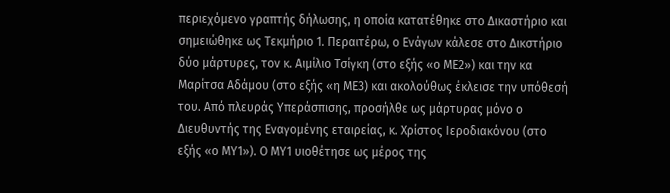περιεχόμενο γραπτής δήλωσης, η οποία κατατέθηκε στο Δικαστήριο και σημειώθηκε ως Τεκμήριο 1. Περαιτέρω, ο Ενάγων κάλεσε στο Δικστήριο δύο μάρτυρες, τον κ. Αιμίλιο Τσίγκη (στο εξής «ο ΜΕ2») και την κα Μαρίτσα Αδάμου (στο εξής «η ΜΕ3) και ακολούθως έκλεισε την υπόθεσή του. Από πλευράς Υπεράσπισης, προσήλθε ως μάρτυρας μόνο ο Διευθυντής της Εναγομένης εταιρείας, κ. Χρίστος Ιεροδιακόνου (στο εξής «ο ΜΥ1»). Ο ΜΥ1 υιοθέτησε ως μέρος της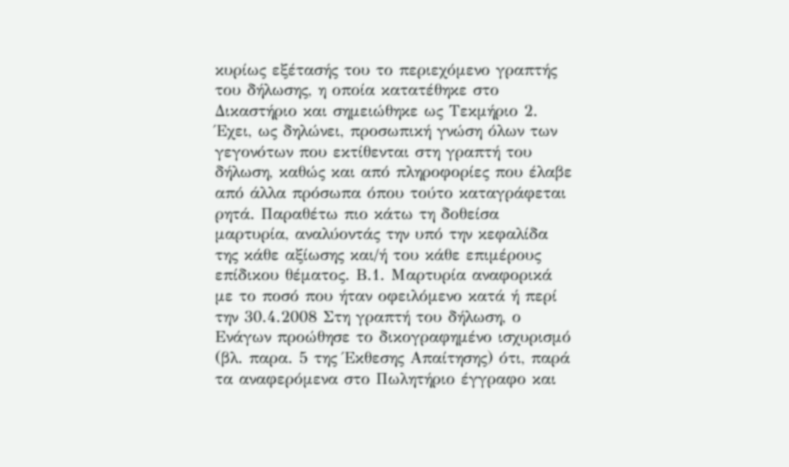κυρίως εξέτασής του το περιεχόμενο γραπτής του δήλωσης, η οποία κατατέθηκε στο Δικαστήριο και σημειώθηκε ως Τεκμήριο 2. Έχει, ως δηλώνει, προσωπική γνώση όλων των γεγονότων που εκτίθενται στη γραπτή του δήλωση, καθώς και από πληροφορίες που έλαβε από άλλα πρόσωπα όπου τούτο καταγράφεται ρητά. Παραθέτω πιο κάτω τη δοθείσα μαρτυρία, αναλύοντάς την υπό την κεφαλίδα της κάθε αξίωσης και/ή του κάθε επιμέρους επίδικου θέματος. Β.1. Μαρτυρία αναφορικά με το ποσό που ήταν οφειλόμενο κατά ή περί την 30.4.2008 Στη γραπτή του δήλωση, ο Ενάγων προώθησε το δικογραφημένο ισχυρισμό (βλ. παρα. 5 της Έκθεσης Απαίτησης) ότι, παρά τα αναφερόμενα στο Πωλητήριο έγγραφο και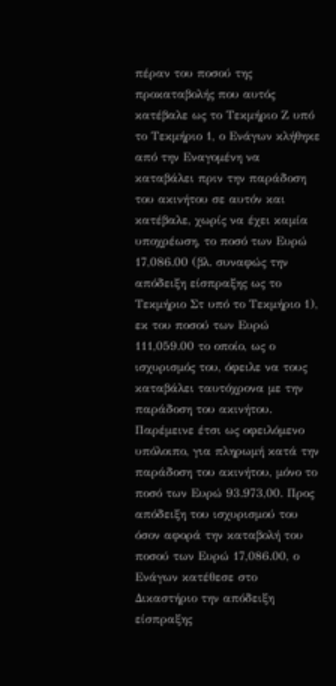πέραν του ποσού της προκαταβολής που αυτός κατέβαλε ως το Τεκμήριο Ζ υπό το Τεκμήριο 1, ο Ενάγων κλήθηκε από την Εναγομένη να καταβάλει πριν την παράδοση του ακινήτου σε αυτόν και κατέβαλε, χωρίς να έχει καμία υποχρέωση, το ποσό των Ευρώ 17,086.00 (βλ. συναφώς την απόδειξη είσπραξης ως το Τεκμήριο Στ υπό το Τεκμήριο 1), εκ του ποσού των Ευρώ 111,059.00 το οποίο, ως ο ισχυρισμός του, όφειλε να τους καταβάλει ταυτόχρονα με την παράδοση του ακινήτου. Παρέμεινε έτσι ως οφειλόμενο υπόλοιπο, για πληρωμή κατά την παράδοση του ακινήτου, μόνο το ποσό των Ευρώ 93.973,00. Προς απόδειξη του ισχυρισμού του όσον αφορά την καταβολή του ποσού των Ευρώ 17,086.00, ο Ενάγων κατέθεσε στο Δικαστήριο την απόδειξη είσπραξης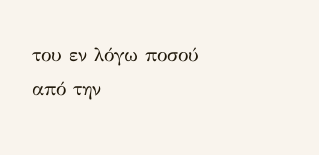του εν λόγω ποσού από την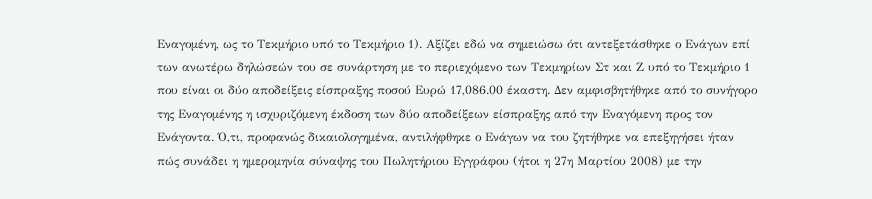Εναγομένη, ως το Τεκμήριο υπό το Τεκμήριο 1). Αξίζει εδώ να σημειώσω ότι αντεξετάσθηκε ο Ενάγων επί των ανωτέρω δηλώσεών του σε συνάρτηση με το περιεχόμενο των Τεκμηρίων Στ και Ζ υπό το Τεκμήριο 1 που είναι οι δύο αποδείξεις είσπραξης ποσού Ευρώ 17,086.00 έκαστη. Δεν αμφισβητήθηκε από το συνήγορο της Εναγομένης η ισχυριζόμενη έκδοση των δύο αποδείξεων είσπραξης από την Εναγόμενη προς τον Ενάγοντα. Ό,τι, προφανώς δικαιολογημένα, αντιλήφθηκε ο Ενάγων να του ζητήθηκε να επεξηγήσει ήταν πώς συνάδει η ημερομηνία σύναψης του Πωλητήριου Εγγράφου (ήτοι η 27η Μαρτίου 2008) με την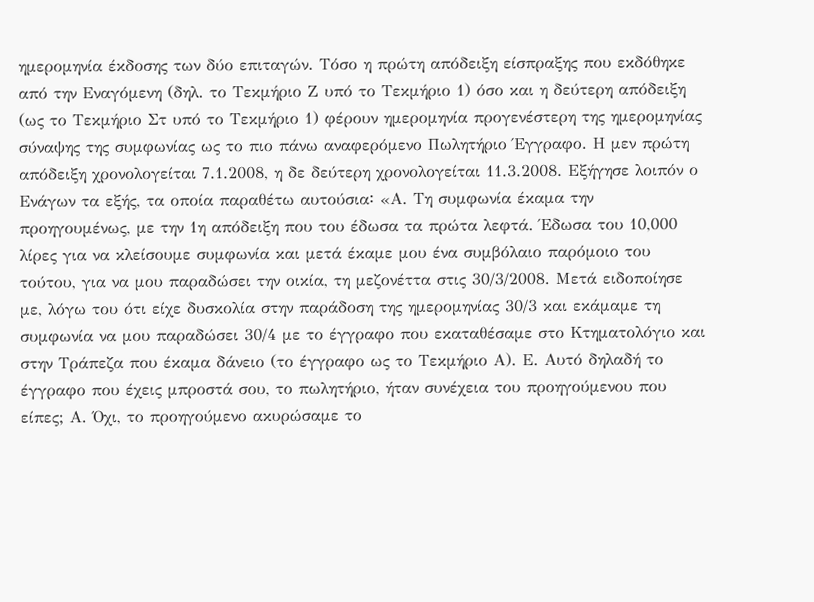ημερομηνία έκδοσης των δύο επιταγών. Τόσο η πρώτη απόδειξη είσπραξης που εκδόθηκε από την Εναγόμενη (δηλ. το Τεκμήριο Ζ υπό το Τεκμήριο 1) όσο και η δεύτερη απόδειξη (ως το Τεκμήριο Στ υπό το Τεκμήριο 1) φέρουν ημερομηνία προγενέστερη της ημερομηνίας σύναψης της συμφωνίας ως το πιο πάνω αναφερόμενο Πωλητήριο Έγγραφο. Η μεν πρώτη απόδειξη χρονολογείται 7.1.2008, η δε δεύτερη χρονολογείται 11.3.2008. Εξήγησε λοιπόν ο Ενάγων τα εξής, τα οποία παραθέτω αυτούσια꞉ «Α. Τη συμφωνία έκαμα την προηγουμένως, με την 1η απόδειξη που του έδωσα τα πρώτα λεφτά. Έδωσα του 10,000 λίρες για να κλείσουμε συμφωνία και μετά έκαμε μου ένα συμβόλαιο παρόμοιο του τούτου, για να μου παραδώσει την οικία, τη μεζονέττα στις 30/3/2008. Μετά ειδοποίησε με, λόγω του ότι είχε δυσκολία στην παράδοση της ημερομηνίας 30/3 και εκάμαμε τη συμφωνία να μου παραδώσει 30/4 με το έγγραφο που εκαταθέσαμε στο Κτηματολόγιο και στην Τράπεζα που έκαμα δάνειο (το έγγραφο ως το Τεκμήριο Α). Ε. Αυτό δηλαδή το έγγραφο που έχεις μπροστά σου, το πωλητήριο, ήταν συνέχεια του προηγούμενου που είπες; Α. Όχι, το προηγούμενο ακυρώσαμε το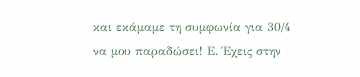και εκάμαμε τη συμφωνία για 30/4 να μου παραδώσει! Ε. Έχεις στην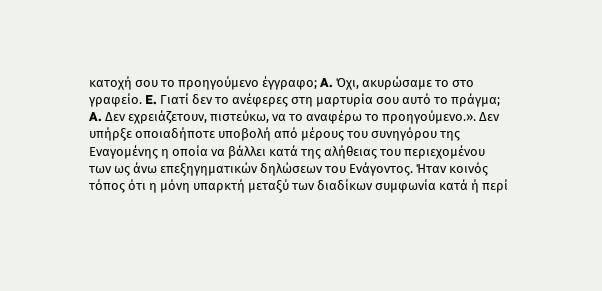κατοχή σου το προηγούμενο έγγραφο; A. Όχι, ακυρώσαμε το στο γραφείο. E. Γιατί δεν το ανέφερες στη μαρτυρία σου αυτό το πράγμα; A. Δεν εχρειάζετουν, πιστεύκω, να το αναφέρω το προηγούμενο.». Δεν υπήρξε οποιαδήποτε υποβολή από μέρους του συνηγόρου της Εναγομένης η οποία να βάλλει κατά της αλήθειας του περιεχομένου των ως άνω επεξηγηματικών δηλώσεων του Ενάγοντος. Ήταν κοινός τόπος ότι η μόνη υπαρκτή μεταξύ των διαδίκων συμφωνία κατά ή περί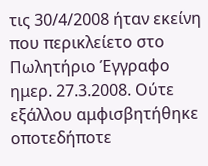τις 30/4/2008 ήταν εκείνη που περικλείετο στο Πωλητήριο Έγγραφο ημερ. 27.3.2008. Ούτε εξάλλου αμφισβητήθηκε οποτεδήποτε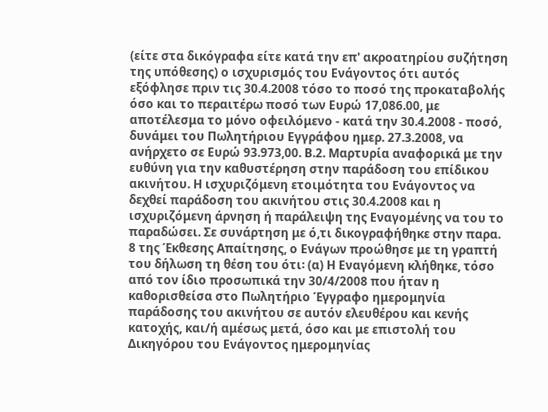(είτε στα δικόγραφα είτε κατά την επ' ακροατηρίου συζήτηση της υπόθεσης) ο ισχυρισμός του Ενάγοντος ότι αυτός εξόφλησε πριν τις 30.4.2008 τόσο το ποσό της προκαταβολής όσο και το περαιτέρω ποσό των Ευρώ 17,086.00, με αποτέλεσμα το μόνο οφειλόμενο - κατά την 30.4.2008 - ποσό, δυνάμει του Πωλητήριου Εγγράφου ημερ. 27.3.2008, να ανήρχετο σε Ευρώ 93.973,00. Β.2. Μαρτυρία αναφορικά με την ευθύνη για την καθυστέρηση στην παράδοση του επίδικου ακινήτου. Η ισχυριζόμενη ετοιμότητα του Ενάγοντος να δεχθεί παράδοση του ακινήτου στις 30.4.2008 και η ισχυριζόμενη άρνηση ή παράλειψη της Εναγομένης να του το παραδώσει. Σε συνάρτηση με ό,τι δικογραφήθηκε στην παρα. 8 της Έκθεσης Απαίτησης, ο Ενάγων προώθησε με τη γραπτή του δήλωση τη θέση του ότι꞉ (α) Η Εναγόμενη κλήθηκε, τόσο από τον ίδιο προσωπικά την 30/4/2008 που ήταν η καθορισθείσα στο Πωλητήριο Έγγραφο ημερομηνία παράδοσης του ακινήτου σε αυτόν ελευθέρου και κενής κατοχής, και/ή αμέσως μετά, όσο και με επιστολή του Δικηγόρου του Ενάγοντος ημερομηνίας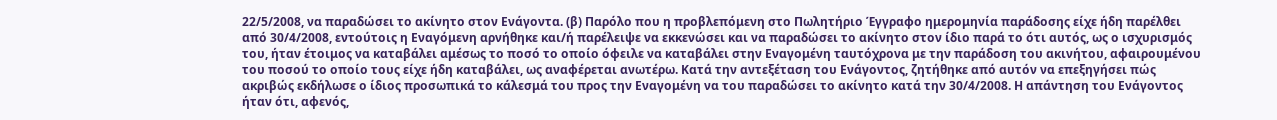22/5/2008, να παραδώσει το ακίνητο στον Ενάγοντα. (β) Παρόλο που η προβλεπόμενη στο Πωλητήριο Έγγραφο ημερομηνία παράδοσης είχε ήδη παρέλθει από 30/4/2008, εντούτοις η Εναγόμενη αρνήθηκε και/ή παρέλειψε να εκκενώσει και να παραδώσει το ακίνητο στον ίδιο παρά το ότι αυτός, ως ο ισχυρισμός του, ήταν έτοιμος να καταβάλει αμέσως το ποσό το οποίο όφειλε να καταβάλει στην Εναγομένη ταυτόχρονα με την παράδοση του ακινήτου, αφαιρουμένου του ποσού το οποίο τους είχε ήδη καταβάλει, ως αναφέρεται ανωτέρω. Κατά την αντεξέταση του Ενάγοντος, ζητήθηκε από αυτόν να επεξηγήσει πώς ακριβώς εκδήλωσε ο ίδιος προσωπικά το κάλεσμά του προς την Εναγομένη να του παραδώσει το ακίνητο κατά την 30/4/2008. Η απάντηση του Ενάγοντος ήταν ότι, αφενός,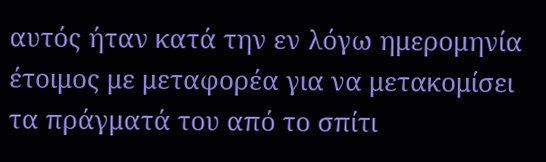αυτός ήταν κατά την εν λόγω ημερομηνία έτοιμος με μεταφορέα για να μετακομίσει τα πράγματά του από το σπίτι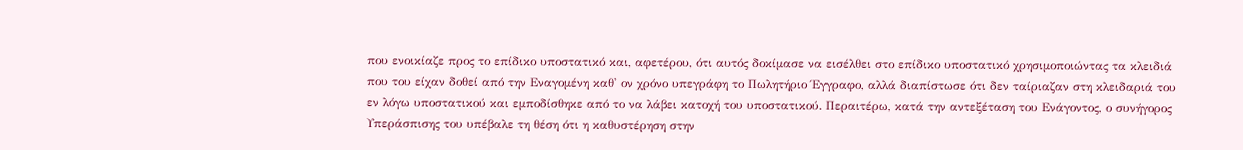που ενοικίαζε προς το επίδικο υποστατικό και, αφετέρου, ότι αυτός δοκίμασε να εισέλθει στο επίδικο υποστατικό χρησιμοποιώντας τα κλειδιά που του είχαν δοθεί από την Εναγομένη καθ' ον χρόνο υπεγράφη το Πωλητήριο Έγγραφο, αλλά διαπίστωσε ότι δεν ταίριαζαν στη κλειδαριά του εν λόγω υποστατικού και εμποδίσθηκε από το να λάβει κατοχή του υποστατικού. Περαιτέρω, κατά την αντεξέταση του Ενάγοντος, ο συνήγορος Υπεράσπισης του υπέβαλε τη θέση ότι η καθυστέρηση στην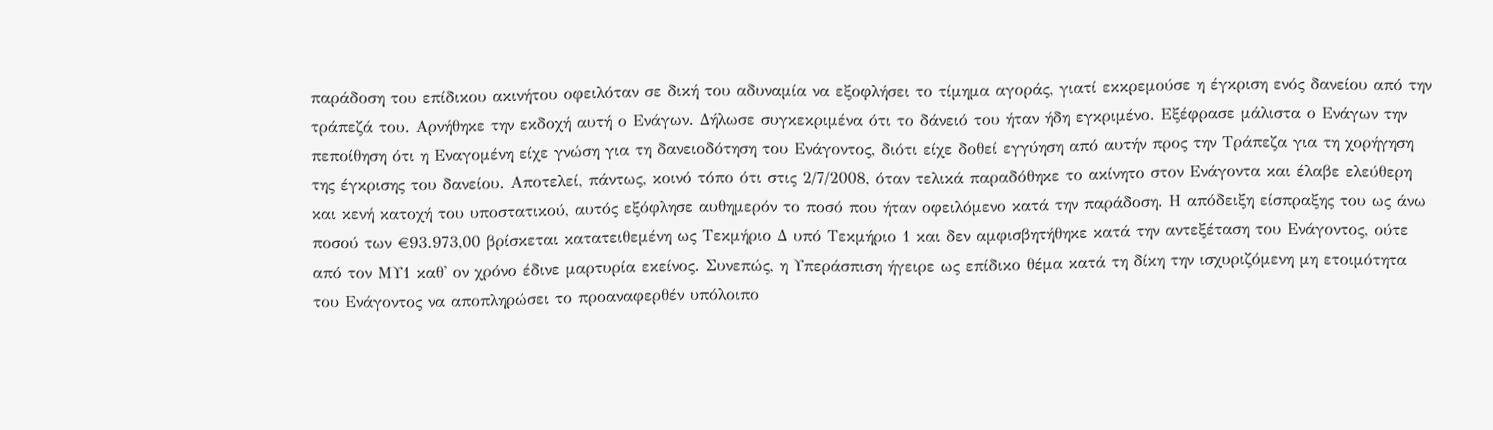παράδοση του επίδικου ακινήτου οφειλόταν σε δική του αδυναμία να εξοφλήσει το τίμημα αγοράς, γιατί εκκρεμούσε η έγκριση ενός δανείου από την τράπεζά του. Αρνήθηκε την εκδοχή αυτή ο Ενάγων. Δήλωσε συγκεκριμένα ότι το δάνειό του ήταν ήδη εγκριμένο. Εξέφρασε μάλιστα ο Ενάγων την πεποίθηση ότι η Εναγομένη είχε γνώση για τη δανειοδότηση του Ενάγοντος, διότι είχε δοθεί εγγύηση από αυτήν προς την Τράπεζα για τη χορήγηση της έγκρισης του δανείου. Αποτελεί, πάντως, κοινό τόπο ότι στις 2/7/2008, όταν τελικά παραδόθηκε το ακίνητο στον Ενάγοντα και έλαβε ελεύθερη και κενή κατοχή του υποστατικού, αυτός εξόφλησε αυθημερόν το ποσό που ήταν οφειλόμενο κατά την παράδοση. Η απόδειξη είσπραξης του ως άνω ποσού των €93.973,00 βρίσκεται κατατειθεμένη ως Τεκμήριο Δ υπό Τεκμήριο 1 και δεν αμφισβητήθηκε κατά την αντεξέταση του Ενάγοντος, ούτε από τον ΜΥ1 καθ' ον χρόνο έδινε μαρτυρία εκείνος. Συνεπώς, η Υπεράσπιση ήγειρε ως επίδικο θέμα κατά τη δίκη την ισχυριζόμενη μη ετοιμότητα του Ενάγοντος να αποπληρώσει το προαναφερθέν υπόλοιπο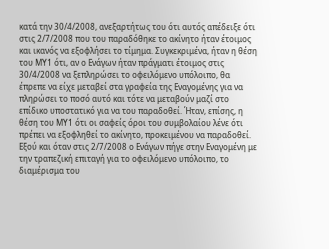κατά την 30/4/2008, ανεξαρτήτως του ότι αυτός απέδειξε ότι στις 2/7/2008 που του παραδόθηκε το ακίνητο ήταν έτοιμος και ικανός να εξοφλήσει το τίμημα. Συγκεκριμένα, ήταν η θέση του ΜΥ1 ότι, αν ο Ενάγων ήταν πράγματι έτοιμος στις 30/4/2008 να ξεπληρώσει το οφειλόμενο υπόλοιπο, θα έπρεπε να είχε μεταβεί στα γραφεία της Εναγομένης για να πληρώσει το ποσό αυτό και τότε να μεταβούν μαζί στο επίδικο υποστατικό για να του παραδοθεί. Ήταν, επίσης, η θέση του ΜΥ1 ότι οι σαφείς όροι του συμβολαίου λένε ότι πρέπει να εξοφληθεί το ακίνητο, προκειμένου να παραδοθεί. Εξού και όταν στις 2/7/2008 ο Ενάγων πήγε στην Εναγομένη με την τραπεζική επιταγή για το οφειλόμενο υπόλοιπο, το διαμέρισμα του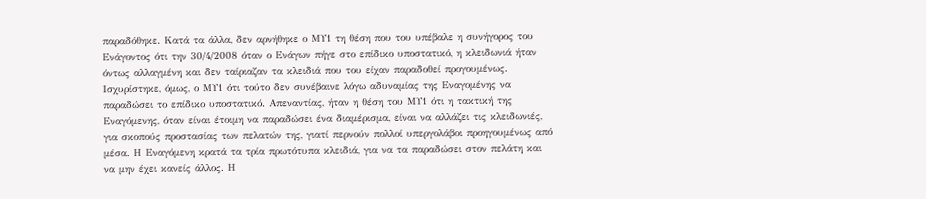παραδόθηκε. Κατά τα άλλα, δεν αρνήθηκε ο ΜΥ1 τη θέση που του υπέβαλε η συνήγορος του Ενάγοντος ότι την 30/4/2008 όταν ο Ενάγων πήγε στο επίδικο υποστατικό, η κλειδωνιά ήταν όντως αλλαγμένη και δεν ταίριαζαν τα κλειδιά που του είχαν παραδοθεί προγουμένως. Ισχυρίστηκε, όμως, ο ΜΥ1 ότι τούτο δεν συνέβαινε λόγω αδυναμίας της Εναγομένης να παραδώσει το επίδικο υποστατικό. Απεναντίας, ήταν η θέση του ΜΥ1 ότι η τακτική της Εναγόμενης, όταν είναι έτοιμη να παραδώσει ένα διαμέρισμα, είναι να αλλάζει τις κλειδωνιές, για σκοπούς προστασίας των πελατών της, γιατί περνούν πολλοί υπεργολάβοι προηγουμένως από μέσα. Η Εναγόμενη κρατά τα τρία πρωτότυπα κλειδιά, για να τα παραδώσει στον πελάτη και να μην έχει κανείς άλλος. Η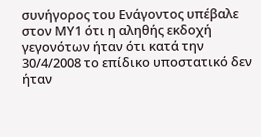συνήγορος του Ενάγοντος υπέβαλε στον ΜΥ1 ότι η αληθής εκδοχή γεγονότων ήταν ότι κατά την 30/4/2008 το επίδικο υποστατικό δεν ήταν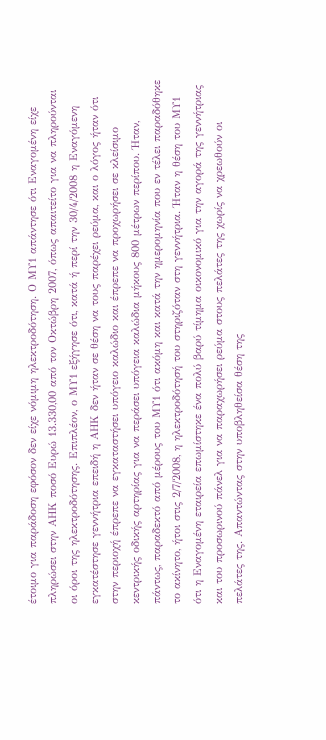έτοιμο για παράδοση εφόσον δεν είχε νόμιμη ηλεκτροδότηση. Ο ΜΥ1 απάντησε ότι Εναγομένη είχε πληρώσει στην ΑΗΚ ποσό Ευρώ 13.330,00 από τον Οκτώβρη 2007, όπως απαιτείτο για να πληρούνται οι όροι της ηλεκτροδότησης. Επιπλέον, ο ΜΥ1 εξήγησε ότι, κατά ή περί την 30/4/2008 η Εναγόμενη εγκατέστησε γεννήτρια επειδή η ΑΗΚ δεν ήταν σε θέση να τους παρέχει ρεύμα, και ο λόγος ήταν ότι στην περιοχή έπρεπε να εγκαταστήσει υπόγειο καλώδιο και έπρεπε να προχωρήσει σε κλείσιμο κεντρικής οδικής αρτηρίας για να περάσει υπόγεια καλώδια μήκους 800 μέτρων περίπου. Ήταν, πάντως, παραδεκτό από μέρους του ΜΥ1 ότι ακόμη και κατά την ημερομηνία που εν τέλει παραδόθηκε το ακίνητο, ήτοι στις 2/7/2008, η ηλεκτροδότησή του στηριζόταν στη γεννήτρια. Ήταν η θέση του ΜΥ1 ότι η Εναγομένη εταιρεία επωμίστηκε ένα πολύ βαρύ τίμημα οικονομικό για την αγορά της γεννήτριας και του προσωρινού πάνελ για να παραχωρήσει ρεύμα στους πελάτες της χωρίς να χρεωθούν οι πελάτες της. Απαντώντας στην υποβληθείσα θέση της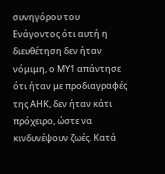συνηγόρου του Ενάγοντος ότι αυτή η διευθέτηση δεν ήταν νόμιμη, ο ΜΥ1 απάντησε ότι ήταν με προδιαγραφές της ΑΗΚ, δεν ήταν κάτι πρόχειρο, ώστε να κινδυνέψουν ζωές. Κατά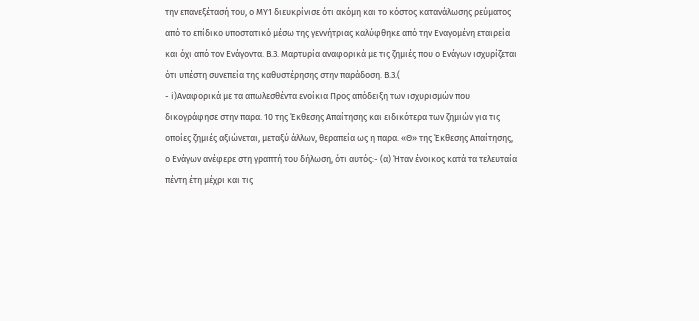την επανεξέτασή του, ο ΜΥ1 διευκρίνισε ότι ακόμη και το κόστος κατανάλωσης ρεύματος από το επίδικο υποστατικό μέσω της γεννήτριας καλύφθηκε από την Εναγομένη εταιρεία και όχι από τον Ενάγοντα. Β.3. Μαρτυρία αναφορικά με τις ζημιές που ο Ενάγων ισχυρίζεται ότι υπέστη συνεπεία της καθυστέρησης στην παράδοση. Β.3.(
- i)Αναφορικά με τα απωλεσθέντα ενοίκια Προς απόδειξη των ισχυρισμών που δικογράφησε στην παρα. 10 της Έκθεσης Απαίτησης και ειδικότερα των ζημιών για τις οποίες ζημιές αξιώνεται, μεταξύ άλλων, θεραπεία ως η παρα. «Θ» της Έκθεσης Απαίτησης, ο Ενάγων ανέφερε στη γραπτή του δήλωση, ότι αυτός꞉- (α) Ήταν ένοικος κατά τα τελευταία πέντη έτη μέχρι και τις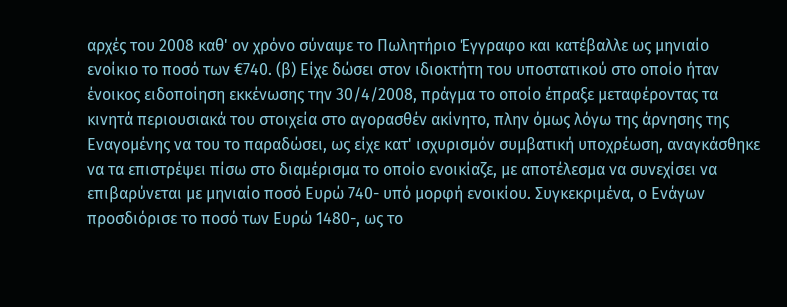αρχές του 2008 καθ' ον χρόνο σύναψε το Πωλητήριο Έγγραφο και κατέβαλλε ως μηνιαίο ενοίκιο το ποσό των €740. (β) Είχε δώσει στον ιδιοκτήτη του υποστατικού στο οποίο ήταν ένοικος ειδοποίηση εκκένωσης την 30/4/2008, πράγμα το οποίο έπραξε μεταφέροντας τα κινητά περιουσιακά του στοιχεία στο αγορασθέν ακίνητο, πλην όμως λόγω της άρνησης της Εναγομένης να του το παραδώσει, ως είχε κατ' ισχυρισμόν συμβατική υποχρέωση, αναγκάσθηκε να τα επιστρέψει πίσω στο διαμέρισμα το οποίο ενοικίαζε, με αποτέλεσμα να συνεχίσει να επιβαρύνεται με μηνιαίο ποσό Ευρώ 740- υπό μορφή ενοικίου. Συγκεκριμένα, ο Ενάγων προσδιόρισε το ποσό των Ευρώ 1480-, ως το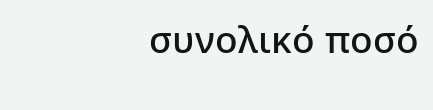συνολικό ποσό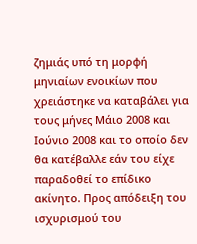ζημιάς υπό τη μορφή μηνιαίων ενοικίων που χρειάστηκε να καταβάλει για τους μήνες Μάιο 2008 και Ιούνιο 2008 και το οποίο δεν θα κατέβαλλε εάν του είχε παραδοθεί το επίδικο ακίνητο. Προς απόδειξη του ισχυρισμού του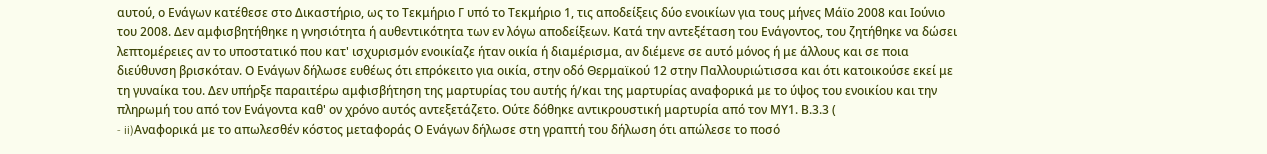αυτού, ο Ενάγων κατέθεσε στο Δικαστήριο, ως το Τεκμήριο Γ υπό το Τεκμήριο 1, τις αποδείξεις δύο ενοικίων για τους μήνες Μάϊο 2008 και Ιούνιο του 2008. Δεν αμφισβητήθηκε η γνησιότητα ή αυθεντικότητα των εν λόγω αποδείξεων. Κατά την αντεξέταση του Ενάγοντος, του ζητήθηκε να δώσει λεπτομέρειες αν το υποστατικό που κατ' ισχυρισμόν ενοικίαζε ήταν οικία ή διαμέρισμα, αν διέμενε σε αυτό μόνος ή με άλλους και σε ποια διεύθυνση βρισκόταν. Ο Ενάγων δήλωσε ευθέως ότι επρόκειτο για οικία, στην οδό Θερμαϊκού 12 στην Παλλουριώτισσα και ότι κατοικούσε εκεί με τη γυναίκα του. Δεν υπήρξε παραιτέρω αμφισβήτηση της μαρτυρίας του αυτής ή/και της μαρτυρίας αναφορικά με το ύψος του ενοικίου και την πληρωμή του από τον Ενάγοντα καθ' ον χρόνο αυτός αντεξετάζετο. Ούτε δόθηκε αντικρουστική μαρτυρία από τον ΜΥ1. Β.3.3 (
- ii)Αναφορικά με το απωλεσθέν κόστος μεταφοράς Ο Ενάγων δήλωσε στη γραπτή του δήλωση ότι απώλεσε το ποσό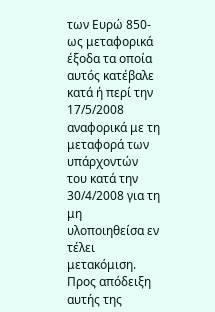των Ευρώ 850- ως μεταφορικά έξοδα τα οποία αυτός κατέβαλε κατά ή περί την 17/5/2008 αναφορικά με τη μεταφορά των υπάρχοντών του κατά την 30/4/2008 για τη μη υλοποιηθείσα εν τέλει μετακόμιση. Προς απόδειξη αυτής της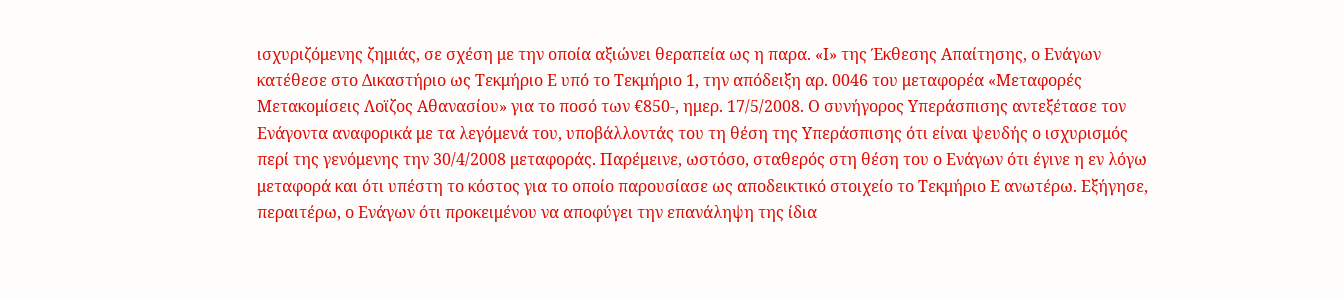ισχυριζόμενης ζημιάς, σε σχέση με την οποία αξιώνει θεραπεία ως η παρα. «Ι» της Έκθεσης Απαίτησης, ο Ενάγων κατέθεσε στο Δικαστήριο ως Τεκμήριο Ε υπό το Τεκμήριο 1, την απόδειξη αρ. 0046 του μεταφορέα «Μεταφορές Μετακομίσεις Λοϊζος Αθανασίου» για το ποσό των €850-, ημερ. 17/5/2008. Ο συνήγορος Υπεράσπισης αντεξέτασε τον Ενάγοντα αναφορικά με τα λεγόμενά του, υποβάλλοντάς του τη θέση της Υπεράσπισης ότι είναι ψευδής ο ισχυρισμός περί της γενόμενης την 30/4/2008 μεταφοράς. Παρέμεινε, ωστόσο, σταθερός στη θέση του ο Ενάγων ότι έγινε η εν λόγω μεταφορά και ότι υπέστη το κόστος για το οποίο παρουσίασε ως αποδεικτικό στοιχείο το Τεκμήριο Ε ανωτέρω. Εξήγησε, περαιτέρω, ο Ενάγων ότι προκειμένου να αποφύγει την επανάληψη της ίδια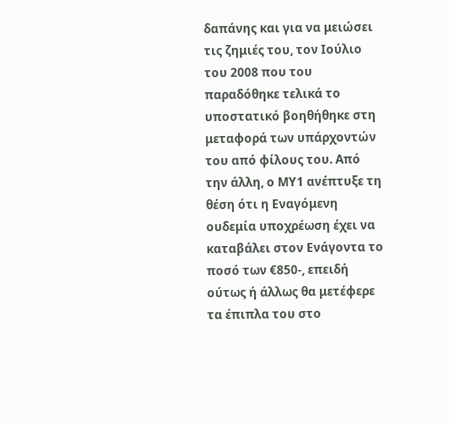δαπάνης και για να μειώσει τις ζημιές του, τον Ιούλιο του 2008 που του παραδόθηκε τελικά το υποστατικό βοηθήθηκε στη μεταφορά των υπάρχοντών του από φίλους του. Από την άλλη, ο ΜΥ1 ανέπτυξε τη θέση ότι η Εναγόμενη ουδεμία υποχρέωση έχει να καταβάλει στον Ενάγοντα το ποσό των €850-, επειδή ούτως ή άλλως θα μετέφερε τα έπιπλα του στο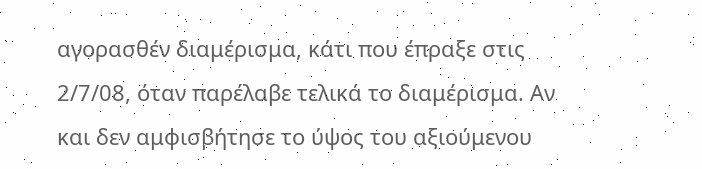αγορασθέν διαμέρισμα, κάτι που έπραξε στις 2/7/08, όταν παρέλαβε τελικά το διαμέρισμα. Αν και δεν αμφισβήτησε το ύψος του αξιούμενου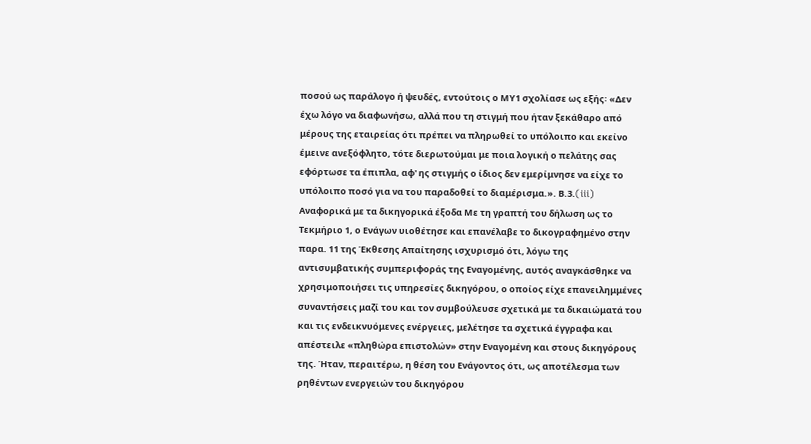ποσού ως παράλογο ή ψευδές, εντούτοις ο ΜΥ1 σχολίασε ως εξής꞉ «Δεν έχω λόγο να διαφωνήσω, αλλά που τη στιγμή που ήταν ξεκάθαρο από μέρους της εταιρείας ότι πρέπει να πληρωθεί το υπόλοιπο και εκείνο έμεινε ανεξόφλητο, τότε διερωτούμαι με ποια λογική ο πελάτης σας εφόρτωσε τα έπιπλα, αφ' ης στιγμής ο ίδιος δεν εμερίμνησε να είχε το υπόλοιπο ποσό για να του παραδοθεί το διαμέρισμα.». Β.3.(iii) Αναφορικά με τα δικηγορικά έξοδα Με τη γραπτή του δήλωση ως το Τεκμήριο 1, ο Ενάγων υιοθέτησε και επανέλαβε το δικογραφημένο στην παρα. 11 της Έκθεσης Απαίτησης ισχυρισμό ότι, λόγω της αντισυμβατικής συμπεριφοράς της Εναγομένης, αυτός αναγκάσθηκε να χρησιμοποιήσει τις υπηρεσίες δικηγόρου, ο οποίος είχε επανειλημμένες συναντήσεις μαζί του και τον συμβούλευσε σχετικά με τα δικαιώματά του και τις ενδεικνυόμενες ενέργειες, μελέτησε τα σχετικά έγγραφα και απέστειλε «πληθώρα επιστολών» στην Εναγομένη και στους δικηγόρους της. Ήταν, περαιτέρω, η θέση του Ενάγοντος ότι, ως αποτέλεσμα των ρηθέντων ενεργειών του δικηγόρου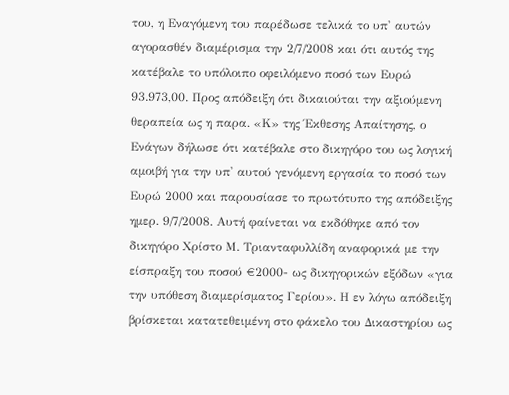του, η Εναγόμενη του παρέδωσε τελικά το υπ' αυτών αγορασθέν διαμέρισμα την 2/7/2008 και ότι αυτός της κατέβαλε το υπόλοιπο οφειλόμενο ποσό των Ευρώ 93.973,00. Προς απόδειξη ότι δικαιούται την αξιούμενη θεραπεία ως η παρα. «Κ» της Έκθεσης Απαίτησης, ο Ενάγων δήλωσε ότι κατέβαλε στο δικηγόρο του ως λογική αμοιβή για την υπ' αυτού γενόμενη εργασία το ποσό των Ευρώ 2000 και παρουσίασε το πρωτότυπο της απόδειξης ημερ. 9/7/2008. Αυτή φαίνεται να εκδόθηκε από τον δικηγόρο Χρίστο Μ. Τριανταφυλλίδη αναφορικά με την είσπραξη του ποσού €2000- ως δικηγορικών εξόδων «για την υπόθεση διαμερίσματος Γερίου». Η εν λόγω απόδειξη βρίσκεται κατατεθειμένη στο φάκελο του Δικαστηρίου ως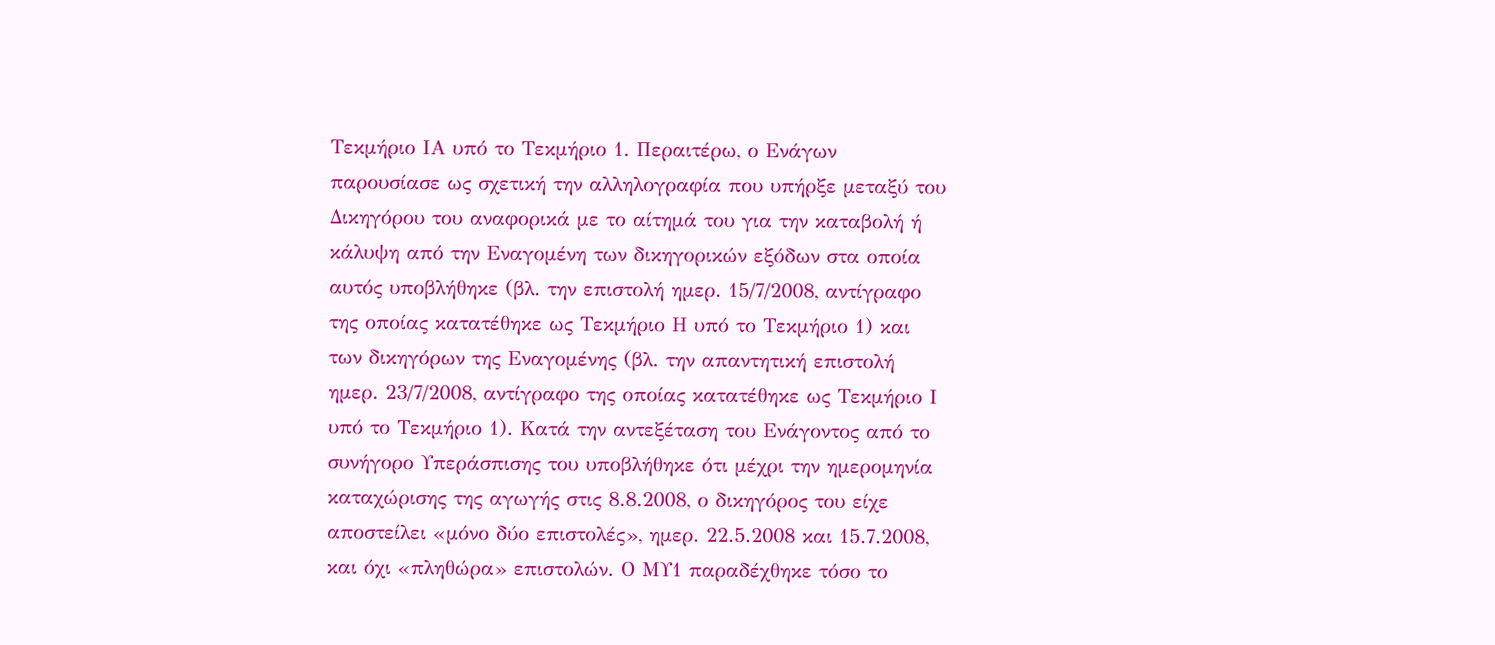Τεκμήριο ΙΑ υπό το Τεκμήριο 1. Περαιτέρω, ο Ενάγων παρουσίασε ως σχετική την αλληλογραφία που υπήρξε μεταξύ του Δικηγόρου του αναφορικά με το αίτημά του για την καταβολή ή κάλυψη από την Εναγομένη των δικηγορικών εξόδων στα οποία αυτός υποβλήθηκε (βλ. την επιστολή ημερ. 15/7/2008, αντίγραφο της οποίας κατατέθηκε ως Τεκμήριο Η υπό το Τεκμήριο 1) και των δικηγόρων της Εναγομένης (βλ. την απαντητική επιστολή ημερ. 23/7/2008, αντίγραφο της οποίας κατατέθηκε ως Τεκμήριο Ι υπό το Τεκμήριο 1). Κατά την αντεξέταση του Ενάγοντος από το συνήγορο Υπεράσπισης του υποβλήθηκε ότι μέχρι την ημερομηνία καταχώρισης της αγωγής στις 8.8.2008, ο δικηγόρος του είχε αποστείλει «μόνο δύο επιστολές», ημερ. 22.5.2008 και 15.7.2008, και όχι «πληθώρα» επιστολών. Ο ΜΥ1 παραδέχθηκε τόσο το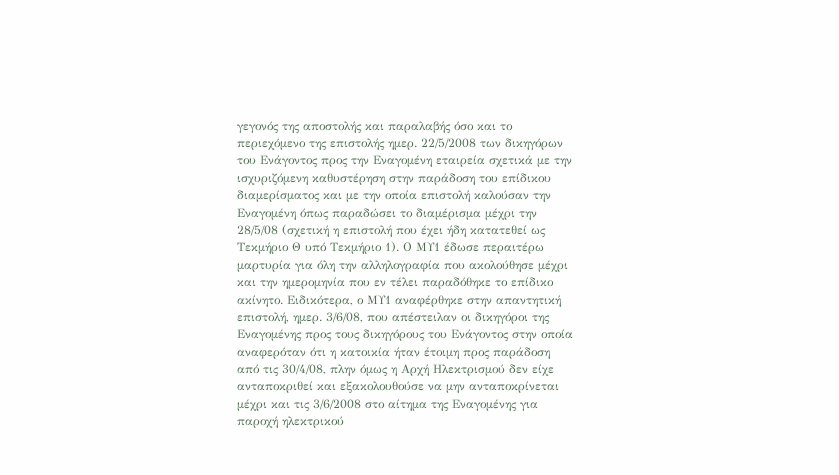γεγονός της αποστολής και παραλαβής όσο και το περιεχόμενο της επιστολής ημερ. 22/5/2008 των δικηγόρων του Ενάγοντος προς την Εναγομένη εταιρεία σχετικά με την ισχυριζόμενη καθυστέρηση στην παράδοση του επίδικου διαμερίσματος και με την οποία επιστολή καλούσαν την Εναγομένη όπως παραδώσει το διαμέρισμα μέχρι την 28/5/08 (σχετική η επιστολή που έχει ήδη κατατεθεί ως Τεκμήριο Θ υπό Τεκμήριο 1). Ο ΜΥ1 έδωσε περαιτέρω μαρτυρία για όλη την αλληλογραφία που ακολούθησε μέχρι και την ημερομηνία που εν τέλει παραδόθηκε το επίδικο ακίνητο. Ειδικότερα, ο ΜΥ1 αναφέρθηκε στην απαντητική επιστολή, ημερ. 3/6/08, που απέστειλαν οι δικηγόροι της Εναγομένης προς τους δικηγόρους του Ενάγοντος στην οποία αναφερόταν ότι η κατοικία ήταν έτοιμη προς παράδοση από τις 30/4/08, πλην όμως η Αρχή Ηλεκτρισμού δεν είχε ανταποκριθεί και εξακολουθούσε να μην ανταποκρίνεται μέχρι και τις 3/6/2008 στο αίτημα της Εναγομένης για παροχή ηλεκτρικού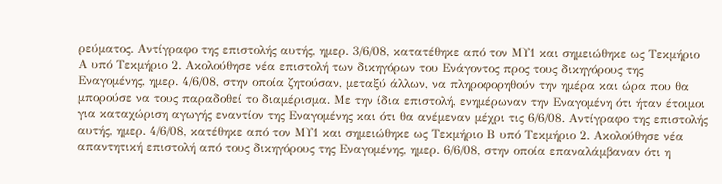ρεύματος. Αντίγραφο της επιστολής αυτής, ημερ. 3/6/08, κατατέθηκε από τον ΜΥ1 και σημειώθηκε ως Τεκμήριο Α υπό Τεκμήριο 2. Ακολούθησε νέα επιστολή των δικηγόρων του Ενάγοντος προς τους δικηγόρους της Εναγομένης, ημερ. 4/6/08, στην οποία ζητούσαν, μεταξύ άλλων, να πληροφορηθούν την ημέρα και ώρα που θα μπορούσε να τους παραδοθεί το διαμέρισμα. Με την ίδια επιστολή, ενημέρωναν την Εναγομένη ότι ήταν έτοιμοι για καταχώριση αγωγής εναντίον της Εναγομένης και ότι θα ανέμεναν μέχρι τις 6/6/08. Αντίγραφο της επιστολής αυτής, ημερ. 4/6/08, κατέθηκε από τον ΜΥ1 και σημειώθηκε ως Τεκμήριο Β υπό Τεκμήριο 2. Ακολούθησε νέα απαντητική επιστολή από τους δικηγόρους της Εναγομένης, ημερ. 6/6/08, στην οποία επαναλάμβαναν ότι η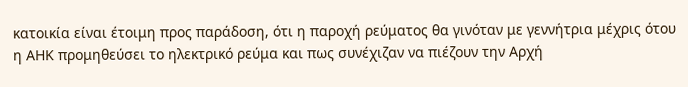κατοικία είναι έτοιμη προς παράδοση, ότι η παροχή ρεύματος θα γινόταν με γεννήτρια μέχρις ότου η ΑΗΚ προμηθεύσει το ηλεκτρικό ρεύμα και πως συνέχιζαν να πιέζουν την Αρχή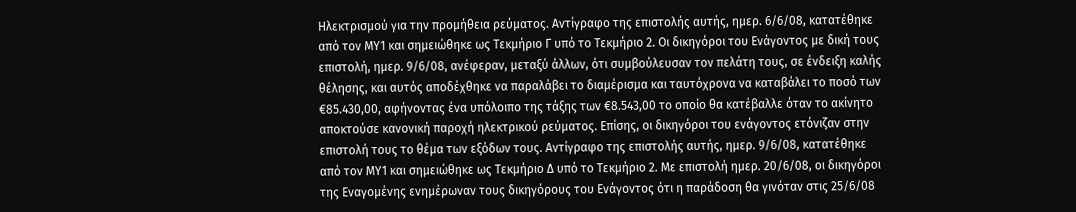Ηλεκτρισμού για την προμήθεια ρεύματος. Αντίγραφο της επιστολής αυτής, ημερ. 6/6/08, κατατέθηκε από τον ΜΥ1 και σημειώθηκε ως Τεκμήριο Γ υπό το Τεκμήριο 2. Οι δικηγόροι του Ενάγοντος με δική τους επιστολή, ημερ. 9/6/08, ανέφεραν, μεταξύ άλλων, ότι συμβούλευσαν τον πελάτη τους, σε ένδειξη καλής θέλησης, και αυτός αποδέχθηκε να παραλάβει το διαμέρισμα και ταυτόχρονα να καταβάλει το ποσό των €85.430,00, αφήνοντας ένα υπόλοιπο της τάξης των €8.543,00 το οποίο θα κατέβαλλε όταν το ακίνητο αποκτούσε κανονική παροχή ηλεκτρικού ρεύματος. Επίσης, οι δικηγόροι του ενάγοντος ετόνιζαν στην επιστολή τους το θέμα των εξόδων τους. Αντίγραφο της επιστολής αυτής, ημερ. 9/6/08, κατατέθηκε από τον ΜΥ1 και σημειώθηκε ως Τεκμήριο Δ υπό το Τεκμήριο 2. Με επιστολή ημερ. 20/6/08, οι δικηγόροι της Εναγομένης ενημέρωναν τους δικηγόρους του Ενάγοντος ότι η παράδοση θα γινόταν στις 25/6/08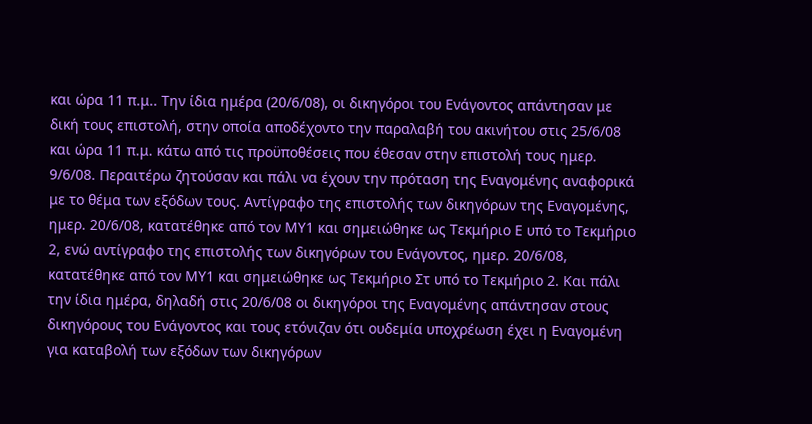και ώρα 11 π.μ.. Την ίδια ημέρα (20/6/08), οι δικηγόροι του Ενάγοντος απάντησαν με δική τους επιστολή, στην οποία αποδέχοντο την παραλαβή του ακινήτου στις 25/6/08 και ώρα 11 π.μ. κάτω από τις προϋποθέσεις που έθεσαν στην επιστολή τους ημερ. 9/6/08. Περαιτέρω ζητούσαν και πάλι να έχουν την πρόταση της Εναγομένης αναφορικά με το θέμα των εξόδων τους. Αντίγραφο της επιστολής των δικηγόρων της Εναγομένης, ημερ. 20/6/08, κατατέθηκε από τον ΜΥ1 και σημειώθηκε ως Τεκμήριο Ε υπό το Τεκμήριο 2, ενώ αντίγραφο της επιστολής των δικηγόρων του Ενάγοντος, ημερ. 20/6/08, κατατέθηκε από τον ΜΥ1 και σημειώθηκε ως Τεκμήριο Στ υπό το Τεκμήριο 2. Και πάλι την ίδια ημέρα, δηλαδή στις 20/6/08 οι δικηγόροι της Εναγομένης απάντησαν στους δικηγόρους του Ενάγοντος και τους ετόνιζαν ότι ουδεμία υποχρέωση έχει η Εναγομένη για καταβολή των εξόδων των δικηγόρων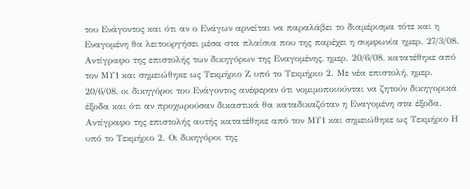του Ενάγοντος και ότι αν ο Ενάγων αρνείται να παραλάβει το διαμέρισμα τότε και η Εναγομένη θα λειτουργήσει μέσα στα πλαίσια που της παρέχει η συμφωνία ημερ. 27/3/08. Αντίγραφο της επιστολής των δικηγόρων της Εναγομένης, ημερ. 20/6/08, κατατέθηκε από τον ΜΥ1 και σημειώθηκε ως Τεκμήριο Ζ υπό το Τεκμήριο 2. Με νέα επιστολή, ημερ. 20/6/08, οι δικηγόροι του Ενάγοντος ανέφεραν ότι νομιμοποιούνται να ζητούν δικηγορικά έξοδα και ότι αν προχωρούσαν δικαστικά θα καταδικαζόταν η Εναγομένη στα έξοδα. Αντίγραφο της επιστολής αυτής κατατέθηκε από τον ΜΥ1 και σημειώθηκε ως Τεκμήριο Η υπό το Τεκμήριο 2. Οι δικηγόροι της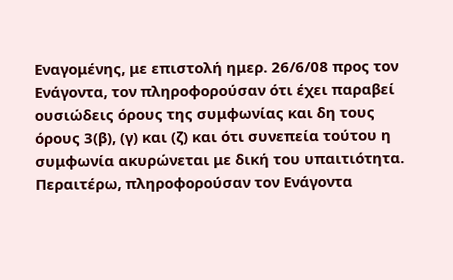Εναγομένης, με επιστολή ημερ. 26/6/08 προς τον Ενάγοντα, τον πληροφορούσαν ότι έχει παραβεί ουσιώδεις όρους της συμφωνίας και δη τους όρους 3(β), (γ) και (ζ) και ότι συνεπεία τούτου η συμφωνία ακυρώνεται με δική του υπαιτιότητα. Περαιτέρω, πληροφορούσαν τον Ενάγοντα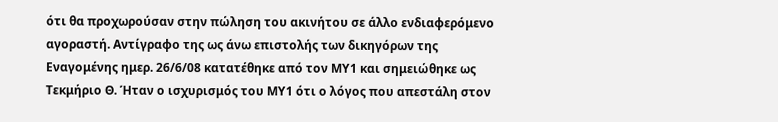ότι θα προχωρούσαν στην πώληση του ακινήτου σε άλλο ενδιαφερόμενο αγοραστή. Αντίγραφο της ως άνω επιστολής των δικηγόρων της Εναγομένης ημερ. 26/6/08 κατατέθηκε από τον ΜΥ1 και σημειώθηκε ως Τεκμήριο Θ. Ήταν ο ισχυρισμός του ΜΥ1 ότι ο λόγος που απεστάλη στον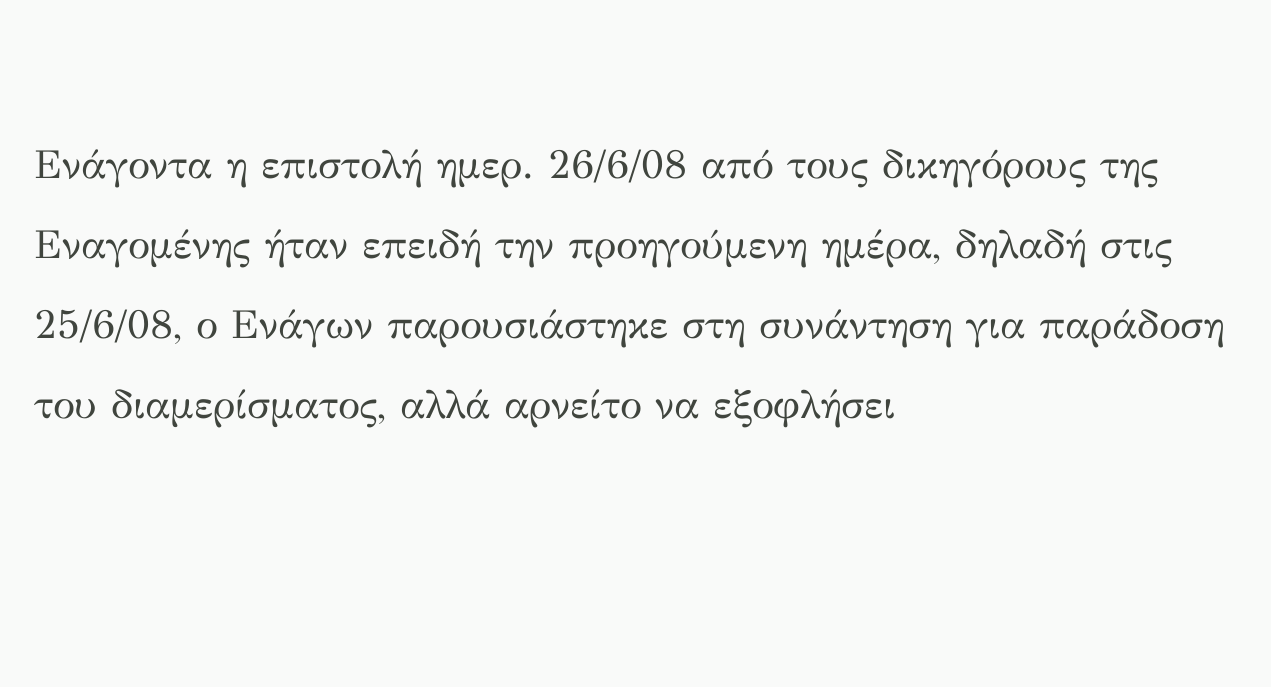Ενάγοντα η επιστολή ημερ. 26/6/08 από τους δικηγόρους της Εναγομένης ήταν επειδή την προηγούμενη ημέρα, δηλαδή στις 25/6/08, ο Ενάγων παρουσιάστηκε στη συνάντηση για παράδοση του διαμερίσματος, αλλά αρνείτο να εξοφλήσει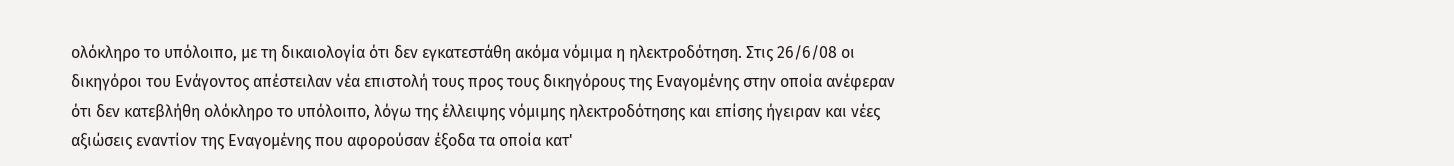ολόκληρο το υπόλοιπο, με τη δικαιολογία ότι δεν εγκατεστάθη ακόμα νόμιμα η ηλεκτροδότηση. Στις 26/6/08 οι δικηγόροι του Ενάγοντος απέστειλαν νέα επιστολή τους προς τους δικηγόρους της Εναγομένης στην οποία ανέφεραν ότι δεν κατεβλήθη ολόκληρο το υπόλοιπο, λόγω της έλλειψης νόμιμης ηλεκτροδότησης και επίσης ήγειραν και νέες αξιώσεις εναντίον της Εναγομένης που αφορούσαν έξοδα τα οποία κατ'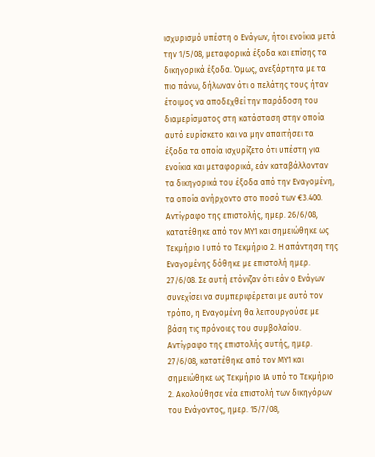ισχυρισμό υπέστη ο Ενάγων, ήτοι ενοίκια μετά την 1/5/08, μεταφορικά έξοδα και επίσης τα δικηγορικά έξοδα. Όμως, ανεξάρτητα με τα πιο πάνω, δήλωναν ότι ο πελάτης τους ήταν έτοιμος να αποδεχθεί την παράδοση του διαμερίσματος στη κατάσταση στην οποία αυτό ευρίσκετο και να μην απαιτήσει τα έξοδα τα οποία ισχυρίζετο ότι υπέστη για ενοίκια και μεταφορικά, εάν καταβάλλονταν τα δικηγορικά του έξοδα από την Εναγομένη, τα οποία ανήρχοντο στο ποσό των €3.400. Αντίγραφο της επιστολής, ημερ. 26/6/08, κατατέθηκε από τον ΜΥ1 και σημειώθηκε ως Τεκμήριο Ι υπό το Τεκμήριο 2. Η απάντηση της Εναγομένης δόθηκε με επιστολή ημερ. 27/6/08. Σε αυτή ετόνιζαν ότι εάν ο Ενάγων συνεχίσει να συμπεριφέρεται με αυτό τον τρόπο, η Εναγομένη θα λειτουργούσε με βάση τις πρόνοιες του συμβολαίου. Αντίγραφο της επιστολής αυτής, ημερ. 27/6/08, κατατέθηκε από τον ΜΥ1 και σημειώθηκε ως Τεκμήριο ΙΑ υπό το Τεκμήριο 2. Ακολούθησε νέα επιστολή των δικηγόρων του Ενάγοντος, ημερ. 15/7/08,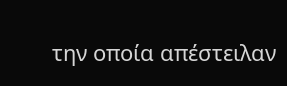την οποία απέστειλαν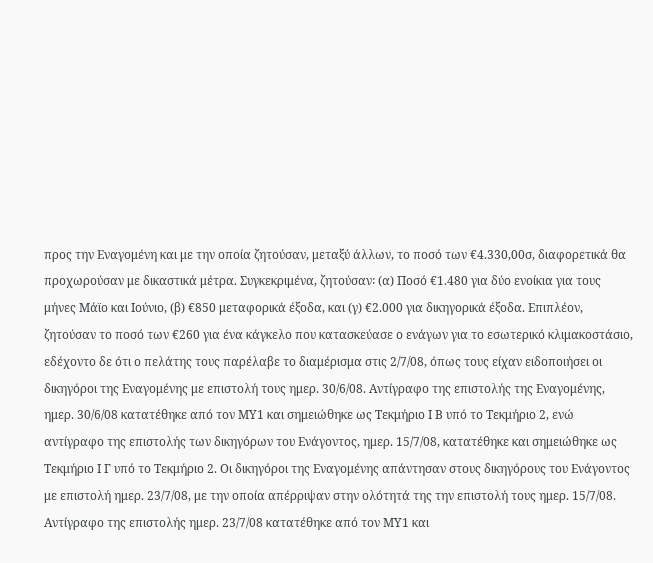προς την Εναγομένη και με την οποία ζητούσαν, μεταξύ άλλων, το ποσό των €4.330,00σ, διαφορετικά θα προχωρούσαν με δικαστικά μέτρα. Συγκεκριμένα, ζητούσαν꞉ (α) Ποσό €1.480 για δύο ενοίκια για τους μήνες Μάϊο και Ιούνιο, (β) €850 μεταφορικά έξοδα, και (γ) €2.000 για δικηγορικά έξοδα. Επιπλέον, ζητούσαν το ποσό των €260 για ένα κάγκελο που κατασκεύασε ο ενάγων για το εσωτερικό κλιμακοστάσιο, εδέχοντο δε ότι ο πελάτης τους παρέλαβε το διαμέρισμα στις 2/7/08, όπως τους είχαν ειδοποιήσει οι δικηγόροι της Εναγομένης με επιστολή τους ημερ. 30/6/08. Αντίγραφο της επιστολής της Εναγομένης, ημερ. 30/6/08 κατατέθηκε από τον ΜΥ1 και σημειώθηκε ως Τεκμήριο Ι Β υπό το Τεκμήριο 2, ενώ αντίγραφο της επιστολής των δικηγόρων του Ενάγοντος, ημερ. 15/7/08, κατατέθηκε και σημειώθηκε ως Τεκμήριο Ι Γ υπό το Τεκμήριο 2. Οι δικηγόροι της Εναγομένης απάντησαν στους δικηγόρους του Ενάγοντος με επιστολή ημερ. 23/7/08, με την οποία απέρριψαν στην ολότητά της την επιστολή τους ημερ. 15/7/08. Αντίγραφο της επιστολής ημερ. 23/7/08 κατατέθηκε από τον ΜΥ1 και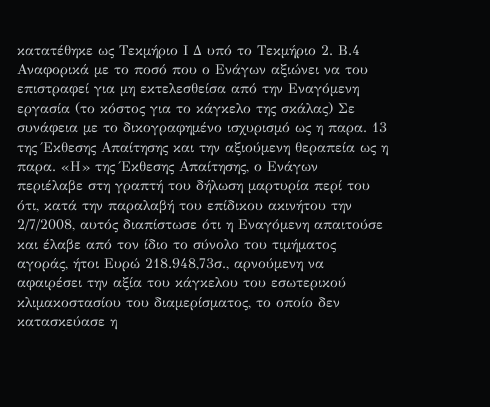κατατέθηκε ως Τεκμήριο Ι Δ υπό το Τεκμήριο 2. Β.4 Αναφορικά με το ποσό που ο Ενάγων αξιώνει να του επιστραφεί για μη εκτελεσθείσα από την Εναγόμενη εργασία (το κόστος για το κάγκελο της σκάλας) Σε συνάφεια με το δικογραφημένο ισχυρισμό ως η παρα. 13 της Έκθεσης Απαίτησης και την αξιούμενη θεραπεία ως η παρα. «Η» της Έκθεσης Απαίτησης, ο Ενάγων περιέλαβε στη γραπτή του δήλωση μαρτυρία περί του ότι, κατά την παραλαβή του επίδικου ακινήτου την 2/7/2008, αυτός διαπίστωσε ότι η Εναγόμενη απαιτούσε και έλαβε από τον ίδιο το σύνολο του τιμήματος αγοράς, ήτοι Ευρώ 218.948,73σ., αρνούμενη να αφαιρέσει την αξία του κάγκελου του εσωτερικού κλιμακοστασίου του διαμερίσματος, το οποίο δεν κατασκεύασε η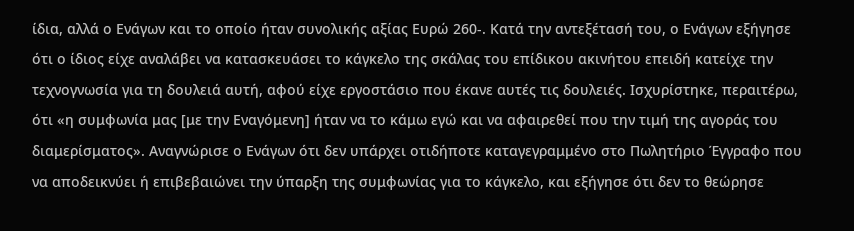ίδια, αλλά ο Ενάγων και το οποίο ήταν συνολικής αξίας Ευρώ 260-. Κατά την αντεξέτασή του, ο Ενάγων εξήγησε ότι ο ίδιος είχε αναλάβει να κατασκευάσει το κάγκελο της σκάλας του επίδικου ακινήτου επειδή κατείχε την τεχνογνωσία για τη δουλειά αυτή, αφού είχε εργοστάσιο που έκανε αυτές τις δουλειές. Ισχυρίστηκε, περαιτέρω, ότι «η συμφωνία μας [με την Εναγόμενη] ήταν να το κάμω εγώ και να αφαιρεθεί που την τιμή της αγοράς του διαμερίσματος». Αναγνώρισε ο Ενάγων ότι δεν υπάρχει οτιδήποτε καταγεγραμμένο στο Πωλητήριο Έγγραφο που να αποδεικνύει ή επιβεβαιώνει την ύπαρξη της συμφωνίας για το κάγκελο, και εξήγησε ότι δεν το θεώρησε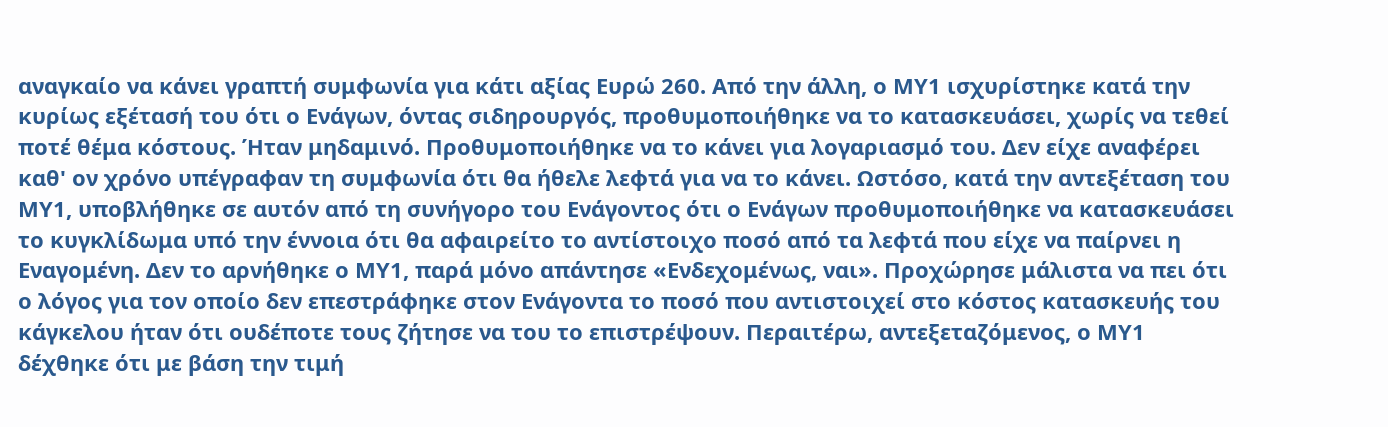αναγκαίο να κάνει γραπτή συμφωνία για κάτι αξίας Ευρώ 260. Από την άλλη, ο ΜΥ1 ισχυρίστηκε κατά την κυρίως εξέτασή του ότι ο Ενάγων, όντας σιδηρουργός, προθυμοποιήθηκε να το κατασκευάσει, χωρίς να τεθεί ποτέ θέμα κόστους. Ήταν μηδαμινό. Προθυμοποιήθηκε να το κάνει για λογαριασμό του. Δεν είχε αναφέρει καθ' ον χρόνο υπέγραφαν τη συμφωνία ότι θα ήθελε λεφτά για να το κάνει. Ωστόσο, κατά την αντεξέταση του ΜΥ1, υποβλήθηκε σε αυτόν από τη συνήγορο του Ενάγοντος ότι ο Ενάγων προθυμοποιήθηκε να κατασκευάσει το κυγκλίδωμα υπό την έννοια ότι θα αφαιρείτο το αντίστοιχο ποσό από τα λεφτά που είχε να παίρνει η Εναγομένη. Δεν το αρνήθηκε ο ΜΥ1, παρά μόνο απάντησε «Ενδεχομένως, ναι». Προχώρησε μάλιστα να πει ότι ο λόγος για τον οποίο δεν επεστράφηκε στον Ενάγοντα το ποσό που αντιστοιχεί στο κόστος κατασκευής του κάγκελου ήταν ότι ουδέποτε τους ζήτησε να του το επιστρέψουν. Περαιτέρω, αντεξεταζόμενος, ο ΜΥ1 δέχθηκε ότι με βάση την τιμή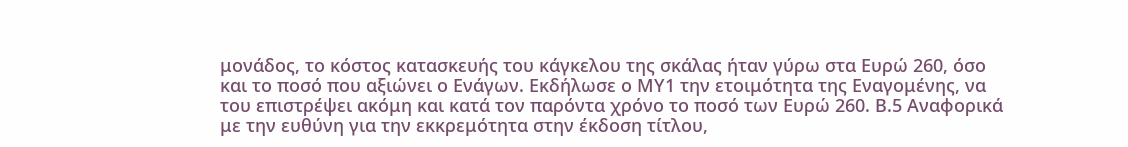μονάδος, το κόστος κατασκευής του κάγκελου της σκάλας ήταν γύρω στα Ευρώ 260, όσο και το ποσό που αξιώνει ο Ενάγων. Εκδήλωσε ο ΜΥ1 την ετοιμότητα της Εναγομένης, να του επιστρέψει ακόμη και κατά τον παρόντα χρόνο το ποσό των Ευρώ 260. Β.5 Αναφορικά με την ευθύνη για την εκκρεμότητα στην έκδοση τίτλου,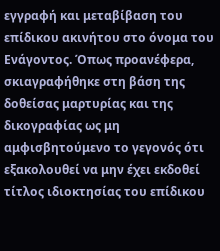εγγραφή και μεταβίβαση του επίδικου ακινήτου στο όνομα του Ενάγοντος. Όπως προανέφερα, σκιαγραφήθηκε στη βάση της δοθείσας μαρτυρίας και της δικογραφίας ως μη αμφισβητούμενο το γεγονός ότι εξακολουθεί να μην έχει εκδοθεί τίτλος ιδιοκτησίας του επίδικου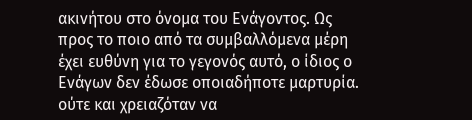ακινήτου στο όνομα του Ενάγοντος. Ως προς το ποιο από τα συμβαλλόμενα μέρη έχει ευθύνη για το γεγονός αυτό, ο ίδιος ο Ενάγων δεν έδωσε οποιαδήποτε μαρτυρία. ούτε και χρειαζόταν να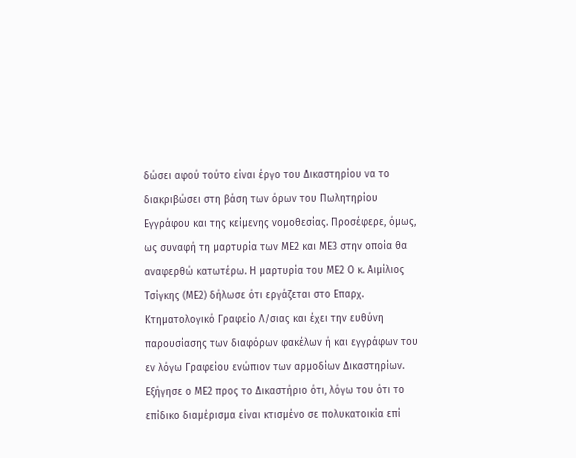δώσει αφού τούτο είναι έργο του Δικαστηρίου να το διακριβώσει στη βάση των όρων του Πωλητηρίου Εγγράφου και της κείμενης νομοθεσίας. Προσέφερε, όμως, ως συναφή τη μαρτυρία των ΜΕ2 και ΜΕ3 στην οποία θα αναφερθώ κατωτέρω. Η μαρτυρία του ΜΕ2 Ο κ. Αιμίλιος Τσίγκης (ΜΕ2) δήλωσε ότι εργάζεται στο Επαρχ. Κτηματολογικό Γραφείο Λ/σιας και έχει την ευθύνη παρουσίασης των διαφόρων φακέλων ή και εγγράφων του εν λόγω Γραφείου ενώπιον των αρμοδίων Δικαστηρίων. Εξήγησε ο ΜΕ2 προς το Δικαστήριο ότι, λόγω του ότι το επίδικο διαμέρισμα είναι κτισμένο σε πολυκατοικία επί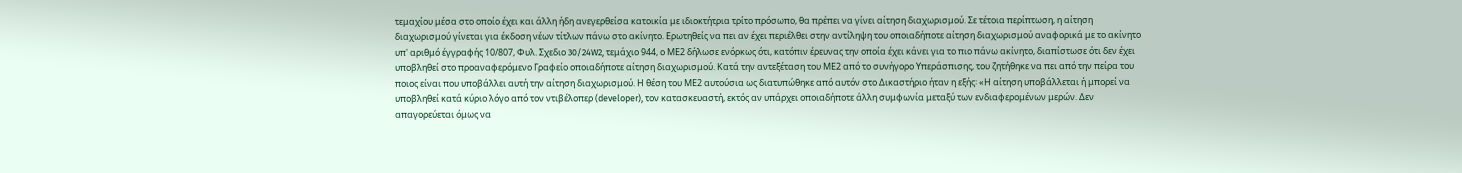τεμαχίου μέσα στο οποίο έχει και άλλη ήδη ανεγερθείσα κατοικία με ιδιοκτήτρια τρίτο πρόσωπο, θα πρέπει να γίνει αίτηση διαχωρισμού. Σε τέτοια περίπτωση, η αίτηση διαχωρισμού γίνεται για έκδοση νέων τίτλων πάνω στο ακίνητο. Ερωτηθείς να πει αν έχει περιέλθει στην αντίληψη του οποιαδήποτε αίτηση διαχωρισμού αναφορικά με το ακίνητο υπ' αριθμό έγγραφής 10/807, Φυλ. Σχεδιο 30/24W2, τεμάχιο 944, ο ΜΕ2 δήλωσε ενόρκως ότι, κατόπιν έρευνας την οποία έχει κάνει για το πιο πάνω ακίνητο, διαπίστωσε ότι δεν έχει υποβληθεί στο προαναφερόμενο Γραφείο οποιαδήποτε αίτηση διαχωρισμού. Κατά την αντεξέταση του ΜΕ2 από το συνήγορο Υπεράσπισης, του ζητήθηκε να πει από την πείρα του ποιος είναι που υποβάλλει αυτή την αίτηση διαχωρισμού. Η θέση του ΜΕ2 αυτούσια ως διατυπώθηκε από αυτόν στο Δικαστήριο ήταν η εξής꞉ «Η αίτηση υποβάλλεται ή μπορεί να υποβληθεί κατά κύριο λόγο από τον ντιβέλοπερ (developer), τον κατασκευαστή, εκτός αν υπάρχει οποιαδήποτε άλλη συμφωνία μεταξύ των ενδιαφερομένων μερών. Δεν απαγορεύεται όμως να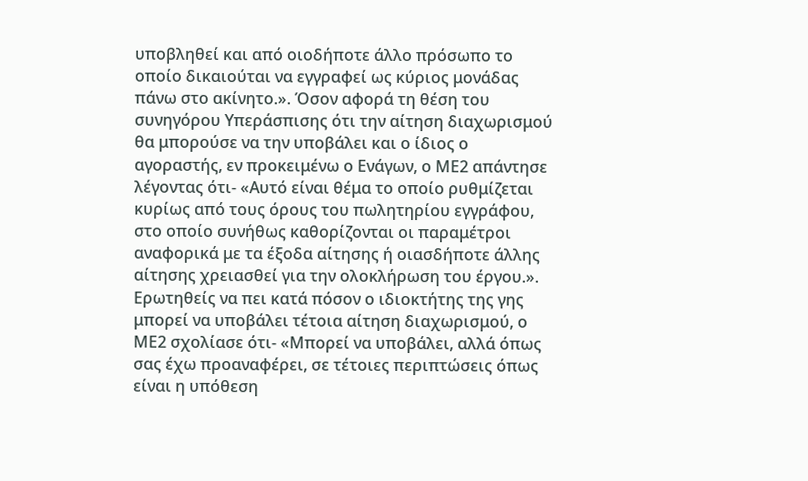υποβληθεί και από οιοδήποτε άλλο πρόσωπο το οποίο δικαιούται να εγγραφεί ως κύριος μονάδας πάνω στο ακίνητο.». Όσον αφορά τη θέση του συνηγόρου Υπεράσπισης ότι την αίτηση διαχωρισμού θα μπορούσε να την υποβάλει και ο ίδιος ο αγοραστής, εν προκειμένω ο Ενάγων, ο ΜΕ2 απάντησε λέγοντας ότι- «Αυτό είναι θέμα το οποίο ρυθμίζεται κυρίως από τους όρους του πωλητηρίου εγγράφου, στο οποίο συνήθως καθορίζονται οι παραμέτροι αναφορικά με τα έξοδα αίτησης ή οιασδήποτε άλλης αίτησης χρειασθεί για την ολοκλήρωση του έργου.». Ερωτηθείς να πει κατά πόσον ο ιδιοκτήτης της γης μπορεί να υποβάλει τέτοια αίτηση διαχωρισμού, ο ΜΕ2 σχολίασε ότι- «Μπορεί να υποβάλει, αλλά όπως σας έχω προαναφέρει, σε τέτοιες περιπτώσεις όπως είναι η υπόθεση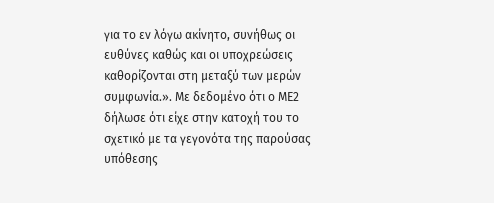για το εν λόγω ακίνητο, συνήθως οι ευθύνες καθώς και οι υποχρεώσεις καθορίζονται στη μεταξύ των μερών συμφωνία.». Με δεδομένο ότι ο ΜΕ2 δήλωσε ότι είχε στην κατοχή του το σχετικό με τα γεγονότα της παρούσας υπόθεσης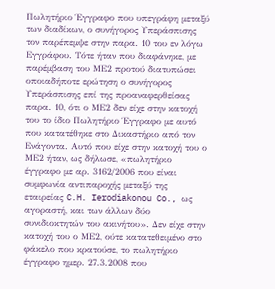Πωλητήριο Έγγραφο που υπεγράφη μεταξύ των διαδίκων, ο συνήγορος Υπεράσπισης τον παρέπεμψε στην παρα. 10 του εν λόγω Εγγράφου. Τότε ήταν που διαφάνηκε, με παρέμβαση του ΜΕ2 προτού διατυπώσει οποιαδήποτε ερώτηση ο συνήγορος Υπεράσπισης επί της προαναφερθείσας παρα. 10, ότι ο ΜΕ2 δεν είχε στην κατοχή του το ίδιο Πωλητήριο Έγγραφο με αυτό που κατατέθηκε στο Δικαστήριο από τον Ενάγοντα. Αυτό που είχε στην κατοχή του ο ΜΕ2 ήταν, ως δήλωσε, «πωλητήριο έγγραφο με αρ. 3162/2006 που είναι συμφωνία αντιπαροχής μεταξύ της εταιρείας C.H. Ierodiakonou Co., ως αγοραστή, και των άλλων δύο συνιδιοκτητών του ακινήτου». Δεν είχε στην κατοχή του ο ΜΕ2, ούτε κατατεθειμένο στο φάκελο που κρατούσε, το πωλητήριο έγγραφο ημερ. 27.3.2008 που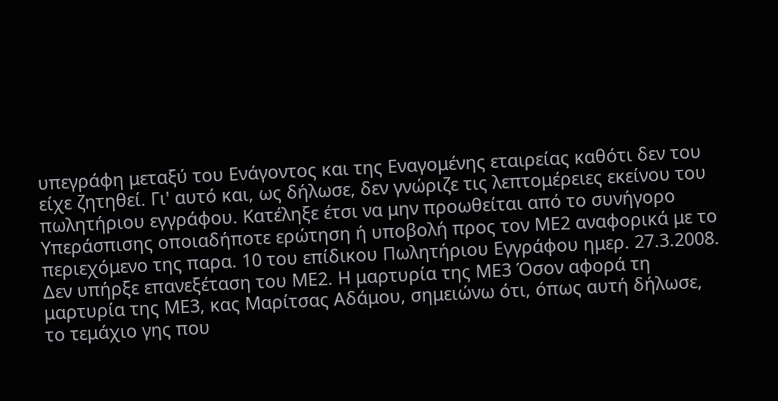υπεγράφη μεταξύ του Ενάγοντος και της Εναγομένης εταιρείας καθότι δεν του είχε ζητηθεί. Γι' αυτό και, ως δήλωσε, δεν γνώριζε τις λεπτομέρειες εκείνου του πωλητήριου εγγράφου. Κατέληξε έτσι να μην προωθείται από το συνήγορο Υπεράσπισης οποιαδήποτε ερώτηση ή υποβολή προς τον ΜΕ2 αναφορικά με το περιεχόμενο της παρα. 10 του επίδικου Πωλητήριου Εγγράφου ημερ. 27.3.2008. Δεν υπήρξε επανεξέταση του ΜΕ2. Η μαρτυρία της ΜΕ3 Όσον αφορά τη μαρτυρία της ΜΕ3, κας Μαρίτσας Αδάμου, σημειώνω ότι, όπως αυτή δήλωσε, το τεμάχιο γης που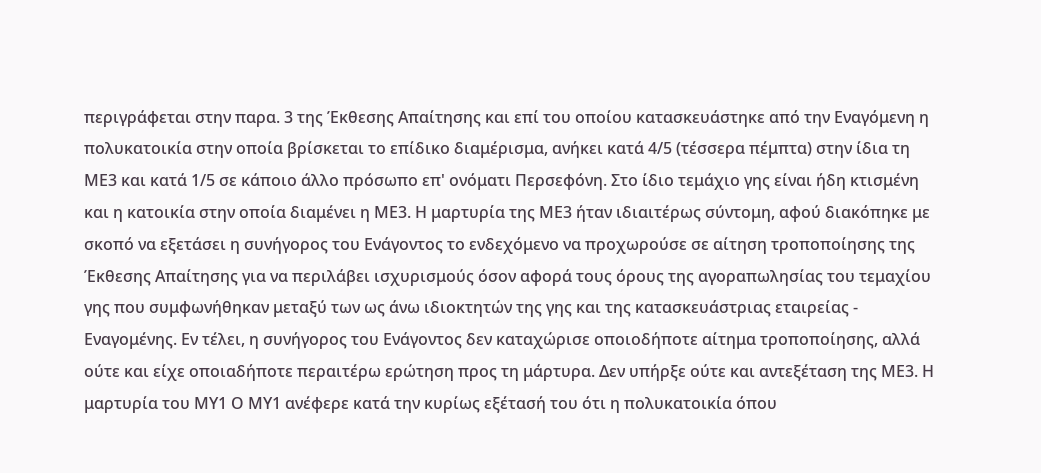περιγράφεται στην παρα. 3 της Έκθεσης Απαίτησης και επί του οποίου κατασκευάστηκε από την Εναγόμενη η πολυκατοικία στην οποία βρίσκεται το επίδικο διαμέρισμα, ανήκει κατά 4/5 (τέσσερα πέμπτα) στην ίδια τη ΜΕ3 και κατά 1/5 σε κάποιο άλλο πρόσωπο επ' ονόματι Περσεφόνη. Στο ίδιο τεμάχιο γης είναι ήδη κτισμένη και η κατοικία στην οποία διαμένει η ΜΕ3. Η μαρτυρία της ΜΕ3 ήταν ιδιαιτέρως σύντομη, αφού διακόπηκε με σκοπό να εξετάσει η συνήγορος του Ενάγοντος το ενδεχόμενο να προχωρούσε σε αίτηση τροποποίησης της Έκθεσης Απαίτησης για να περιλάβει ισχυρισμούς όσον αφορά τους όρους της αγοραπωλησίας του τεμαχίου γης που συμφωνήθηκαν μεταξύ των ως άνω ιδιοκτητών της γης και της κατασκευάστριας εταιρείας - Εναγομένης. Εν τέλει, η συνήγορος του Ενάγοντος δεν καταχώρισε οποιοδήποτε αίτημα τροποποίησης, αλλά ούτε και είχε οποιαδήποτε περαιτέρω ερώτηση προς τη μάρτυρα. Δεν υπήρξε ούτε και αντεξέταση της ΜΕ3. Η μαρτυρία του ΜΥ1 Ο ΜΥ1 ανέφερε κατά την κυρίως εξέτασή του ότι η πολυκατοικία όπου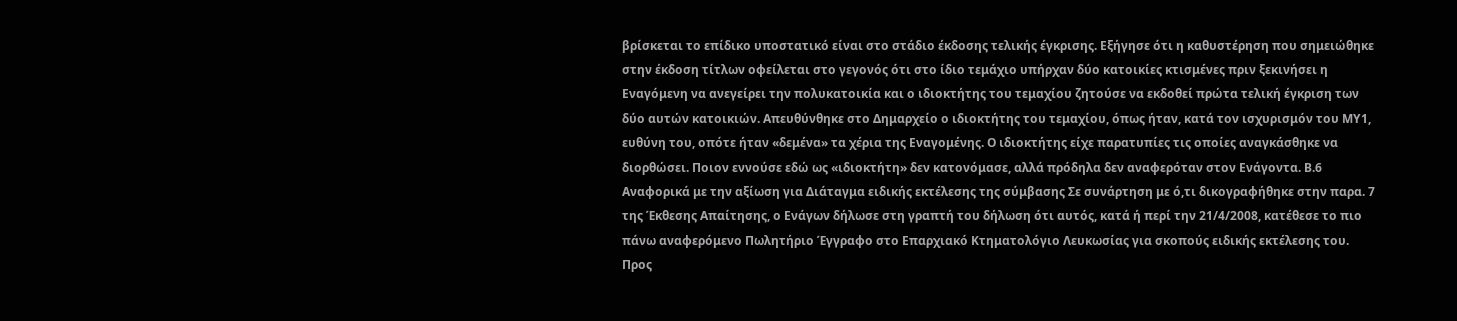βρίσκεται το επίδικο υποστατικό είναι στο στάδιο έκδοσης τελικής έγκρισης. Εξήγησε ότι η καθυστέρηση που σημειώθηκε στην έκδοση τίτλων οφείλεται στο γεγονός ότι στο ίδιο τεμάχιο υπήρχαν δύο κατοικίες κτισμένες πριν ξεκινήσει η Εναγόμενη να ανεγείρει την πολυκατοικία και ο ιδιοκτήτης του τεμαχίου ζητούσε να εκδοθεί πρώτα τελική έγκριση των δύο αυτών κατοικιών. Απευθύνθηκε στο Δημαρχείο ο ιδιοκτήτης του τεμαχίου, όπως ήταν, κατά τον ισχυρισμόν του ΜΥ1, ευθύνη του, οπότε ήταν «δεμένα» τα χέρια της Εναγομένης. Ο ιδιοκτήτης είχε παρατυπίες τις οποίες αναγκάσθηκε να διορθώσει. Ποιον εννούσε εδώ ως «ιδιοκτήτη» δεν κατονόμασε, αλλά πρόδηλα δεν αναφερόταν στον Ενάγοντα. Β.6 Αναφορικά με την αξίωση για Διάταγμα ειδικής εκτέλεσης της σύμβασης Σε συνάρτηση με ό,τι δικογραφήθηκε στην παρα. 7 της Έκθεσης Απαίτησης, ο Ενάγων δήλωσε στη γραπτή του δήλωση ότι αυτός, κατά ή περί την 21/4/2008, κατέθεσε το πιο πάνω αναφερόμενο Πωλητήριο Έγγραφο στο Επαρχιακό Κτηματολόγιο Λευκωσίας για σκοπούς ειδικής εκτέλεσης του. Προς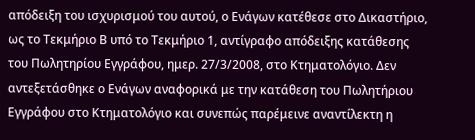απόδειξη του ισχυρισμού του αυτού, ο Ενάγων κατέθεσε στο Δικαστήριο, ως το Τεκμήριο Β υπό το Τεκμήριο 1, αντίγραφο απόδειξης κατάθεσης του Πωλητηρίου Εγγράφου, ημερ. 27/3/2008, στο Κτηματολόγιο. Δεν αντεξετάσθηκε ο Ενάγων αναφορικά με την κατάθεση του Πωλητήριου Εγγράφου στο Κτηματολόγιο και συνεπώς παρέμεινε αναντίλεκτη η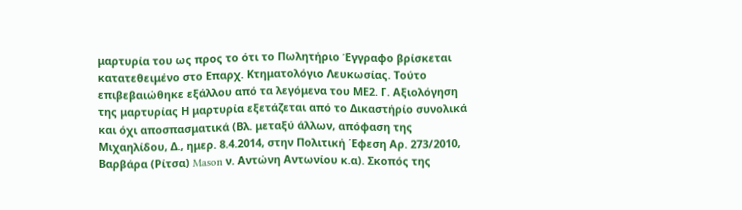μαρτυρία του ως προς το ότι το Πωλητήριο Έγγραφο βρίσκεται κατατεθειμένο στο Επαρχ. Κτηματολόγιο Λευκωσίας. Τούτο επιβεβαιώθηκε εξάλλου από τα λεγόμενα του ΜΕ2. Γ. Αξιολόγηση της μαρτυρίας Η μαρτυρία εξετάζεται από τo Δικαστήρίο συνολικά και όχι αποσπασματικά (Βλ. μεταξύ άλλων, απόφαση της Μιχαηλίδου, Δ., ημερ. 8.4.2014, στην Πολιτική ΄Εφεση Αρ. 273/2010, Βαρβάρα (Ρίτσα) Mason ν. Αντώνη Αντωνίου κ.α). Σκοπός της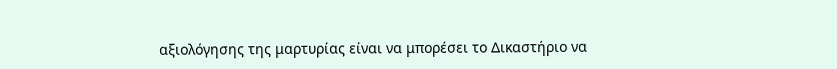αξιολόγησης της μαρτυρίας είναι να μπορέσει το Δικαστήριο να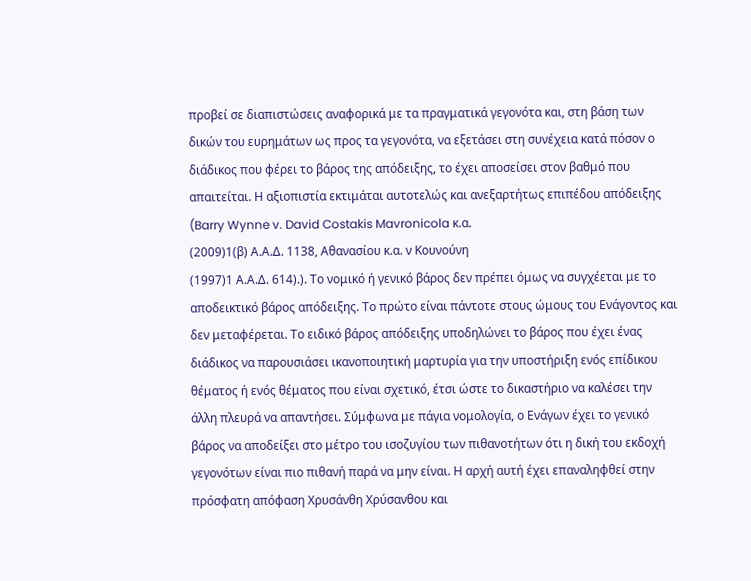προβεί σε διαπιστώσεις αναφορικά με τα πραγματικά γεγονότα και, στη βάση των δικών του ευρημάτων ως προς τα γεγονότα, να εξετάσει στη συνέχεια κατά πόσον ο διάδικος που φέρει το βάρος της απόδειξης, το έχει αποσείσει στον βαθμό που απαιτείται. Η αξιοπιστία εκτιμάται αυτοτελώς και ανεξαρτήτως επιπέδου απόδειξης (Barry Wynne v. David Costakis Mavronicola κ.α.
(2009)1(β) Α.Α.Δ. 1138, Αθανασίου κ.α. ν Κουνούνη
(1997)1 Α.Α.Δ. 614).). Το νομικό ή γενικό βάρος δεν πρέπει όμως να συγχέεται με το αποδεικτικό βάρος απόδειξης. Το πρώτο είναι πάντοτε στους ώμους του Ενάγοντος και δεν μεταφέρεται. Το ειδικό βάρος απόδειξης υποδηλώνει το βάρος που έχει ένας διάδικος να παρουσιάσει ικανοποιητική μαρτυρία για την υποστήριξη ενός επίδικου θέματος ή ενός θέματος που είναι σχετικό, έτσι ώστε το δικαστήριο να καλέσει την άλλη πλευρά να απαντήσει. Σύμφωνα με πάγια νομολογία, ο Ενάγων έχει το γενικό βάρος να αποδείξει στο μέτρο του ισοζυγίου των πιθανοτήτων ότι η δική του εκδοχή γεγονότων είναι πιο πιθανή παρά να μην είναι. Η αρχή αυτή έχει επαναληφθεί στην πρόσφατη απόφαση Χρυσάνθη Χρύσανθου και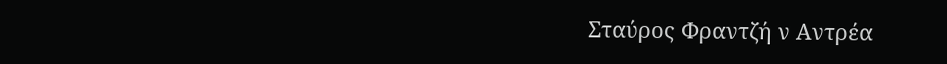Σταύρος Φραντζή ν Αντρέα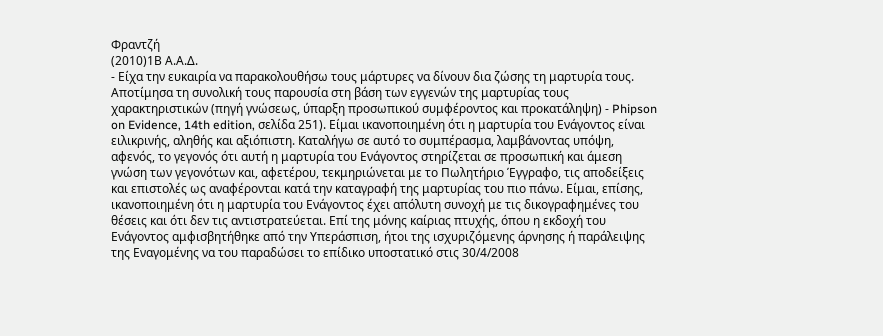Φραντζή
(2010)1Β Α.Α.Δ.
- Είχα την ευκαιρία να παρακολουθήσω τους μάρτυρες να δίνουν δια ζώσης τη μαρτυρία τους. Αποτίμησα τη συνολική τους παρουσία στη βάση των εγγενών της μαρτυρίας τους χαρακτηριστικών (πηγή γνώσεως, ύπαρξη προσωπικού συμφέροντος και προκατάληψη) - Phipson on Evidence, 14th edition, σελίδα 251). Είμαι ικανοποιημένη ότι η μαρτυρία του Ενάγοντος είναι ειλικρινής, αληθής και αξιόπιστη. Καταλήγω σε αυτό το συμπέρασμα, λαμβάνοντας υπόψη, αφενός, το γεγονός ότι αυτή η μαρτυρία του Ενάγοντος στηρίζεται σε προσωπική και άμεση γνώση των γεγονότων και, αφετέρου, τεκμηριώνεται με το Πωλητήριο Έγγραφο, τις αποδείξεις και επιστολές ως αναφέρονται κατά την καταγραφή της μαρτυρίας του πιο πάνω. Είμαι, επίσης, ικανοποιημένη ότι η μαρτυρία του Ενάγοντος έχει απόλυτη συνοχή με τις δικογραφημένες του θέσεις και ότι δεν τις αντιστρατεύεται. Επί της μόνης καίριας πτυχής, όπου η εκδοχή του Ενάγοντος αμφισβητήθηκε από την Υπεράσπιση, ήτοι της ισχυριζόμενης άρνησης ή παράλειψης της Εναγομένης να του παραδώσει το επίδικο υποστατικό στις 30/4/2008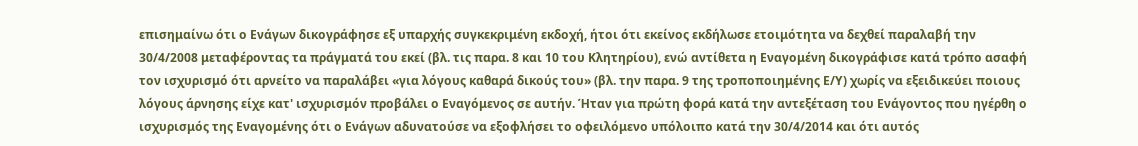επισημαίνω ότι ο Ενάγων δικογράφησε εξ υπαρχής συγκεκριμένη εκδοχή, ήτοι ότι εκείνος εκδήλωσε ετοιμότητα να δεχθεί παραλαβή την 30/4/2008 μεταφέροντας τα πράγματά του εκεί (βλ. τις παρα. 8 και 10 του Κλητηρίου), ενώ αντίθετα η Εναγομένη δικογράφισε κατά τρόπο ασαφή τον ισχυρισμό ότι αρνείτο να παραλάβει «για λόγους καθαρά δικούς του» (βλ. την παρα. 9 της τροποποιημένης Ε/Υ) χωρίς να εξειδικεύει ποιους λόγους άρνησης είχε κατ' ισχυρισμόν προβάλει ο Εναγόμενος σε αυτήν. Ήταν για πρώτη φορά κατά την αντεξέταση του Ενάγοντος που ηγέρθη ο ισχυρισμός της Εναγομένης ότι ο Ενάγων αδυνατούσε να εξοφλήσει το οφειλόμενο υπόλοιπο κατά την 30/4/2014 και ότι αυτός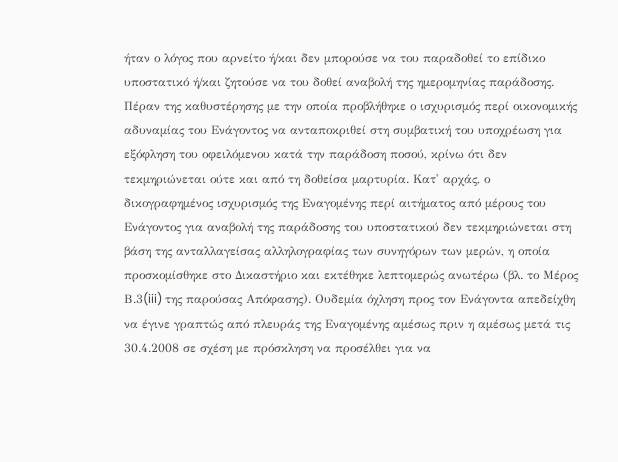ήταν ο λόγος που αρνείτο ή/και δεν μπορούσε να του παραδοθεί το επίδικο υποστατικό ή/και ζητούσε να του δοθεί αναβολή της ημερομηνίας παράδοσης. Πέραν της καθυστέρησης με την οποία προβλήθηκε ο ισχυρισμός περί οικονομικής αδυναμίας του Ενάγοντος να ανταποκριθεί στη συμβατική του υποχρέωση για εξόφληση του οφειλόμενου κατά την παράδοση ποσού, κρίνω ότι δεν τεκμηριώνεται ούτε και από τη δοθείσα μαρτυρία. Κατ' αρχάς, ο δικογραφημένος ισχυρισμός της Εναγομένης περί αιτήματος από μέρους του Ενάγοντος για αναβολή της παράδοσης του υποστατικού δεν τεκμηριώνεται στη βάση της ανταλλαγείσας αλληλογραφίας των συνηγόρων των μερών, η οποία προσκομίσθηκε στο Δικαστήριο και εκτέθηκε λεπτομερώς ανωτέρω (βλ. το Μέρος Β.3(iii) της παρούσας Απόφασης). Ουδεμία όχληση προς τον Ενάγοντα απεδείχθη να έγινε γραπτώς από πλευράς της Εναγομένης αμέσως πριν η αμέσως μετά τις 30.4.2008 σε σχέση με πρόσκληση να προσέλθει για να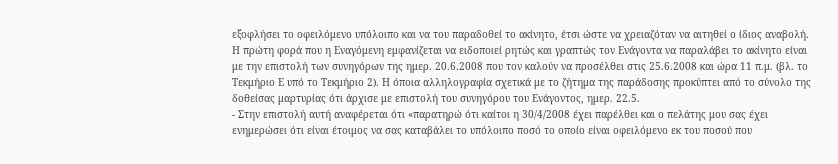εξοφλήσει το οφειλόμενο υπόλοιπο και να του παραδοθεί το ακίνητο, έτσι ώστε να χρειαζόταν να αιτηθεί ο ίδιος αναβολή. Η πρώτη φορά που η Εναγόμενη εμφανίζεται να ειδοποιεί ρητώς και γραπτώς τον Ενάγοντα να παραλάβει το ακίνητο είναι με την επιστολή των συνηγόρων της ημερ. 20.6.2008 που τον καλούν να προσέλθει στις 25.6.2008 και ώρα 11 π.μ. (βλ. το Τεκμήριο Ε υπό το Τεκμήριο 2). Η όποια αλληλογραφία σχετικά με το ζήτημα της παράδοσης προκύπτει από το σύνολο της δοθείσας μαρτυρίας ότι άρχισε με επιστολή του συνηγόρου του Ενάγοντος, ημερ. 22.5.
- Στην επιστολή αυτή αναφέρεται ότι «παρατηρώ ότι καίτοι η 30/4/2008 έχει παρέλθει και ο πελάτης μου σας έχει ενημερώσει ότι είναι έτοιμος να σας καταβάλει το υπόλοιπο ποσό το οποίο είναι οφειλόμενο εκ του ποσού που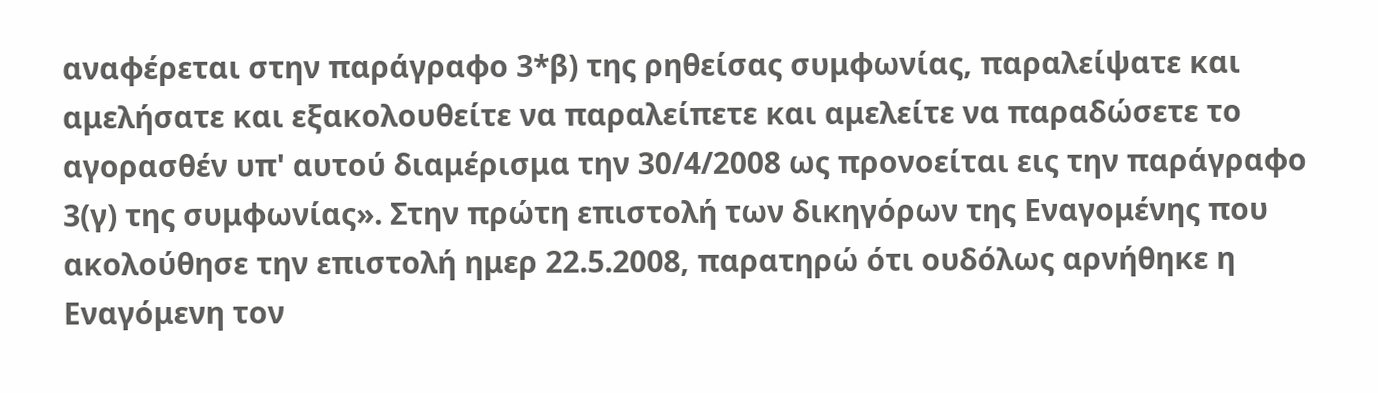αναφέρεται στην παράγραφο 3*β) της ρηθείσας συμφωνίας, παραλείψατε και αμελήσατε και εξακολουθείτε να παραλείπετε και αμελείτε να παραδώσετε το αγορασθέν υπ' αυτού διαμέρισμα την 30/4/2008 ως προνοείται εις την παράγραφο 3(γ) της συμφωνίας». Στην πρώτη επιστολή των δικηγόρων της Εναγομένης που ακολούθησε την επιστολή ημερ 22.5.2008, παρατηρώ ότι ουδόλως αρνήθηκε η Εναγόμενη τον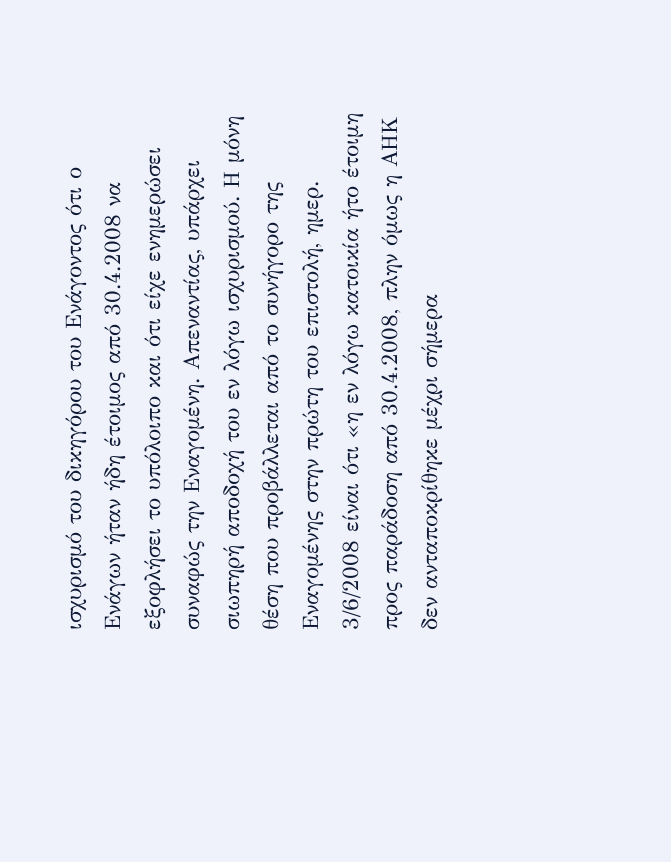ισχυρισμό του δικηγόρου του Ενάγοντος ότι ο Ενάγων ήταν ήδη έτοιμος από 30.4.2008 να εξοφλήσει το υπόλοιπο και ότι είχε ενημερώσει συναφώς την Εναγομένη. Απεναντίας, υπάρχει σιωπηρή αποδοχή του εν λόγω ισχυρισμού. Η μόνη θέση που προβάλλεται από το συνήγορο της Εναγομένης στην πρώτη του επιστολή, ημερ. 3/6/2008 είναι ότι «η εν λόγω κατοικία ήτο έτοιμη προς παράδοση από 30.4.2008, πλην όμως η ΑΗΚ δεν ανταποκρίθηκε μέχρι σήμερα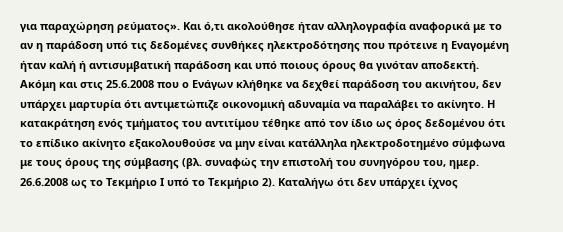για παραχώρηση ρεύματος». Και ό,τι ακολούθησε ήταν αλληλογραφία αναφορικά με το αν η παράδοση υπό τις δεδομένες συνθήκες ηλεκτροδότησης που πρότεινε η Εναγομένη ήταν καλή ή αντισυμβατική παράδοση και υπό ποιους όρους θα γινόταν αποδεκτή. Ακόμη και στις 25.6.2008 που ο Ενάγων κλήθηκε να δεχθεί παράδοση του ακινήτου, δεν υπάρχει μαρτυρία ότι αντιμετώπιζε οικονομική αδυναμία να παραλάβει το ακίνητο. Η κατακράτηση ενός τμήματος του αντιτίμου τέθηκε από τον ίδιο ως όρος δεδομένου ότι το επίδικο ακίνητο εξακολουθούσε να μην είναι κατάλληλα ηλεκτροδοτημένο σύμφωνα με τους όρους της σύμβασης (βλ. συναφώς την επιστολή του συνηγόρου του, ημερ. 26.6.2008 ως το Τεκμήριο Ι υπό το Τεκμήριο 2). Καταλήγω ότι δεν υπάρχει ίχνος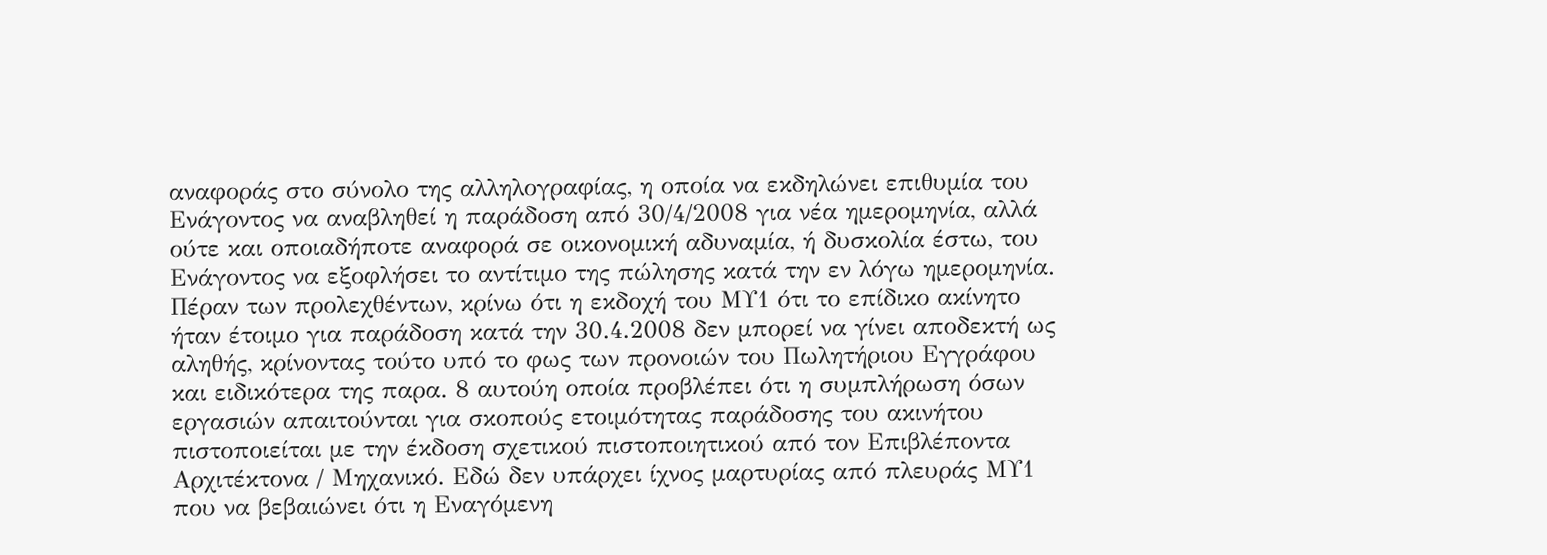αναφοράς στο σύνολο της αλληλογραφίας, η οποία να εκδηλώνει επιθυμία του Ενάγοντος να αναβληθεί η παράδοση από 30/4/2008 για νέα ημερομηνία, αλλά ούτε και οποιαδήποτε αναφορά σε οικονομική αδυναμία, ή δυσκολία έστω, του Ενάγοντος να εξοφλήσει το αντίτιμο της πώλησης κατά την εν λόγω ημερομηνία. Πέραν των προλεχθέντων, κρίνω ότι η εκδοχή του ΜΥ1 ότι το επίδικο ακίνητο ήταν έτοιμο για παράδοση κατά την 30.4.2008 δεν μπορεί να γίνει αποδεκτή ως αληθής, κρίνοντας τούτο υπό το φως των προνοιών του Πωλητήριου Εγγράφου και ειδικότερα της παρα. 8 αυτούη οποία προβλέπει ότι η συμπλήρωση όσων εργασιών απαιτούνται για σκοπούς ετοιμότητας παράδοσης του ακινήτου πιστοποιείται με την έκδοση σχετικού πιστοποιητικού από τον Επιβλέποντα Αρχιτέκτονα / Μηχανικό. Εδώ δεν υπάρχει ίχνος μαρτυρίας από πλευράς ΜΥ1 που να βεβαιώνει ότι η Εναγόμενη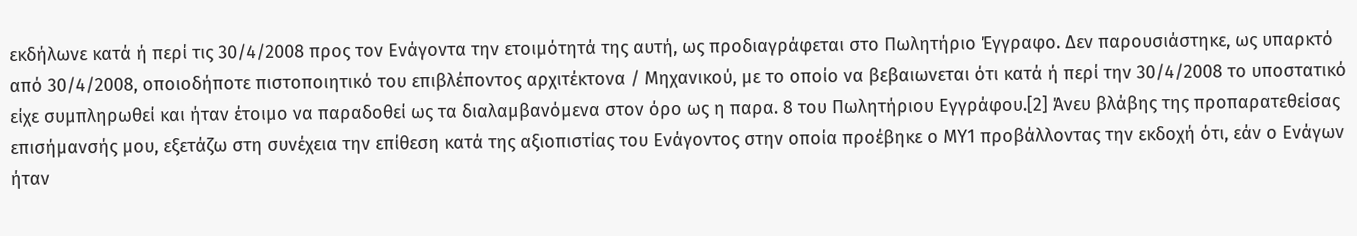εκδήλωνε κατά ή περί τις 30/4/2008 προς τον Ενάγοντα την ετοιμότητά της αυτή, ως προδιαγράφεται στο Πωλητήριο Έγγραφο. Δεν παρουσιάστηκε, ως υπαρκτό από 30/4/2008, οποιοδήποτε πιστοποιητικό του επιβλέποντος αρχιτέκτονα / Μηχανικού, με το οποίο να βεβαιωνεται ότι κατά ή περί την 30/4/2008 το υποστατικό είχε συμπληρωθεί και ήταν έτοιμο να παραδοθεί ως τα διαλαμβανόμενα στον όρο ως η παρα. 8 του Πωλητήριου Εγγράφου.[2] Άνευ βλάβης της προπαρατεθείσας επισήμανσής μου, εξετάζω στη συνέχεια την επίθεση κατά της αξιοπιστίας του Ενάγοντος στην οποία προέβηκε ο ΜΥ1 προβάλλοντας την εκδοχή ότι, εάν ο Ενάγων ήταν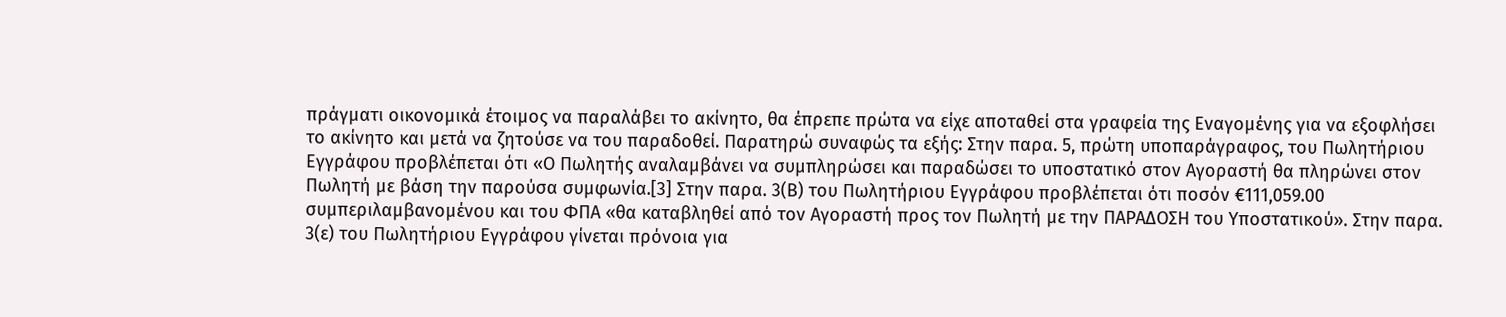πράγματι οικονομικά έτοιμος να παραλάβει το ακίνητο, θα έπρεπε πρώτα να είχε αποταθεί στα γραφεία της Εναγομένης για να εξοφλήσει το ακίνητο και μετά να ζητούσε να του παραδοθεί. Παρατηρώ συναφώς τα εξής: Στην παρα. 5, πρώτη υποπαράγραφος, του Πωλητήριου Εγγράφου προβλέπεται ότι «Ο Πωλητής αναλαμβάνει να συμπληρώσει και παραδώσει το υποστατικό στον Αγοραστή θα πληρώνει στον Πωλητή με βάση την παρούσα συμφωνία.[3] Στην παρα. 3(Β) του Πωλητήριου Εγγράφου προβλέπεται ότι ποσόν €111,059.00 συμπεριλαμβανομένου και του ΦΠΑ «θα καταβληθεί από τον Αγοραστή προς τον Πωλητή με την ΠΑΡΑΔΟΣΗ του Υποστατικού». Στην παρα. 3(ε) του Πωλητήριου Εγγράφου γίνεται πρόνοια για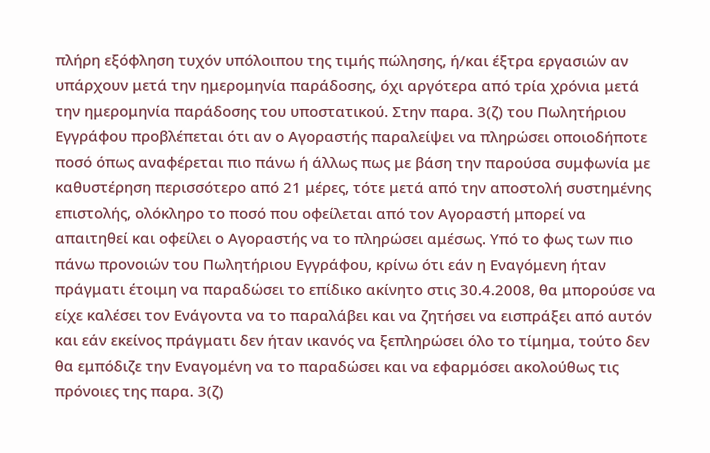πλήρη εξόφληση τυχόν υπόλοιπου της τιμής πώλησης, ή/και έξτρα εργασιών αν υπάρχουν μετά την ημερομηνία παράδοσης, όχι αργότερα από τρία χρόνια μετά την ημερομηνία παράδοσης του υποστατικού. Στην παρα. 3(ζ) του Πωλητήριου Εγγράφου προβλέπεται ότι αν ο Αγοραστής παραλείψει να πληρώσει οποιοδήποτε ποσό όπως αναφέρεται πιο πάνω ή άλλως πως με βάση την παρούσα συμφωνία με καθυστέρηση περισσότερο από 21 μέρες, τότε μετά από την αποστολή συστημένης επιστολής, ολόκληρο το ποσό που οφείλεται από τον Αγοραστή μπορεί να απαιτηθεί και οφείλει ο Αγοραστής να το πληρώσει αμέσως. Υπό το φως των πιο πάνω προνοιών του Πωλητήριου Εγγράφου, κρίνω ότι εάν η Εναγόμενη ήταν πράγματι έτοιμη να παραδώσει το επίδικο ακίνητο στις 30.4.2008, θα μπορούσε να είχε καλέσει τον Ενάγοντα να το παραλάβει και να ζητήσει να εισπράξει από αυτόν και εάν εκείνος πράγματι δεν ήταν ικανός να ξεπληρώσει όλο το τίμημα, τούτο δεν θα εμπόδιζε την Εναγομένη να το παραδώσει και να εφαρμόσει ακολούθως τις πρόνοιες της παρα. 3(ζ)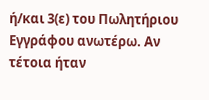ή/και 3(ε) του Πωλητήριου Εγγράφου ανωτέρω. Αν τέτοια ήταν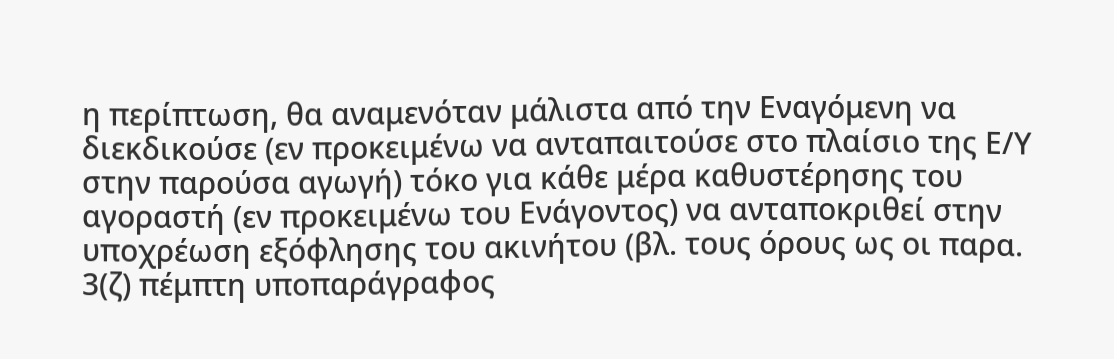η περίπτωση, θα αναμενόταν μάλιστα από την Εναγόμενη να διεκδικούσε (εν προκειμένω να ανταπαιτούσε στο πλαίσιο της Ε/Υ στην παρούσα αγωγή) τόκο για κάθε μέρα καθυστέρησης του αγοραστή (εν προκειμένω του Ενάγοντος) να ανταποκριθεί στην υποχρέωση εξόφλησης του ακινήτου (βλ. τους όρους ως οι παρα. 3(ζ) πέμπτη υποπαράγραφος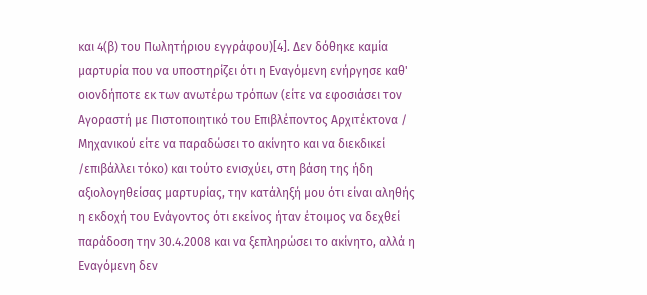και 4(β) του Πωλητήριου εγγράφου)[4]. Δεν δόθηκε καμία μαρτυρία που να υποστηρίζει ότι η Εναγόμενη ενήργησε καθ' οιονδήποτε εκ των ανωτέρω τρόπων (είτε να εφοσιάσει τον Αγοραστή με Πιστοποιητικό του Επιβλέποντος Αρχιτέκτονα / Μηχανικού είτε να παραδώσει το ακίνητο και να διεκδικεί /επιβάλλει τόκο) και τούτο ενισχύει, στη βάση της ήδη αξιολογηθείσας μαρτυρίας, την κατάληξή μου ότι είναι αληθής η εκδοχή του Ενάγοντος ότι εκείνος ήταν έτοιμος να δεχθεί παράδοση την 30.4.2008 και να ξεπληρώσει το ακίνητο, αλλά η Εναγόμενη δεν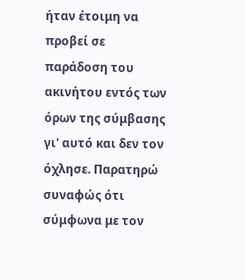ήταν έτοιμη να προβεί σε παράδοση του ακινήτου εντός των όρων της σύμβασης γι' αυτό και δεν τον όχλησε. Παρατηρώ συναφώς ότι σύμφωνα με τον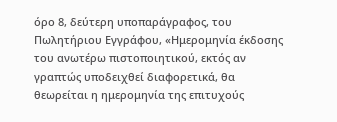όρο 8, δεύτερη υποπαράγραφος, του Πωλητήριου Εγγράφου, «Ημερομηνία έκδοσης του ανωτέρω πιστοποιητικού, εκτός αν γραπτώς υποδειχθεί διαφορετικά, θα θεωρείται η ημερομηνία της επιτυχούς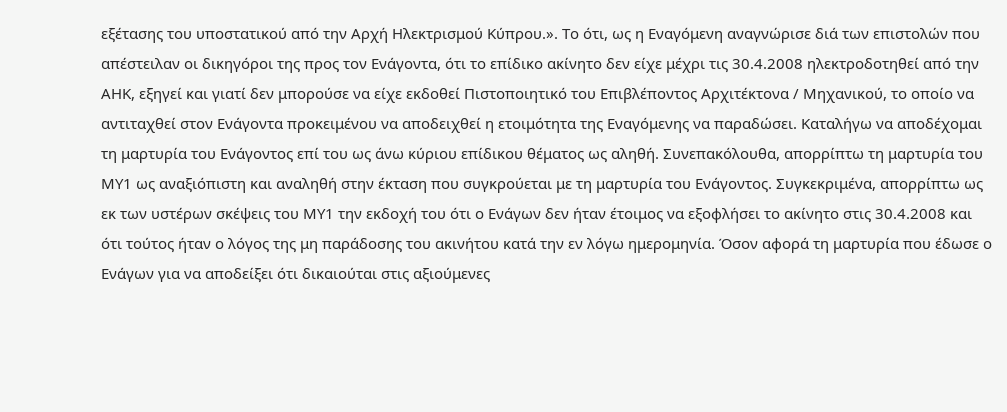εξέτασης του υποστατικού από την Αρχή Ηλεκτρισμού Κύπρου.». Το ότι, ως η Εναγόμενη αναγνώρισε διά των επιστολών που απέστειλαν οι δικηγόροι της προς τον Ενάγοντα, ότι το επίδικο ακίνητο δεν είχε μέχρι τις 30.4.2008 ηλεκτροδοτηθεί από την ΑΗΚ, εξηγεί και γιατί δεν μπορούσε να είχε εκδοθεί Πιστοποιητικό του Επιβλέποντος Αρχιτέκτονα / Μηχανικού, το οποίο να αντιταχθεί στον Ενάγοντα προκειμένου να αποδειχθεί η ετοιμότητα της Εναγόμενης να παραδώσει. Καταλήγω να αποδέχομαι τη μαρτυρία του Ενάγοντος επί του ως άνω κύριου επίδικου θέματος ως αληθή. Συνεπακόλουθα, απορρίπτω τη μαρτυρία του ΜΥ1 ως αναξιόπιστη και αναληθή στην έκταση που συγκρούεται με τη μαρτυρία του Ενάγοντος. Συγκεκριμένα, απορρίπτω ως εκ των υστέρων σκέψεις του ΜΥ1 την εκδοχή του ότι ο Ενάγων δεν ήταν έτοιμος να εξοφλήσει το ακίνητο στις 30.4.2008 και ότι τούτος ήταν ο λόγος της μη παράδοσης του ακινήτου κατά την εν λόγω ημερομηνία. Όσον αφορά τη μαρτυρία που έδωσε ο Ενάγων για να αποδείξει ότι δικαιούται στις αξιούμενες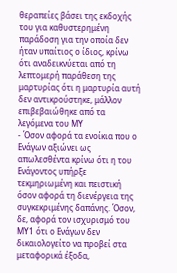θεραπείες βάσει της εκδοχής του για καθυστερημένη παράδοση για την οποία δεν ήταν υπαίτιος ο ίδιος, κρίνω ότι αναδεικνύεται από τη λεπτομερή παράθεση της μαρτυρίας ότι η μαρτυρία αυτή δεν αντικρούστηκε, μάλλον επιβεβαιώθηκε από τα λεγόμενα του ΜΥ
- Όσον αφορά τα ενοίκια που ο Ενάγων αξιώνει ως απωλεσθέντα κρίνω ότι η του Ενάγοντος υπήρξε τεκμηριωμένη και πειστική όσον αφορά τη διενέργεια της συγκεκριμένης δαπάνης. Όσον, δε, αφορά τον ισχυρισμό του ΜΥ1 ότι ο Ενάγων δεν δικαιολογείτο να προβεί στα μεταφορικά έξοδα,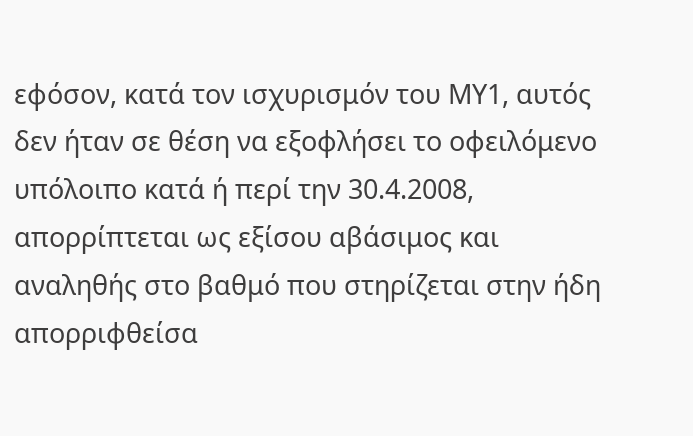εφόσον, κατά τον ισχυρισμόν του ΜΥ1, αυτός δεν ήταν σε θέση να εξοφλήσει το οφειλόμενο υπόλοιπο κατά ή περί την 30.4.2008, απορρίπτεται ως εξίσου αβάσιμος και αναληθής στο βαθμό που στηρίζεται στην ήδη απορριφθείσα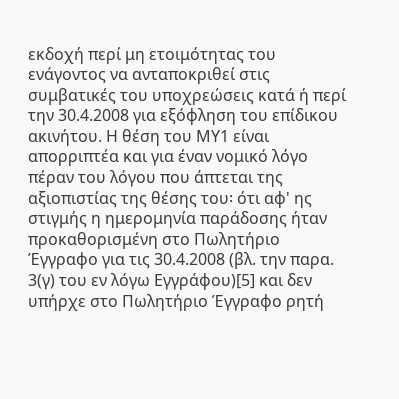εκδοχή περί μη ετοιμότητας του ενάγοντος να ανταποκριθεί στις συμβατικές του υποχρεώσεις κατά ή περί την 30.4.2008 για εξόφληση του επίδικου ακινήτου. Η θέση του ΜΥ1 είναι απορριπτέα και για έναν νομικό λόγο πέραν του λόγου που άπτεται της αξιοπιστίας της θέσης του꞉ ότι αφ' ης στιγμής η ημερομηνία παράδοσης ήταν προκαθορισμένη στο Πωλητήριο Έγγραφο για τις 30.4.2008 (βλ. την παρα. 3(γ) του εν λόγω Εγγράφου)[5] και δεν υπήρχε στο Πωλητήριο Έγγραφο ρητή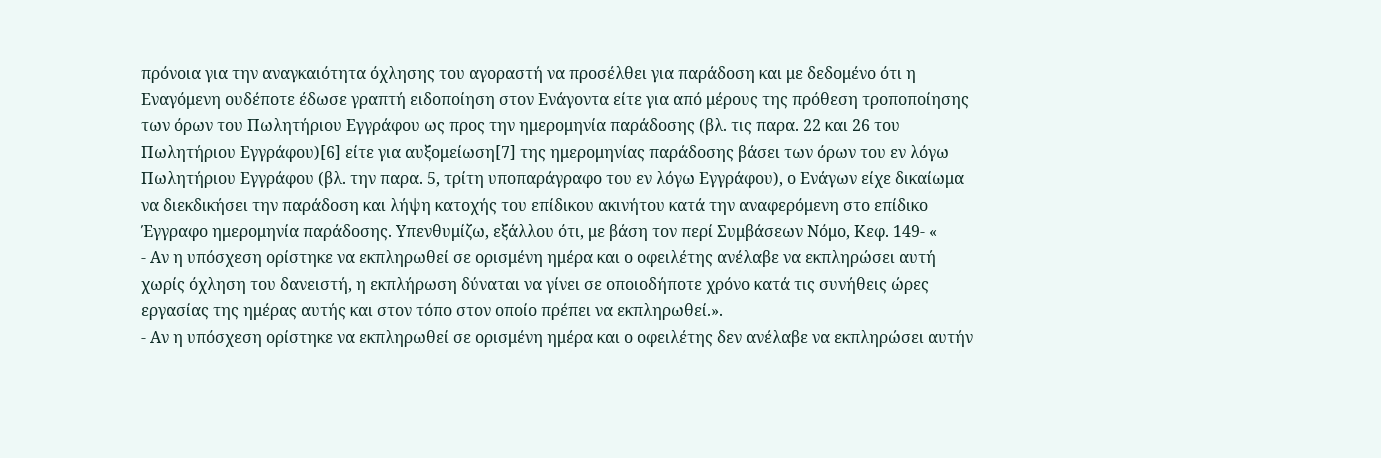πρόνοια για την αναγκαιότητα όχλησης του αγοραστή να προσέλθει για παράδοση και με δεδομένο ότι η Εναγόμενη ουδέποτε έδωσε γραπτή ειδοποίηση στον Ενάγοντα είτε για από μέρους της πρόθεση τροποποίησης των όρων του Πωλητήριου Εγγράφου ως προς την ημερομηνία παράδοσης (βλ. τις παρα. 22 και 26 του Πωλητήριου Εγγράφου)[6] είτε για αυξομείωση[7] της ημερομηνίας παράδοσης βάσει των όρων του εν λόγω Πωλητήριου Εγγράφου (βλ. την παρα. 5, τρίτη υποπαράγραφο του εν λόγω Εγγράφου), ο Ενάγων είχε δικαίωμα να διεκδικήσει την παράδοση και λήψη κατοχής του επίδικου ακινήτου κατά την αναφερόμενη στο επίδικο Έγγραφο ημερομηνία παράδοσης. Υπενθυμίζω, εξάλλου ότι, με βάση τον περί Συμβάσεων Νόμο, Κεφ. 149- «
- Αν η υπόσχεση ορίστηκε να εκπληρωθεί σε ορισμένη ημέρα και ο οφειλέτης ανέλαβε να εκπληρώσει αυτή χωρίς όχληση του δανειστή, η εκπλήρωση δύναται να γίνει σε οποιοδήποτε χρόνο κατά τις συνήθεις ώρες εργασίας της ημέρας αυτής και στον τόπο στον οποίο πρέπει να εκπληρωθεί.».
- Αν η υπόσχεση ορίστηκε να εκπληρωθεί σε ορισμένη ημέρα και ο οφειλέτης δεν ανέλαβε να εκπληρώσει αυτήν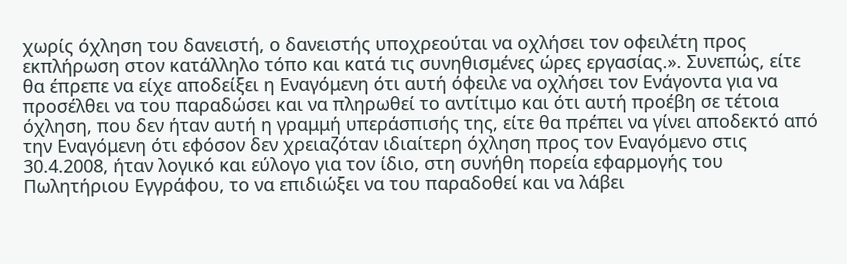χωρίς όχληση του δανειστή, ο δανειστής υποχρεούται να οχλήσει τον οφειλέτη προς εκπλήρωση στον κατάλληλο τόπο και κατά τις συνηθισμένες ώρες εργασίας.». Συνεπώς, είτε θα έπρεπε να είχε αποδείξει η Εναγόμενη ότι αυτή όφειλε να οχλήσει τον Ενάγοντα για να προσέλθει να του παραδώσει και να πληρωθεί το αντίτιμο και ότι αυτή προέβη σε τέτοια όχληση, που δεν ήταν αυτή η γραμμή υπεράσπισής της, είτε θα πρέπει να γίνει αποδεκτό από την Εναγόμενη ότι εφόσον δεν χρειαζόταν ιδιαίτερη όχληση προς τον Εναγόμενο στις 30.4.2008, ήταν λογικό και εύλογο για τον ίδιο, στη συνήθη πορεία εφαρμογής του Πωλητήριου Εγγράφου, το να επιδιώξει να του παραδοθεί και να λάβει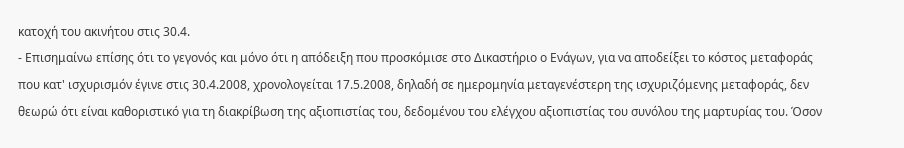κατοχή του ακινήτου στις 30.4.
- Επισημαίνω επίσης ότι το γεγονός και μόνο ότι η απόδειξη που προσκόμισε στο Δικαστήριο ο Ενάγων, για να αποδείξει το κόστος μεταφοράς που κατ' ισχυρισμόν έγινε στις 30.4.2008, χρονολογείται 17.5.2008, δηλαδή σε ημερομηνία μεταγενέστερη της ισχυριζόμενης μεταφοράς, δεν θεωρώ ότι είναι καθοριστικό για τη διακρίβωση της αξιοπιστίας του, δεδομένου του ελέγχου αξιοπιστίας του συνόλου της μαρτυρίας του. Όσον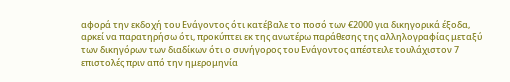αφορά την εκδοχή του Ενάγοντος ότι κατέβαλε το ποσό των €2000 για δικηγορικά έξοδα, αρκεί να παρατηρήσω ότι, προκύπτει εκ της ανωτέρω παράθεσης της αλληλογραφίας μεταξύ των δικηγόρων των διαδίκων ότι ο συνήγορος του Ενάγοντος απέστειλε τουλάχιστον 7 επιστολές πριν από την ημερομηνία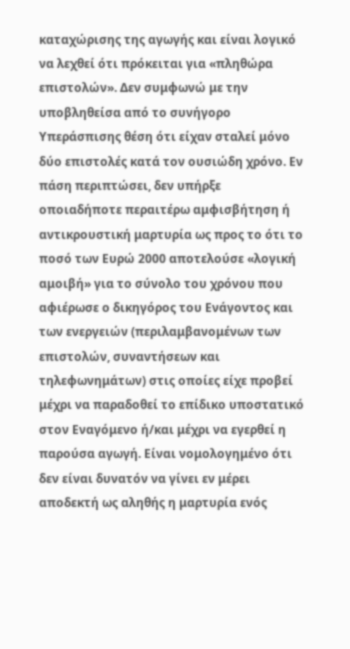καταχώρισης της αγωγής και είναι λογικό να λεχθεί ότι πρόκειται για «πληθώρα επιστολών». Δεν συμφωνώ με την υποβληθείσα από το συνήγορο Υπεράσπισης θέση ότι είχαν σταλεί μόνο δύο επιστολές κατά τον ουσιώδη χρόνο. Εν πάση περιπτώσει, δεν υπήρξε οποιαδήποτε περαιτέρω αμφισβήτηση ή αντικρουστική μαρτυρία ως προς το ότι το ποσό των Ευρώ 2000 αποτελούσε «λογική αμοιβή» για το σύνολο του χρόνου που αφιέρωσε ο δικηγόρος του Ενάγοντος και των ενεργειών (περιλαμβανομένων των επιστολών, συναντήσεων και τηλεφωνημάτων) στις οποίες είχε προβεί μέχρι να παραδοθεί το επίδικο υποστατικό στον Εναγόμενο ή/και μέχρι να εγερθεί η παρούσα αγωγή. Είναι νομολογημένο ότι δεν είναι δυνατόν να γίνει εν μέρει αποδεκτή ως αληθής η μαρτυρία ενός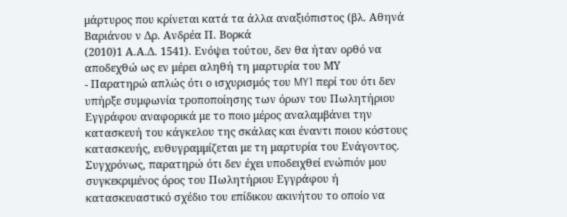μάρτυρος που κρίνεται κατά τα άλλα αναξιόπιστος (βλ. Αθηνά Βαριάνου ν Δρ. Ανδρέα Π. Βορκά
(2010)1 Α.Α.Δ. 1541). Ενόψει τούτου, δεν θα ήταν ορθό να αποδεχθώ ως εν μέρει αληθή τη μαρτυρία του ΜΥ
- Παρατηρώ απλώς ότι ο ισχυρισμός του MY1 περί του ότι δεν υπήρξε συμφωνία τροποποίησης των όρων του Πωλητήριου Εγγράφου αναφορικά με το ποιο μέρος αναλαμβάνει την κατασκευή του κάγκελου της σκάλας και έναντι ποιου κόστους κατασκευής, ευθυγραμμίζεται με τη μαρτυρία του Ενάγοντος. Συγχρόνως, παρατηρώ ότι δεν έχει υποδειχθεί ενώπιόν μου συγκεκριμένος όρος του Πωλητήριου Εγγράφου ή κατασκευαστικό σχέδιο του επίδικου ακινήτου το οποίο να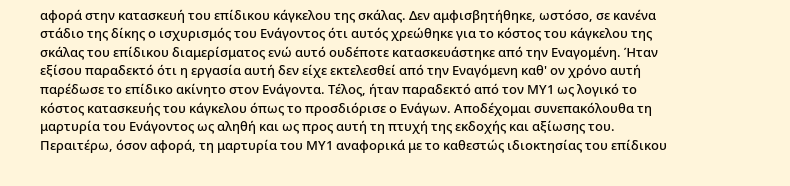αφορά στην κατασκευή του επίδικου κάγκελου της σκάλας. Δεν αμφισβητήθηκε, ωστόσο, σε κανένα στάδιο της δίκης ο ισχυρισμός του Ενάγοντος ότι αυτός χρεώθηκε για το κόστος του κάγκελου της σκάλας του επίδικου διαμερίσματος ενώ αυτό ουδέποτε κατασκευάστηκε από την Εναγομένη. Ήταν εξίσου παραδεκτό ότι η εργασία αυτή δεν είχε εκτελεσθεί από την Εναγόμενη καθ' ον χρόνο αυτή παρέδωσε το επίδικο ακίνητο στον Ενάγοντα. Τέλος, ήταν παραδεκτό από τον ΜΥ1 ως λογικό το κόστος κατασκευής του κάγκελου όπως το προσδιόρισε ο Ενάγων. Αποδέχομαι συνεπακόλουθα τη μαρτυρία του Ενάγοντος ως αληθή και ως προς αυτή τη πτυχή της εκδοχής και αξίωσης του. Περαιτέρω, όσον αφορά, τη μαρτυρία του ΜΥ1 αναφορικά με το καθεστώς ιδιοκτησίας του επίδικου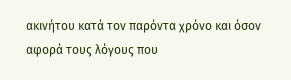ακινήτου κατά τον παρόντα χρόνο και όσον αφορά τους λόγους που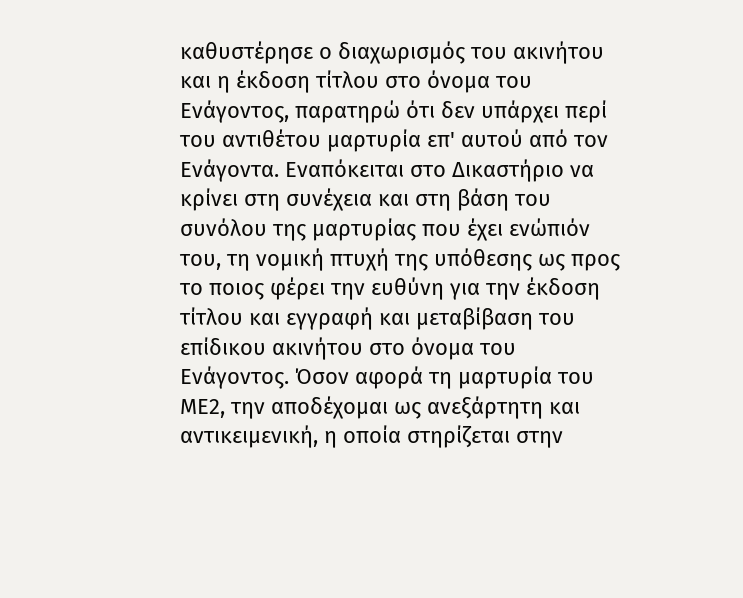καθυστέρησε ο διαχωρισμός του ακινήτου και η έκδοση τίτλου στο όνομα του Ενάγοντος, παρατηρώ ότι δεν υπάρχει περί του αντιθέτου μαρτυρία επ' αυτού από τον Ενάγοντα. Εναπόκειται στο Δικαστήριο να κρίνει στη συνέχεια και στη βάση του συνόλου της μαρτυρίας που έχει ενώπιόν του, τη νομική πτυχή της υπόθεσης ως προς το ποιος φέρει την ευθύνη για την έκδοση τίτλου και εγγραφή και μεταβίβαση του επίδικου ακινήτου στο όνομα του Ενάγοντος. Όσον αφορά τη μαρτυρία του ΜΕ2, την αποδέχομαι ως ανεξάρτητη και αντικειμενική, η οποία στηρίζεται στην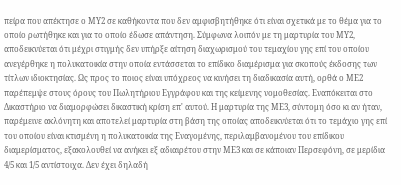πείρα που απέκτησε ο ΜΥ2 σε καθήκοντα που δεν αμφισβητήθηκε ότι είναι σχετικά με το θέμα για το οποίο ρωτήθηκε και για το οποίο έδωσε απάντηση. Σύμφωνα λοιπόν με τη μαρτυρία του ΜΥ2, αποδεικνύεται ότι μέχρι στιγμής δεν υπήρξε αίτηση διαχωρισμού του τεμαχίου γης επί του οποίου ανεγέρθηκε η πολυκατοικία στην οποία εντάσσεται το επίδικο διαμέρισμα για σκοπούς έκδοσης των τίτλων ιδιοκτησίας. Ως προς το ποιος είναι υπόχρεος να κινήσει τη διαδικασία αυτή, ορθά ο ΜΕ2 παρέπεμψε στους όρους του Πωλητήριου Εγγράφου και της κείμενης νομοθεσίας. Εναπόκειται στο Δικαστήριο να διαμορφώσει δικαστική κρίση επ' αυτού. Η μαρτυρία της ΜΕ3, σύντομη όσο κι αν ήταν, παρέμεινε ακλόνητη και αποτελεί μαρτυρία στη βάση της οποίας αποδεικνύεται ότι το τεμάχιο γης επί του οποίου είναι κτισμένη η πολυκατοικία της Εναγομένης, περιλαμβανομένου του επίδικου διαμερίσματος, εξακολουθεί να ανήκει εξ αδιαιρέτου στην ΜΕ3 και σε κάποιαν Περσεφόνη, σε μερίδια 4/5 και 1/5 αντίστοιχα. Δεν έχει δηλαδή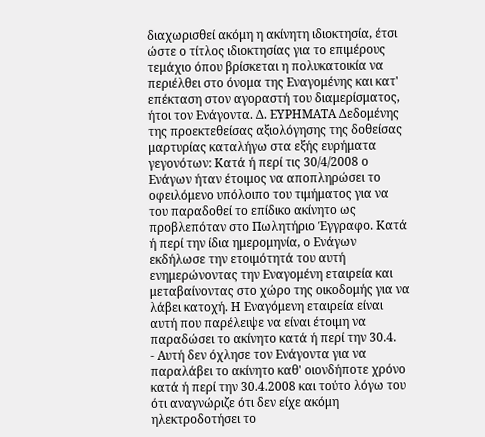διαχωρισθεί ακόμη η ακίνητη ιδιοκτησία, έτσι ώστε ο τίτλος ιδιοκτησίας για το επιμέρους τεμάχιο όπου βρίσκεται η πολυκατοικία να περιέλθει στο όνομα της Εναγομένης και κατ' επέκταση στον αγοραστή του διαμερίσματος, ήτοι τον Ενάγοντα. Δ. ΕΥΡΗΜΑΤΑ Δεδομένης της προεκτεθείσας αξιολόγησης της δοθείσας μαρτυρίας καταλήγω στα εξής ευρήματα γεγονότων: Κατά ή περί τις 30/4/2008 ο Ενάγων ήταν έτοιμος να αποπληρώσει το οφειλόμενο υπόλοιπο του τιμήματος για να του παραδοθεί το επίδικο ακίνητο ως προβλεπόταν στο Πωλητήριο Έγγραφο. Κατά ή περί την ίδια ημερομηνία, ο Ενάγων εκδήλωσε την ετοιμότητά του αυτή ενημερώνοντας την Εναγομένη εταιρεία και μεταβαίνοντας στο χώρο της οικοδομής για να λάβει κατοχή. Η Εναγόμενη εταιρεία είναι αυτή που παρέλειψε να είναι έτοιμη να παραδώσει το ακίνητο κατά ή περί την 30.4.
- Αυτή δεν όχλησε τον Ενάγοντα για να παραλάβει το ακίνητο καθ' οιονδήποτε χρόνο κατά ή περί την 30.4.2008 και τούτο λόγω του ότι αναγνώριζε ότι δεν είχε ακόμη ηλεκτροδοτήσει το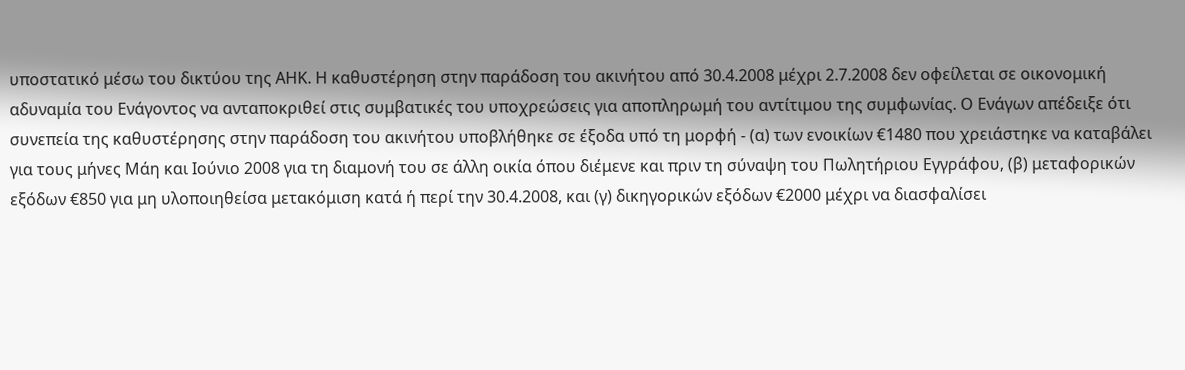υποστατικό μέσω του δικτύου της ΑΗΚ. Η καθυστέρηση στην παράδοση του ακινήτου από 30.4.2008 μέχρι 2.7.2008 δεν οφείλεται σε οικονομική αδυναμία του Ενάγοντος να ανταποκριθεί στις συμβατικές του υποχρεώσεις για αποπληρωμή του αντίτιμου της συμφωνίας. Ο Ενάγων απέδειξε ότι συνεπεία της καθυστέρησης στην παράδοση του ακινήτου υποβλήθηκε σε έξοδα υπό τη μορφή - (α) των ενοικίων €1480 που χρειάστηκε να καταβάλει για τους μήνες Μάη και Ιούνιο 2008 για τη διαμονή του σε άλλη οικία όπου διέμενε και πριν τη σύναψη του Πωλητήριου Εγγράφου, (β) μεταφορικών εξόδων €850 για μη υλοποιηθείσα μετακόμιση κατά ή περί την 30.4.2008, και (γ) δικηγορικών εξόδων €2000 μέχρι να διασφαλίσει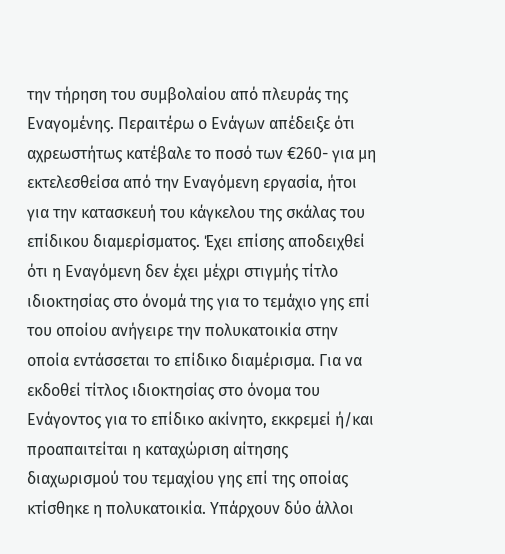την τήρηση του συμβολαίου από πλευράς της Εναγομένης. Περαιτέρω ο Ενάγων απέδειξε ότι αχρεωστήτως κατέβαλε το ποσό των €260- για μη εκτελεσθείσα από την Εναγόμενη εργασία, ήτοι για την κατασκευή του κάγκελου της σκάλας του επίδικου διαμερίσματος. Έχει επίσης αποδειχθεί ότι η Εναγόμενη δεν έχει μέχρι στιγμής τίτλο ιδιοκτησίας στο όνομά της για το τεμάχιο γης επί του οποίου ανήγειρε την πολυκατοικία στην οποία εντάσσεται το επίδικο διαμέρισμα. Για να εκδοθεί τίτλος ιδιοκτησίας στο όνομα του Ενάγοντος για το επίδικο ακίνητο, εκκρεμεί ή/και προαπαιτείται η καταχώριση αίτησης διαχωρισμού του τεμαχίου γης επί της οποίας κτίσθηκε η πολυκατοικία. Υπάρχουν δύο άλλοι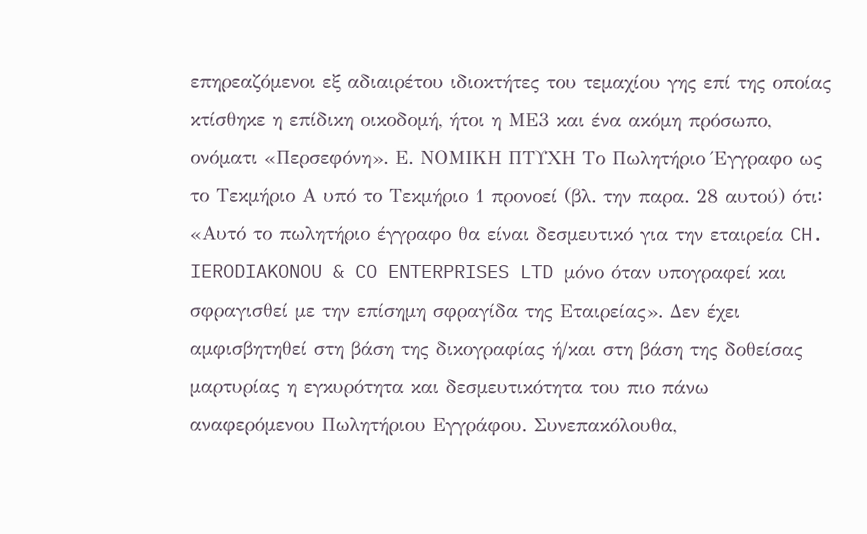επηρεαζόμενοι εξ αδιαιρέτου ιδιοκτήτες του τεμαχίου γης επί της οποίας κτίσθηκε η επίδικη οικοδομή, ήτοι η ΜΕ3 και ένα ακόμη πρόσωπο, ονόματι «Περσεφόνη». Ε. ΝΟΜΙΚΗ ΠΤΥΧΗ Το Πωλητήριο Έγγραφο ως το Τεκμήριο Α υπό το Τεκμήριο 1 προνοεί (βλ. την παρα. 28 αυτού) ότι꞉ «Αυτό το πωλητήριο έγγραφο θα είναι δεσμευτικό για την εταιρεία CH. IERODIAKONOU & CO ENTERPRISES LTD μόνο όταν υπογραφεί και σφραγισθεί με την επίσημη σφραγίδα της Εταιρείας». Δεν έχει αμφισβητηθεί στη βάση της δικογραφίας ή/και στη βάση της δοθείσας μαρτυρίας η εγκυρότητα και δεσμευτικότητα του πιο πάνω αναφερόμενου Πωλητήριου Εγγράφου. Συνεπακόλουθα,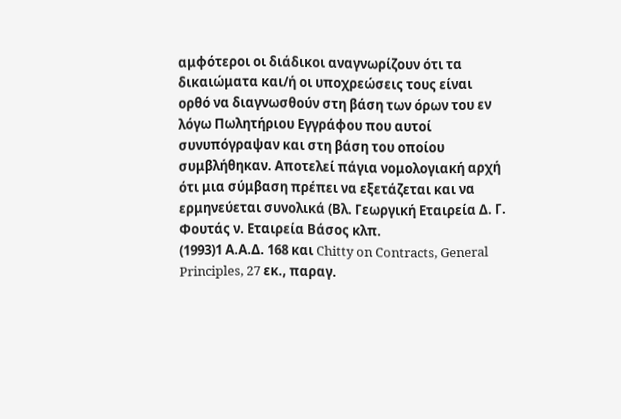αμφότεροι οι διάδικοι αναγνωρίζουν ότι τα δικαιώματα και/ή οι υποχρεώσεις τους είναι ορθό να διαγνωσθούν στη βάση των όρων του εν λόγω Πωλητήριου Εγγράφου που αυτοί συνυπόγραψαν και στη βάση του οποίου συμβλήθηκαν. Αποτελεί πάγια νομολογιακή αρχή ότι μια σύμβαση πρέπει να εξετάζεται και να ερμηνεύεται συνολικά (Βλ. Γεωργική Εταιρεία Δ. Γ. Φουτάς ν. Εταιρεία Βάσος κλπ.
(1993)1 Α.Α.Δ. 168 και Chitty on Contracts, General Principles, 27 εκ., παραγ.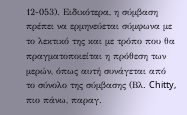12-053). Ειδικότερα, η σύμβαση πρέπει να ερμηνεύεται σύμφωνα με το λεκτικό της και με τρόπο που θα πραγματοποιείται η πρόθεση των μερών, όπως αυτή συνάγεται από το σύνολο της σύμβασης (Βλ. Chitty, πιο πάνω, παραγ.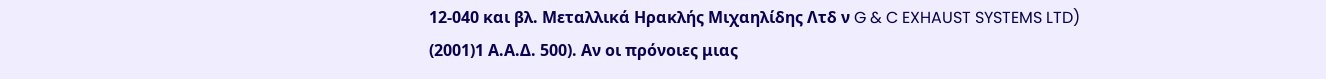12-040 και βλ. Μεταλλικά Ηρακλής Μιχαηλίδης Λτδ ν G & C EXHAUST SYSTEMS LTD)
(2001)1 Α.Α.Δ. 500). Αν οι πρόνοιες μιας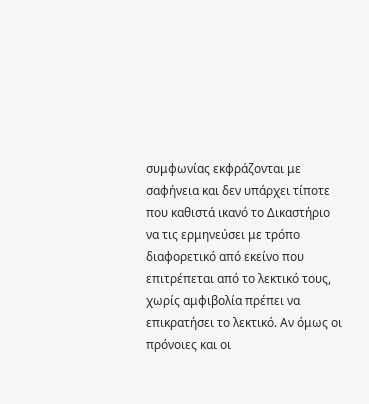συμφωνίας εκφράζονται με σαφήνεια και δεν υπάρχει τίποτε που καθιστά ικανό το Δικαστήριο να τις ερμηνεύσει με τρόπο διαφορετικό από εκείνο που επιτρέπεται από το λεκτικό τους, χωρίς αμφιβολία πρέπει να επικρατήσει το λεκτικό. Αν όμως οι πρόνοιες και οι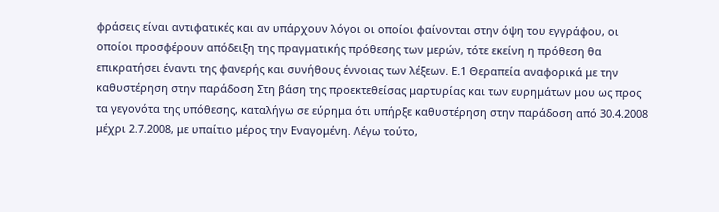φράσεις είναι αντιφατικές και αν υπάρχουν λόγοι οι οποίοι φαίνονται στην όψη του εγγράφου, οι οποίοι προσφέρουν απόδειξη της πραγματικής πρόθεσης των μερών, τότε εκείνη η πρόθεση θα επικρατήσει έναντι της φανερής και συνήθους έννοιας των λέξεων. Ε.1 Θεραπεία αναφορικά με την καθυστέρηση στην παράδοση Στη βάση της προεκτεθείσας μαρτυρίας και των ευρημάτων μου ως προς τα γεγονότα της υπόθεσης, καταλήγω σε εύρημα ότι υπήρξε καθυστέρηση στην παράδοση από 30.4.2008 μέχρι 2.7.2008, με υπαίτιο μέρος την Εναγομένη. Λέγω τούτο,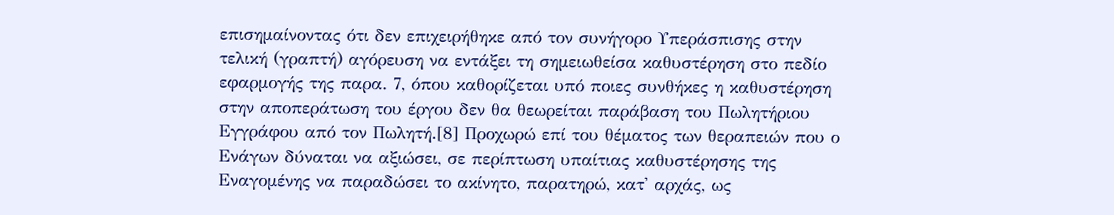επισημαίνοντας ότι δεν επιχειρήθηκε από τον συνήγορο Υπεράσπισης στην τελική (γραπτή) αγόρευση να εντάξει τη σημειωθείσα καθυστέρηση στο πεδίο εφαρμογής της παρα. 7, όπου καθορίζεται υπό ποιες συνθήκες η καθυστέρηση στην αποπεράτωση του έργου δεν θα θεωρείται παράβαση του Πωλητήριου Εγγράφου από τον Πωλητή.[8] Προχωρώ επί του θέματος των θεραπειών που ο Ενάγων δύναται να αξιώσει, σε περίπτωση υπαίτιας καθυστέρησης της Εναγομένης να παραδώσει το ακίνητο, παρατηρώ, κατ' αρχάς, ως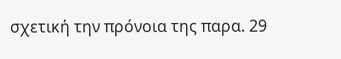σχετική την πρόνοια της παρα. 29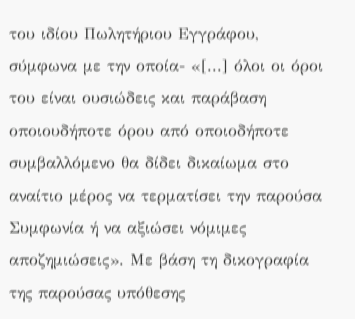του ιδίου Πωλητήριου Εγγράφου, σύμφωνα με την οποία- «[...] όλοι οι όροι του είναι ουσιώδεις και παράβαση οποιουδήποτε όρου από οποιοδήποτε συμβαλλόμενο θα δίδει δικαίωμα στο αναίτιο μέρος να τερματίσει την παρούσα Συμφωνία ή να αξιώσει νόμιμες αποζημιώσεις». Με βάση τη δικογραφία της παρούσας υπόθεσης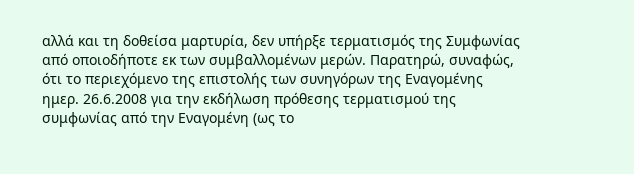αλλά και τη δοθείσα μαρτυρία, δεν υπήρξε τερματισμός της Συμφωνίας από οποιοδήποτε εκ των συμβαλλομένων μερών. Παρατηρώ, συναφώς, ότι το περιεχόμενο της επιστολής των συνηγόρων της Εναγομένης ημερ. 26.6.2008 για την εκδήλωση πρόθεσης τερματισμού της συμφωνίας από την Εναγομένη (ως το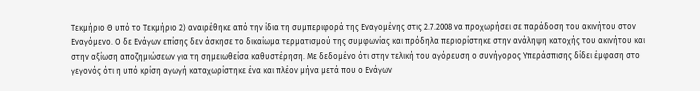Τεκμήριο Θ υπό το Τεκμήριο 2) αναιρέθηκε από την ίδια τη συμπεριφορά της Εναγομένης στις 2.7.2008 να προχωρήσει σε παράδοση του ακινήτου στον Εναγόμενο. Ο δε Ενάγων επίσης δεν άσκησε το δικαίωμα τερματισμού της συμφωνίας και πρόδηλα περιορίστηκε στην ανάληψη κατοχής του ακινήτου και στην αξίωση αποζημιώσεων για τη σημειωθείσα καθυστέρηση. Με δεδομένο ότι στην τελική του αγόρευση ο συνήγορος Υπεράσπισης δίδει έμφαση στο γεγονός ότι η υπό κρίση αγωγή καταχωρίστηκε ένα και πλέον μήνα μετά που ο Ενάγων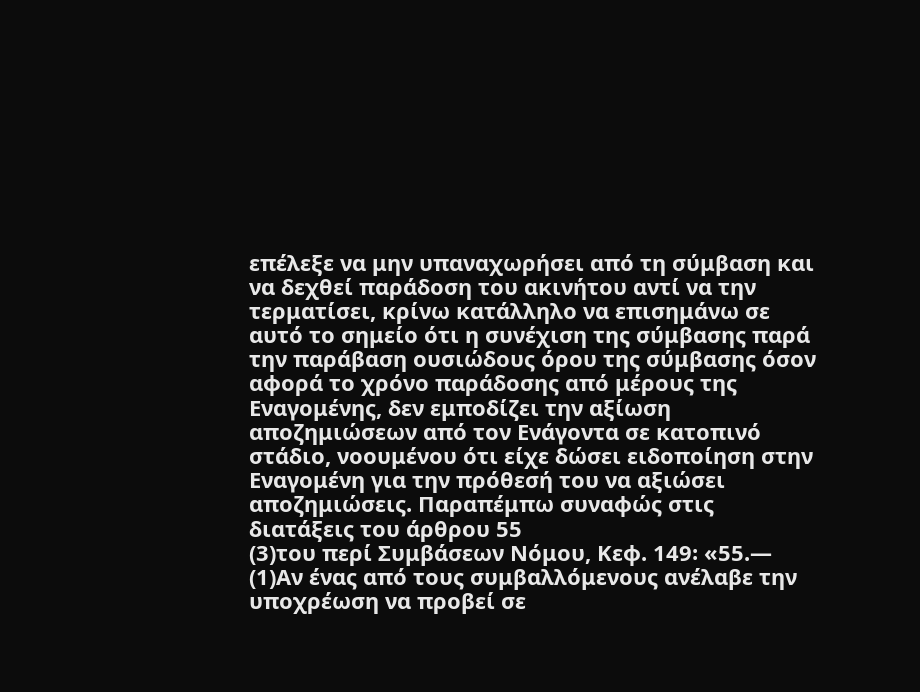επέλεξε να μην υπαναχωρήσει από τη σύμβαση και να δεχθεί παράδοση του ακινήτου αντί να την τερματίσει, κρίνω κατάλληλο να επισημάνω σε αυτό το σημείο ότι η συνέχιση της σύμβασης παρά την παράβαση ουσιώδους όρου της σύμβασης όσον αφορά το χρόνο παράδοσης από μέρους της Εναγομένης, δεν εμποδίζει την αξίωση αποζημιώσεων από τον Ενάγοντα σε κατοπινό στάδιο, νοουμένου ότι είχε δώσει ειδοποίηση στην Εναγομένη για την πρόθεσή του να αξιώσει αποζημιώσεις. Παραπέμπω συναφώς στις διατάξεις του άρθρου 55
(3)του περί Συμβάσεων Νόμου, Κεφ. 149꞉ «55.—
(1)Αν ένας από τους συμβαλλόμενους ανέλαβε την υποχρέωση να προβεί σε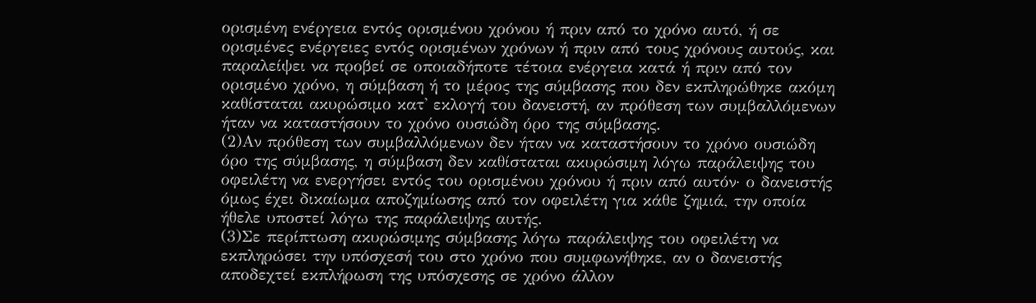ορισμένη ενέργεια εντός ορισμένου χρόνου ή πριν από το χρόνο αυτό, ή σε ορισμένες ενέργειες εντός ορισμένων χρόνων ή πριν από τους χρόνους αυτούς, και παραλείψει να προβεί σε οποιαδήποτε τέτοια ενέργεια κατά ή πριν από τον ορισμένο χρόνο, η σύμβαση ή το μέρος της σύμβασης που δεν εκπληρώθηκε ακόμη καθίσταται ακυρώσιμο κατ' εκλογή του δανειστή, αν πρόθεση των συμβαλλόμενων ήταν να καταστήσουν το χρόνο ουσιώδη όρο της σύμβασης.
(2)Αν πρόθεση των συμβαλλόμενων δεν ήταν να καταστήσουν το χρόνο ουσιώδη όρο της σύμβασης, η σύμβαση δεν καθίσταται ακυρώσιμη λόγω παράλειψης του οφειλέτη να ενεργήσει εντός του ορισμένου χρόνου ή πριν από αυτόν· ο δανειστής όμως έχει δικαίωμα αποζημίωσης από τον οφειλέτη για κάθε ζημιά, την οποία ήθελε υποστεί λόγω της παράλειψης αυτής.
(3)Σε περίπτωση ακυρώσιμης σύμβασης λόγω παράλειψης του οφειλέτη να εκπληρώσει την υπόσχεσή του στο χρόνο που συμφωνήθηκε, αν ο δανειστής αποδεχτεί εκπλήρωση της υπόσχεσης σε χρόνο άλλον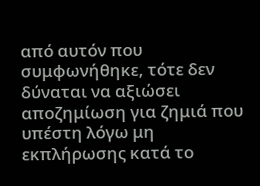από αυτόν που συμφωνήθηκε, τότε δεν δύναται να αξιώσει αποζημίωση για ζημιά που υπέστη λόγω μη εκπλήρωσης κατά το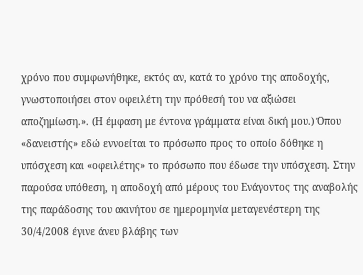χρόνο που συμφωνήθηκε, εκτός αν, κατά το χρόνο της αποδοχής, γνωστοποιήσει στον οφειλέτη την πρόθεσή του να αξιώσει αποζημίωση.». (Η έμφαση με έντονα γράμματα είναι δική μου.) Όπου «δανειστής» εδώ εννοείται το πρόσωπο προς το οποίο δόθηκε η υπόσχεση και «οφειλέτης» το πρόσωπο που έδωσε την υπόσχεση. Στην παρούσα υπόθεση, η αποδοχή από μέρους του Ενάγοντος της αναβολής της παράδοσης του ακινήτου σε ημερομηνία μεταγενέστερη της 30/4/2008 έγινε άνευ βλάβης των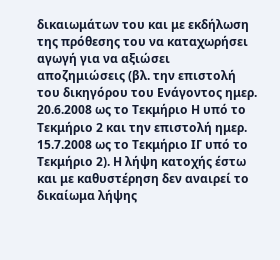δικαιωμάτων του και με εκδήλωση της πρόθεσης του να καταχωρήσει αγωγή για να αξιώσει αποζημιώσεις (βλ. την επιστολή του δικηγόρου του Ενάγοντος ημερ. 20.6.2008 ως το Τεκμήριο Η υπό το Τεκμήριο 2 και την επιστολή ημερ. 15.7.2008 ως το Τεκμήριο ΙΓ υπό το Τεκμήριο 2). Η λήψη κατοχής έστω και με καθυστέρηση δεν αναιρεί το δικαίωμα λήψης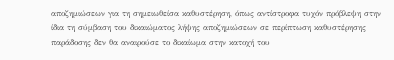αποζημιώσεων για τη σημειωθείσα καθυστέρηση, όπως αντίστροφα τυχόν πρόβλεψη στην ίδια τη σύμβαση του δικαιώματος λήψης αποζημιώσεων σε περίπτωση καθυστέρησης παράδοσης δεν θα αναιρούσε το δικαίωμα στην κατοχή του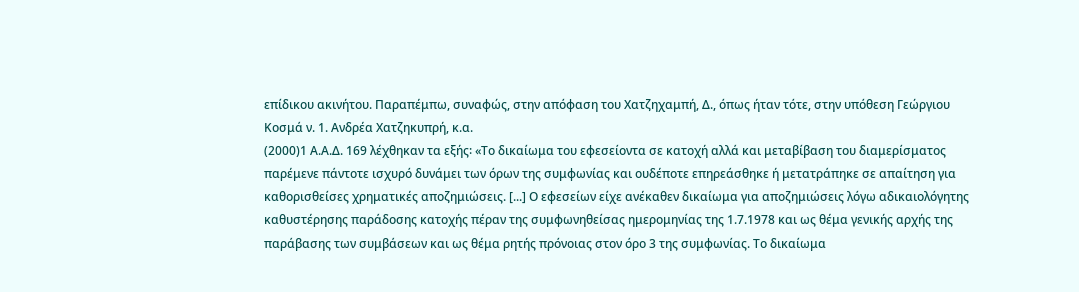επίδικου ακινήτου. Παραπέμπω, συναφώς, στην απόφαση του Χατζηχαμπή, Δ., όπως ήταν τότε, στην υπόθεση Γεώργιου Κοσμά ν. 1. Ανδρέα Χατζηκυπρή, κ.α.
(2000)1 Α.Α.Δ. 169 λέχθηκαν τα εξής꞉ «Το δικαίωμα του εφεσείοντα σε κατοχή αλλά και μεταβίβαση του διαμερίσματος παρέμενε πάντοτε ισχυρό δυνάμει των όρων της συμφωνίας και ουδέποτε επηρεάσθηκε ή μετατράπηκε σε απαίτηση για καθορισθείσες χρηματικές αποζημιώσεις. [...] Ο εφεσείων είχε ανέκαθεν δικαίωμα για αποζημιώσεις λόγω αδικαιολόγητης καθυστέρησης παράδοσης κατοχής πέραν της συμφωνηθείσας ημερομηνίας της 1.7.1978 και ως θέμα γενικής αρχής της παράβασης των συμβάσεων και ως θέμα ρητής πρόνοιας στον όρο 3 της συμφωνίας. Το δικαίωμα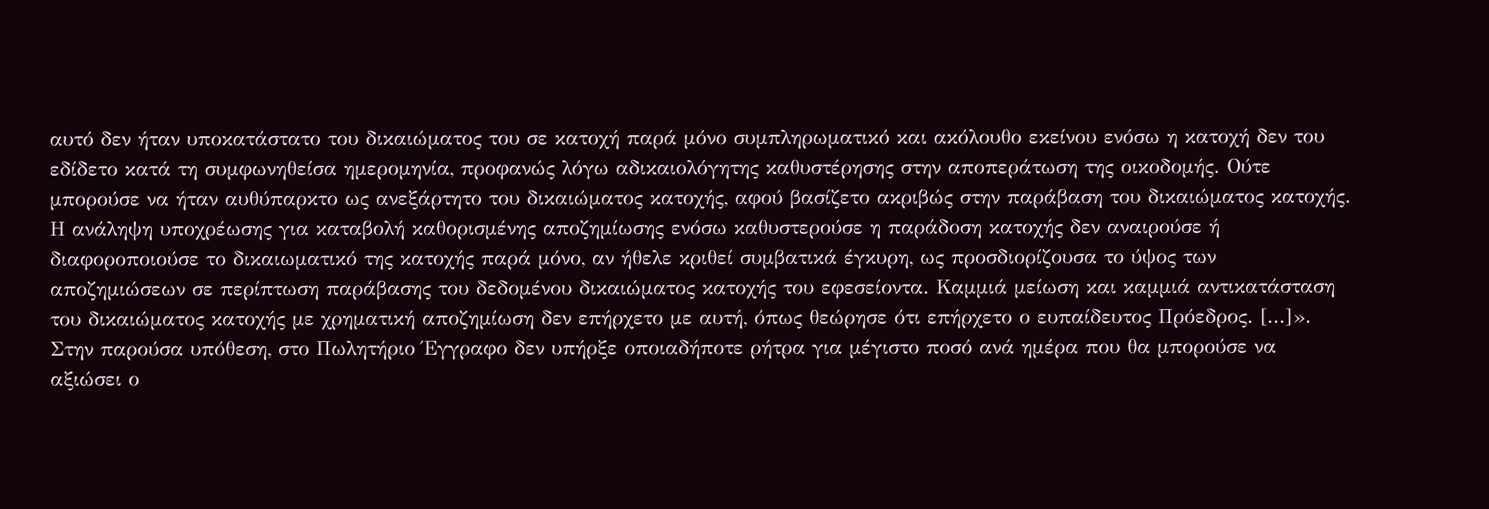αυτό δεν ήταν υποκατάστατο του δικαιώματος του σε κατοχή παρά μόνο συμπληρωματικό και ακόλουθο εκείνου ενόσω η κατοχή δεν του εδίδετο κατά τη συμφωνηθείσα ημερομηνία, προφανώς λόγω αδικαιολόγητης καθυστέρησης στην αποπεράτωση της οικοδομής. Ούτε μπορούσε να ήταν αυθύπαρκτο ως ανεξάρτητο του δικαιώματος κατοχής, αφού βασίζετο ακριβώς στην παράβαση του δικαιώματος κατοχής. Η ανάληψη υποχρέωσης για καταβολή καθορισμένης αποζημίωσης ενόσω καθυστερούσε η παράδοση κατοχής δεν αναιρούσε ή διαφοροποιούσε το δικαιωματικό της κατοχής παρά μόνο, αν ήθελε κριθεί συμβατικά έγκυρη, ως προσδιορίζουσα το ύψος των αποζημιώσεων σε περίπτωση παράβασης του δεδομένου δικαιώματος κατοχής του εφεσείοντα. Καμμιά μείωση και καμμιά αντικατάσταση του δικαιώματος κατοχής με χρηματική αποζημίωση δεν επήρχετο με αυτή, όπως θεώρησε ότι επήρχετο ο ευπαίδευτος Πρόεδρος. [...]». Στην παρούσα υπόθεση, στο Πωλητήριο Έγγραφο δεν υπήρξε οποιαδήποτε ρήτρα για μέγιστο ποσό ανά ημέρα που θα μπορούσε να αξιώσει ο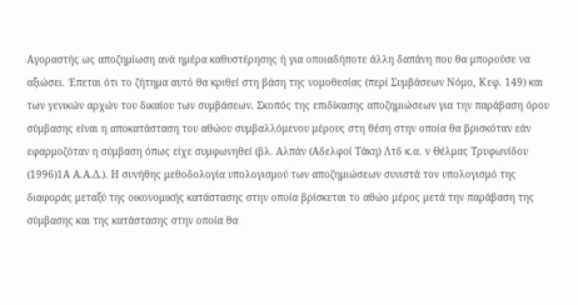Αγοραστής ως αποζημίωση ανά ημέρα καθυστέρησης ή για οποιαδήποτε άλλη δαπάνη που θα μπορούσε να αξιώσει. Έπεται ότι το ζήτημα αυτό θα κριθεί στη βάση της νομοθεσίας (περί Συμβάσεων Νόμο, Κεφ. 149) και των γενικών αρχών του δικαίου των συμβάσεων. Σκοπός της επιδίκασης αποζημιώσεων για την παράβαση όρου σύμβασης είναι η αποκατάσταση του αθώου συμβαλλόμενου μέρους στη θέση στην οποία θα βρισκόταν εάν εφαρμοζόταν η σύμβαση όπως είχε συμφωνηθεί (βλ. Αλπάν (Αδελφοί Τάκη) Λτδ κ.α. ν Θέλμας Τρυφωνίδου
(1996)1Α Α.Α.Δ.). Η συνήθης μεθοδολογία υπολογισμού των αποζημιώσεων συνιστά τον υπολογισμό της διαφοράς μεταξύ της οικονομικής κατάστασης στην οποία βρίσκεται το αθώο μέρος μετά την παράβαση της σύμβασης και της κατάστασης στην οποία θα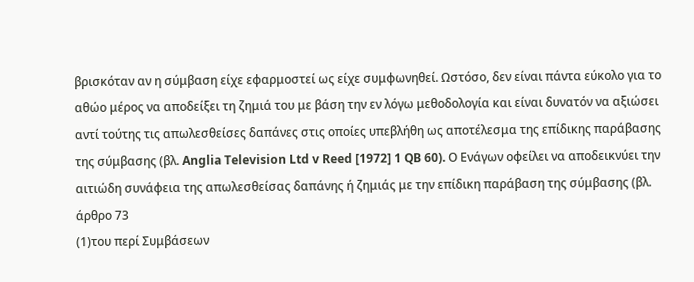βρισκόταν αν η σύμβαση είχε εφαρμοστεί ως είχε συμφωνηθεί. Ωστόσο, δεν είναι πάντα εύκολο για το αθώο μέρος να αποδείξει τη ζημιά του με βάση την εν λόγω μεθοδολογία και είναι δυνατόν να αξιώσει αντί τούτης τις απωλεσθείσες δαπάνες στις οποίες υπεβλήθη ως αποτέλεσμα της επίδικης παράβασης της σύμβασης (βλ. Anglia Television Ltd v Reed [1972] 1 QB 60). Ο Ενάγων οφείλει να αποδεικνύει την αιτιώδη συνάφεια της απωλεσθείσας δαπάνης ή ζημιάς με την επίδικη παράβαση της σύμβασης (βλ. άρθρο 73
(1)του περί Συμβάσεων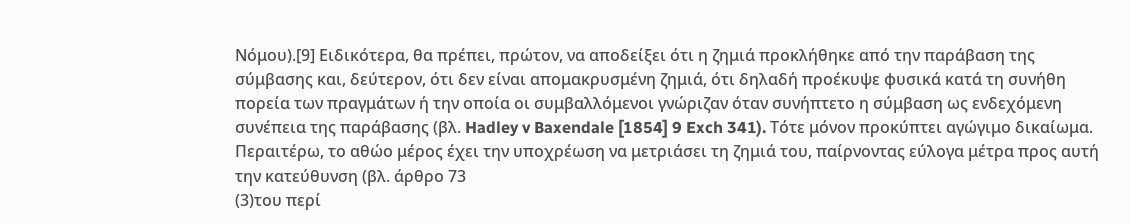Νόμου).[9] Ειδικότερα, θα πρέπει, πρώτον, να αποδείξει ότι η ζημιά προκλήθηκε από την παράβαση της σύμβασης και, δεύτερον, ότι δεν είναι απομακρυσμένη ζημιά, ότι δηλαδή προέκυψε φυσικά κατά τη συνήθη πορεία των πραγμάτων ή την οποία οι συμβαλλόμενοι γνώριζαν όταν συνήπτετο η σύμβαση ως ενδεχόμενη συνέπεια της παράβασης (βλ. Hadley v Baxendale [1854] 9 Exch 341). Τότε μόνον προκύπτει αγώγιμο δικαίωμα. Περαιτέρω, το αθώο μέρος έχει την υποχρέωση να μετριάσει τη ζημιά του, παίρνοντας εύλογα μέτρα προς αυτή την κατεύθυνση (βλ. άρθρο 73
(3)του περί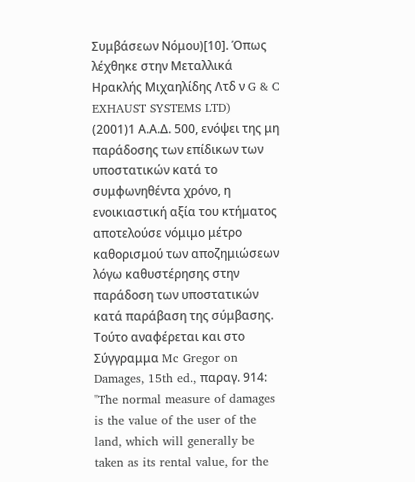Συμβάσεων Νόμου)[10]. Όπως λέχθηκε στην Μεταλλικά Ηρακλής Μιχαηλίδης Λτδ ν G & C EXHAUST SYSTEMS LTD)
(2001)1 Α.Α.Δ. 500, ενόψει της μη παράδοσης των επίδικων των υποστατικών κατά το συμφωνηθέντα χρόνο, η ενοικιαστική αξία του κτήματος αποτελούσε νόμιμο μέτρο καθορισμού των αποζημιώσεων λόγω καθυστέρησης στην παράδοση των υποστατικών κατά παράβαση της σύμβασης. Τούτο αναφέρεται και στο Σύγγραμμα Mc Gregor on Damages, 15th ed., παραγ. 914: "The normal measure of damages is the value of the user of the land, which will generally be taken as its rental value, for the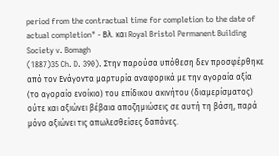period from the contractual time for completion to the date of actual completion" - Βλ. και Royal Bristol Permanent Building Society v. Bomagh
(1887)35 Ch. D. 390). Στην παρούσα υπόθεση δεν προσφέρθηκε από τον Ενάγοντα μαρτυρία αναφορικά με την αγοραία αξία (το αγοραίο ενοίκιο) του επίδικου ακινήτου (διαμερίσματος) ούτε και αξιώνει βέβαια αποζημιώσεις σε αυτή τη βάση, παρά μόνο αξιώνει τις απωλεσθείσες δαπάνες.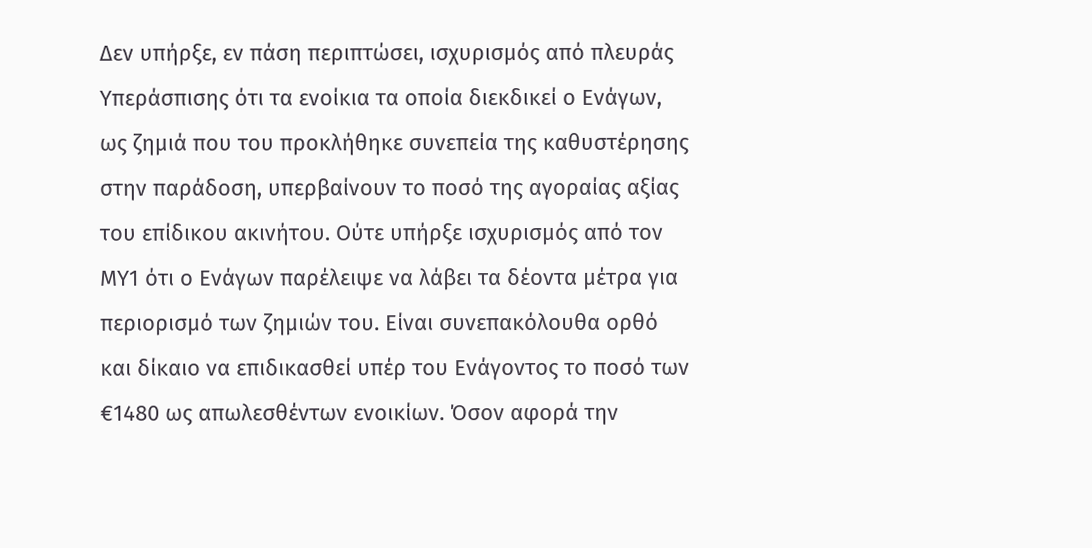Δεν υπήρξε, εν πάση περιπτώσει, ισχυρισμός από πλευράς Υπεράσπισης ότι τα ενοίκια τα οποία διεκδικεί ο Ενάγων, ως ζημιά που του προκλήθηκε συνεπεία της καθυστέρησης στην παράδοση, υπερβαίνουν το ποσό της αγοραίας αξίας του επίδικου ακινήτου. Ούτε υπήρξε ισχυρισμός από τον ΜΥ1 ότι ο Ενάγων παρέλειψε να λάβει τα δέοντα μέτρα για περιορισμό των ζημιών του. Είναι συνεπακόλουθα ορθό και δίκαιο να επιδικασθεί υπέρ του Ενάγοντος το ποσό των €1480 ως απωλεσθέντων ενοικίων. Όσον αφορά την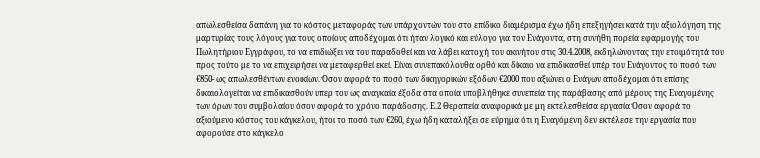απωλεσθείσα δαπάνη για το κόστος μεταφοράς των υπάρχοντών του στο επίδικο διαμέρισμα έχω ήδη επεξηγήσει κατά την αξιολόγηση της μαρτυρίας τους λόγους για τους οποίους αποδέχομαι ότι ήταν λογικό και εύλογο για τον Ενάγοντα, στη συνήθη πορεία εφαρμογής του Πωλητήριου Εγγράφου, το να επιδιώξει να του παραδοθεί και να λάβει κατοχή του ακινήτου στις 30.4.2008, εκδηλώνοντας την ετοιμότητά του προς τούτο με το να επιχειρήσει να μεταφερθεί εκεί. Είναι συνεπακόλουθα ορθό και δίκαιο να επιδικασθεί υπέρ του Ενάγοντος το ποσό των €850- ως απωλεσθέντων ενοικίων. Όσον αφορά το ποσό των δικηγορικών εξόδων €2000 που αξιώνει ο Ενάγων αποδέχομαι ότι επίσης δικαιολογείται να επιδικασθούν υπερ του ως αναγκαία έξοδα στα οποία υποβλήθηκε συνεπεία της παράβασης από μέρους της Εναγομένης των όρων του συμβολαίου όσον αφορά το χρόνο παράδοσης. Ε.2 Θεραπεία αναφορικά με μη εκτελεσθείσα εργασία Όσον αφορά το αξιούμενο κόστος του κάγκελου, ήτοι το ποσό των €260, έχω ήδη καταλήξει σε εύρημα ότι η Εναγόμενη δεν εκτέλεσε την εργασία που αφορούσε στο κάγκελο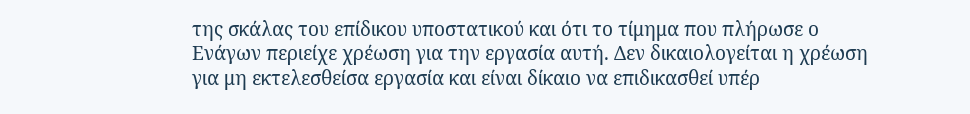της σκάλας του επίδικου υποστατικού και ότι το τίμημα που πλήρωσε ο Ενάγων περιείχε χρέωση για την εργασία αυτή. Δεν δικαιολογείται η χρέωση για μη εκτελεσθείσα εργασία και είναι δίκαιο να επιδικασθεί υπέρ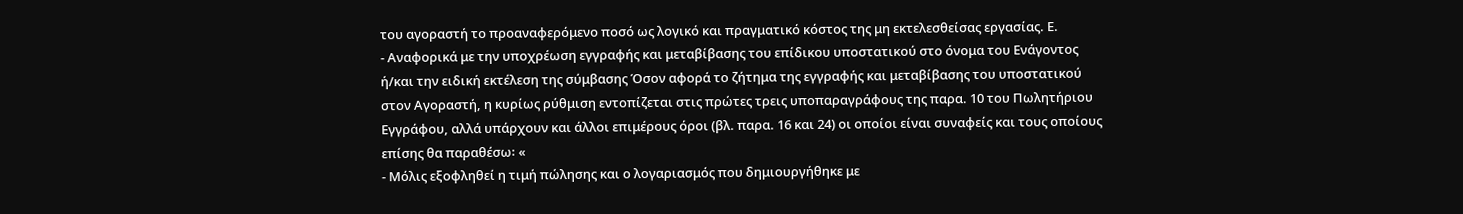του αγοραστή το προαναφερόμενο ποσό ως λογικό και πραγματικό κόστος της μη εκτελεσθείσας εργασίας. Ε.
- Αναφορικά με την υποχρέωση εγγραφής και μεταβίβασης του επίδικου υποστατικού στο όνομα του Ενάγοντος ή/και την ειδική εκτέλεση της σύμβασης Όσον αφορά το ζήτημα της εγγραφής και μεταβίβασης του υποστατικού στον Αγοραστή, η κυρίως ρύθμιση εντοπίζεται στις πρώτες τρεις υποπαραγράφους της παρα. 10 του Πωλητήριου Εγγράφου, αλλά υπάρχουν και άλλοι επιμέρους όροι (βλ. παρα. 16 και 24) οι οποίοι είναι συναφείς και τους οποίους επίσης θα παραθέσω꞉ «
- Μόλις εξοφληθεί η τιμή πώλησης και ο λογαριασμός που δημιουργήθηκε με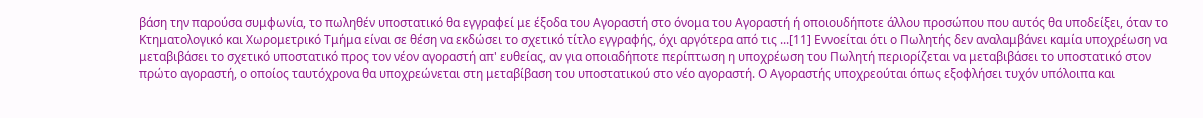βάση την παρούσα συμφωνία, το πωληθέν υποστατικό θα εγγραφεί με έξοδα του Αγοραστή στο όνομα του Αγοραστή ή οποιουδήποτε άλλου προσώπου που αυτός θα υποδείξει, όταν το Κτηματολογικό και Χωρομετρικό Τμήμα είναι σε θέση να εκδώσει το σχετικό τίτλο εγγραφής, όχι αργότερα από τις ...[11] Εννοείται ότι ο Πωλητής δεν αναλαμβάνει καμία υποχρέωση να μεταβιβάσει το σχετικό υποστατικό προς τον νέον αγοραστή απ' ευθείας, αν για οποιαδήποτε περίπτωση η υποχρέωση του Πωλητή περιορίζεται να μεταβιβάσει το υποστατικό στον πρώτο αγοραστή, ο οποίος ταυτόχρονα θα υποχρεώνεται στη μεταβίβαση του υποστατικού στο νέο αγοραστή. Ο Αγοραστής υποχρεούται όπως εξοφλήσει τυχόν υπόλοιπα και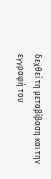δεχθεί τη μεταβίβαση και την εγγραφή του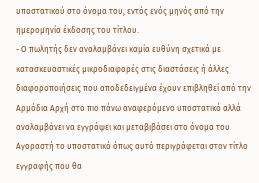υποστατικού στο όνομα του, εντός ενός μηνός από την ημερομηνία έκδοσης του τίτλου.
- Ο πωλητής δεν αναλαμβάνει καμία ευθύνη σχετικά με κατασκευαστικές μικροδιαφορές στις διαστάσεις ή άλλες διαφοροποιήσεις που αποδεδειγμένα έχουν επιβληθεί από την Αρμόδια Αρχή στο πιο πάνω αναφερόμενο υποστατικό αλλά αναλαμβάνει να εγγράψει και μεταβιβάσει στο όνομα του Αγοραστή το υποστατικό όπως αυτό περιγράφεται στον τίτλο εγγραφής που θα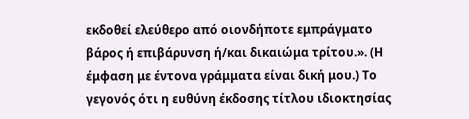εκδοθεί ελεύθερο από οιονδήποτε εμπράγματο βάρος ή επιβάρυνση ή/και δικαιώμα τρίτου.». (Η έμφαση με έντονα γράμματα είναι δική μου.) Το γεγονός ότι η ευθύνη έκδοσης τίτλου ιδιοκτησίας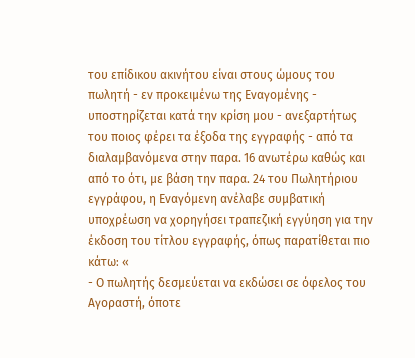του επίδικου ακινήτου είναι στους ώμους του πωλητή - εν προκειμένω της Εναγομένης - υποστηρίζεται κατά την κρίση μου - ανεξαρτήτως του ποιος φέρει τα έξοδα της εγγραφής - από τα διαλαμβανόμενα στην παρα. 16 ανωτέρω καθώς και από το ότι, με βάση την παρα. 24 του Πωλητήριου εγγράφου, η Εναγόμενη ανέλαβε συμβατική υποχρέωση να χορηγήσει τραπεζική εγγύηση για την έκδοση του τίτλου εγγραφής, όπως παρατίθεται πιο κάτω꞉ «
- Ο πωλητής δεσμεύεται να εκδώσει σε όφελος του Αγοραστή, όποτε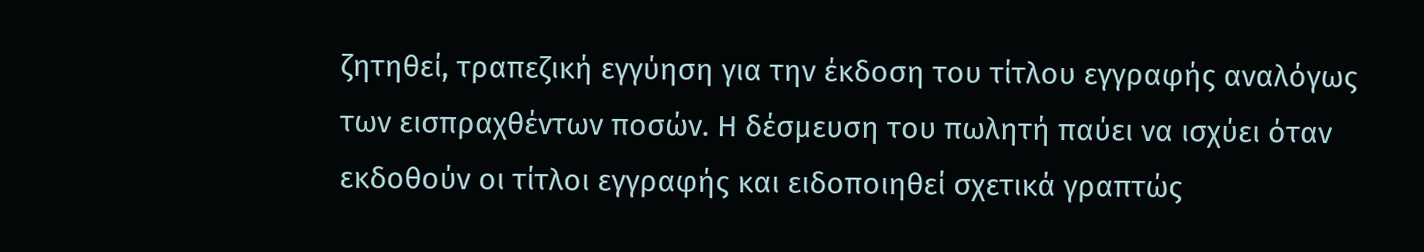ζητηθεί, τραπεζική εγγύηση για την έκδοση του τίτλου εγγραφής αναλόγως των εισπραχθέντων ποσών. Η δέσμευση του πωλητή παύει να ισχύει όταν εκδοθούν οι τίτλοι εγγραφής και ειδοποιηθεί σχετικά γραπτώς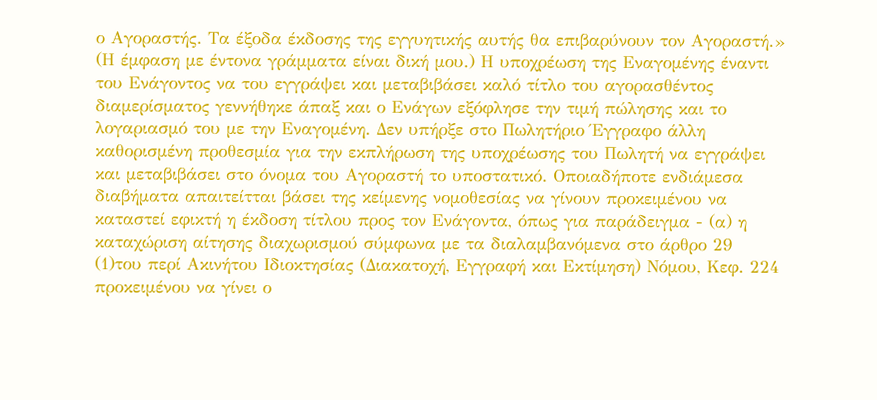ο Αγοραστής. Τα έξοδα έκδοσης της εγγυητικής αυτής θα επιβαρύνουν τον Αγοραστή.» (Η έμφαση με έντονα γράμματα είναι δική μου.) Η υποχρέωση της Εναγομένης έναντι του Ενάγοντος να του εγγράψει και μεταβιβάσει καλό τίτλο του αγορασθέντος διαμερίσματος γεννήθηκε άπαξ και ο Ενάγων εξόφλησε την τιμή πώλησης και το λογαριασμό του με την Εναγομένη. Δεν υπήρξε στο Πωλητήριο Έγγραφο άλλη καθορισμένη προθεσμία για την εκπλήρωση της υποχρέωσης του Πωλητή να εγγράψει και μεταβιβάσει στο όνομα του Αγοραστή το υποστατικό. Οποιαδήποτε ενδιάμεσα διαβήματα απαιτείτται βάσει της κείμενης νομοθεσίας να γίνουν προκειμένου να καταστεί εφικτή η έκδοση τίτλου προς τον Ενάγοντα, όπως για παράδειγμα - (α) η καταχώριση αίτησης διαχωρισμού σύμφωνα με τα διαλαμβανόμενα στο άρθρο 29
(1)του περί Ακινήτου Ιδιοκτησίας (Διακατοχή, Εγγραφή και Εκτίμηση) Νόμου, Κεφ. 224 προκειμένου να γίνει ο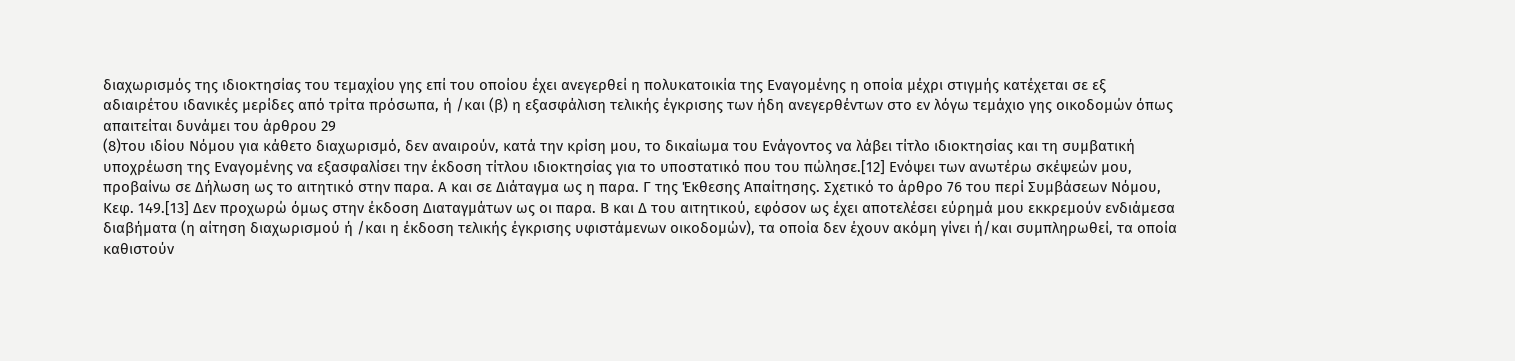διαχωρισμός της ιδιοκτησίας του τεμαχίου γης επί του οποίου έχει ανεγερθεί η πολυκατοικία της Εναγομένης η οποία μέχρι στιγμής κατέχεται σε εξ αδιαιρέτου ιδανικές μερίδες από τρίτα πρόσωπα, ή /και (β) η εξασφάλιση τελικής έγκρισης των ήδη ανεγερθέντων στο εν λόγω τεμάχιο γης οικοδομών όπως απαιτείται δυνάμει του άρθρου 29
(8)του ιδίου Νόμου για κάθετο διαχωρισμό, δεν αναιρούν, κατά την κρίση μου, το δικαίωμα του Ενάγοντος να λάβει τίτλο ιδιοκτησίας και τη συμβατική υποχρέωση της Εναγομένης να εξασφαλίσει την έκδοση τίτλου ιδιοκτησίας για το υποστατικό που του πώλησε.[12] Ενόψει των ανωτέρω σκέψεών μου, προβαίνω σε Δήλωση ως το αιτητικό στην παρα. Α και σε Διάταγμα ως η παρα. Γ της Έκθεσης Απαίτησης. Σχετικό το άρθρο 76 του περί Συμβάσεων Νόμου, Κεφ. 149.[13] Δεν προχωρώ όμως στην έκδοση Διαταγμάτων ως οι παρα. Β και Δ του αιτητικού, εφόσον ως έχει αποτελέσει εύρημά μου εκκρεμούν ενδιάμεσα διαβήματα (η αίτηση διαχωρισμού ή /και η έκδοση τελικής έγκρισης υφιστάμενων οικοδομών), τα οποία δεν έχουν ακόμη γίνει ή/και συμπληρωθεί, τα οποία καθιστούν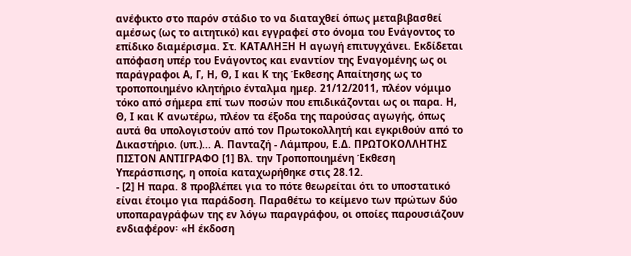ανέφικτο στο παρόν στάδιο το να διαταχθεί όπως μεταβιβασθεί αμέσως (ως το αιτητικό) και εγγραφεί στο όνομα του Ενάγοντος το επίδικο διαμέρισμα. Στ. ΚΑΤΑΛΗΞΗ Η αγωγή επιτυγχάνει. Εκδίδεται απόφαση υπέρ του Ενάγοντος και εναντίον της Εναγομένης ως οι παράγραφοι Α, Γ, Η, Θ, Ι και Κ της Έκθεσης Απαίτησης ως το τροποποιημένο κλητήριο ένταλμα ημερ. 21/12/2011, πλέον νόμιμο τόκο από σήμερα επί των ποσών που επιδικάζονται ως οι παρα. Η, Θ, Ι και Κ ανωτέρω, πλέον τα έξοδα της παρούσας αγωγής, όπως αυτά θα υπολογιστούν από τον Πρωτοκολλητή και εγκριθούν από το Δικαστήριο. (υπ.)... Α. Πανταζή - Λάμπρου, Ε.Δ. ΠΡΩΤΟΚΟΛΛΗΤΗΣ ΠΙΣΤΟΝ ΑΝΤΙΓΡΑΦΟ [1] Βλ. την Τροποποιημένη Έκθεση Υπεράσπισης, η οποία καταχωρήθηκε στις 28.12.
- [2] Η παρα. 8 προβλέπει για το πότε θεωρείται ότι το υποστατικό είναι έτοιμο για παράδοση. Παραθέτω το κείμενο των πρώτων δύο υποπαραγράφων της εν λόγω παραγράφου, οι οποίες παρουσιάζουν ενδιαφέρον꞉ «Η έκδοση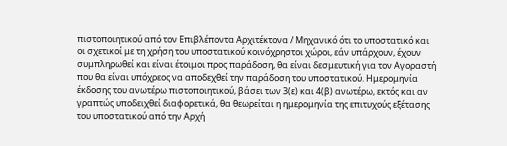πιστοποιητικού από τον Επιβλέποντα Αρχιτέκτονα / Μηχανικό ότι το υποστατικό και οι σχετικοί με τη χρήση του υποστατικού κοινόχρηστοι χώροι, εάν υπάρχουν, έχουν συμπληρωθεί και είναι έτοιμοι προς παράδοση, θα είναι δεσμευτική για τον Αγοραστή που θα είναι υπόχρεος να αποδεχθεί την παράδοση του υποστατικού. Ημερομηνία έκδοσης του ανωτέρω πιστοποιητικού, βάσει των 3(ε) και 4(β) ανωτέρω, εκτός και αν γραπτώς υποδειχθεί διαφορετικά, θα θεωρείται η ημερομηνία της επιτυχούς εξέτασης του υποστατικού από την Αρχή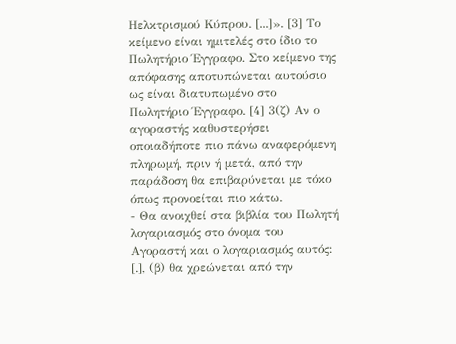Ηελκτρισμού Κύπρου. [...]». [3] Το κείμενο είναι ημιτελές στο ίδιο το Πωλητήριο Έγγραφο. Στο κείμενο της απόφασης αποτυπώνεται αυτούσιο ως είναι διατυπωμένο στο Πωλητήριο Έγγραφο. [4] 3(ζ) Αν ο αγοραστής καθυστερήσει οποιαδήποτε πιο πάνω αναφερόμενη πληρωμή, πριν ή μετά, από την παράδοση θα επιβαρύνεται με τόκο όπως προνοείται πιο κάτω.
- Θα ανοιχθεί στα βιβλία του Πωλητή λογαριασμός στο όνομα του Αγοραστή και ο λογαριασμός αυτός: [.], (β) θα χρεώνεται από την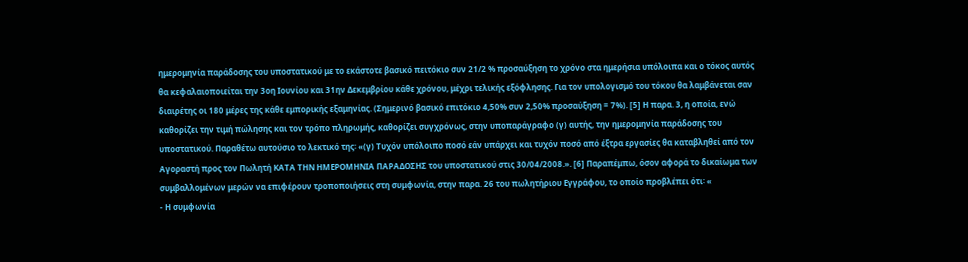ημερομηνία παράδοσης του υποστατικού με το εκάστοτε βασικό πειτόκιο συν 21/2 % προσαύξηση το χρόνο στα ημερήσια υπόλοιπα και ο τόκος αυτός θα κεφαλαιοποιείται την 3οη Ιουνίου και 31ην Δεκεμβρίου κάθε χρόνου, μέχρι τελικής εξόφλησης. Για τον υπολογισμό του τόκου θα λαμβάνεται σαν διαιρέτης οι 180 μέρες της κάθε εμπορικής εξαμηνίας. (Σημερινό βασικό επιτόκιο 4,50% συν 2,50% προσαύξηση = 7%). [5] Η παρα. 3, η οποία, ενώ καθορίζει την τιμή πώλησης και τον τρόπο πληρωμής, καθορίζει συγχρόνως, στην υποπαράγραφο (γ) αυτής, την ημερομηνία παράδοσης του υποστατικού. Παραθέτω αυτούσιο το λεκτικό της꞉ «(γ) Τυχόν υπόλοιπο ποσό εάν υπάρχει και τυχόν ποσό από έξτρα εργασίες θα καταβληθεί από τον Αγοραστή προς τον Πωλητή ΚΑΤΑ ΤΗΝ ΗΜΕΡΟΜΗΝΙΑ ΠΑΡΑΔΟΣΗΣ του υποστατικού στις 30/04/2008.». [6] Παραπέμπω, όσον αφορά το δικαίωμα των συμβαλλομένων μερών να επιφέρουν τροποποιήσεις στη συμφωνία, στην παρα. 26 του πωλητήριου Εγγράφου, το οποίο προβλέπει ότι꞉ «
- Η συμφωνία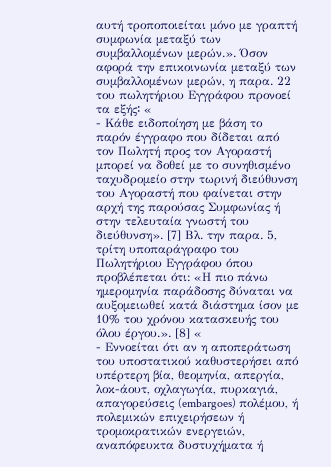αυτή τροποποιείται μόνο με γραπτή συμφωνία μεταξύ των συμβαλλομένων μερών.». Όσον αφορά την επικοινωνία μεταξύ των συμβαλλομένων μερών, η παρα. 22 του πωλητήριου Εγγράφου προνοεί τα εξής꞉ «
- Κάθε ειδοποίηση με βάση το παρόν έγγραφο που δίδεται από τον Πωλητή προς τον Αγοραστή μπορεί να δοθεί με το συνηθισμένο ταχυδρομείο στην τωρινή διεύθυνση του Αγοραστή που φαίνεται στην αρχή της παρούσας Συμφωνίας ή στην τελευταία γνωστή του διεύθυνση». [7] Βλ. την παρα. 5, τρίτη υποπαράγραφο του Πωλητήριου Εγγράφου όπου προβλέπεται ότι: «Η πιο πάνω ημερομηνία παράδοσης δύναται να αυξομειωθεί κατά διάστημα ίσον με 10% του χρόνου κατασκευής του όλου έργου.». [8] «
- Εννοείται ότι αν η αποπεράτωση του υποστατικού καθυστερήσει από υπέρτερη βία, θεομηνία, απεργία, λοκ-άουτ, οχλαγωγία, πυρκαγιά, απαγορεύσεις (embargoes) πολέμου, ή πολεμικών επιχειρήσεων ή τρομοκρατικών ενεργειών, αναπόφευκτα δυστυχήματα ή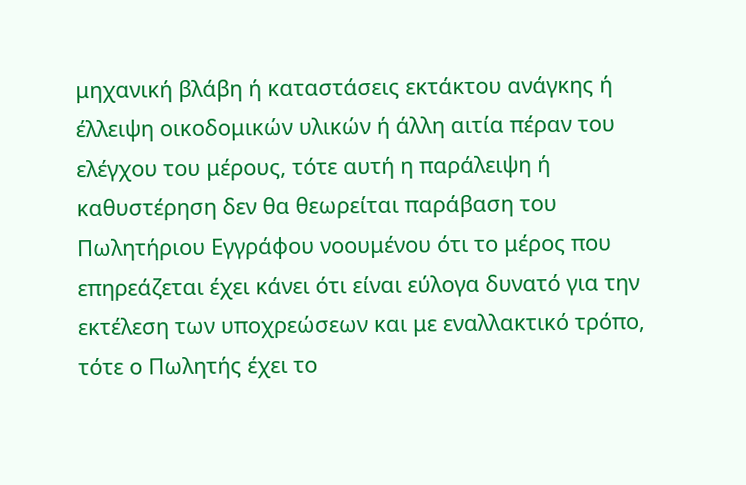μηχανική βλάβη ή καταστάσεις εκτάκτου ανάγκης ή έλλειψη οικοδομικών υλικών ή άλλη αιτία πέραν του ελέγχου του μέρους, τότε αυτή η παράλειψη ή καθυστέρηση δεν θα θεωρείται παράβαση του Πωλητήριου Εγγράφου νοουμένου ότι το μέρος που επηρεάζεται έχει κάνει ότι είναι εύλογα δυνατό για την εκτέλεση των υποχρεώσεων και με εναλλακτικό τρόπο, τότε ο Πωλητής έχει το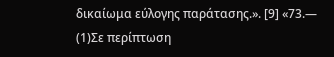δικαίωμα εύλογης παράτασης.». [9] «73.—
(1)Σε περίπτωση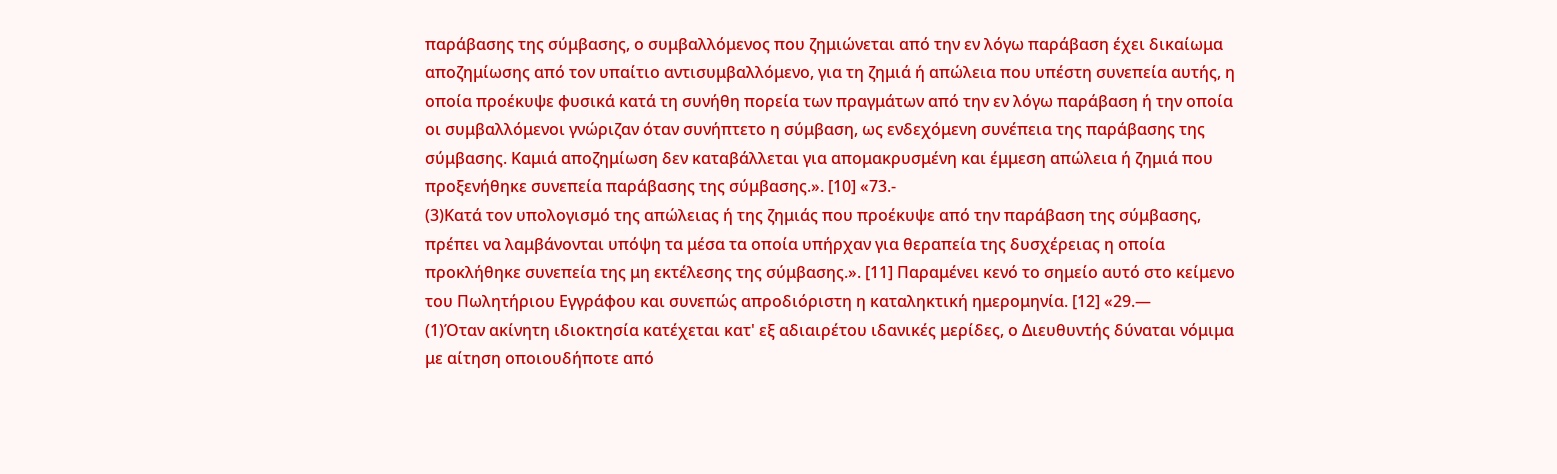παράβασης της σύμβασης, ο συμβαλλόμενος που ζημιώνεται από την εν λόγω παράβαση έχει δικαίωμα αποζημίωσης από τον υπαίτιο αντισυμβαλλόμενο, για τη ζημιά ή απώλεια που υπέστη συνεπεία αυτής, η οποία προέκυψε φυσικά κατά τη συνήθη πορεία των πραγμάτων από την εν λόγω παράβαση ή την οποία οι συμβαλλόμενοι γνώριζαν όταν συνήπτετο η σύμβαση, ως ενδεχόμενη συνέπεια της παράβασης της σύμβασης. Καμιά αποζημίωση δεν καταβάλλεται για απομακρυσμένη και έμμεση απώλεια ή ζημιά που προξενήθηκε συνεπεία παράβασης της σύμβασης.». [10] «73.-
(3)Κατά τον υπολογισμό της απώλειας ή της ζημιάς που προέκυψε από την παράβαση της σύμβασης, πρέπει να λαμβάνονται υπόψη τα μέσα τα οποία υπήρχαν για θεραπεία της δυσχέρειας η οποία προκλήθηκε συνεπεία της μη εκτέλεσης της σύμβασης.». [11] Παραμένει κενό το σημείο αυτό στο κείμενο του Πωλητήριου Εγγράφου και συνεπώς απροδιόριστη η καταληκτική ημερομηνία. [12] «29.—
(1)Όταν ακίνητη ιδιοκτησία κατέχεται κατ' εξ αδιαιρέτου ιδανικές μερίδες, ο Διευθυντής δύναται νόμιμα με αίτηση οποιουδήποτε από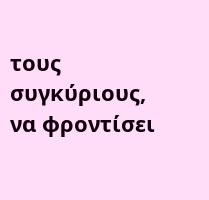τους συγκύριους, να φροντίσει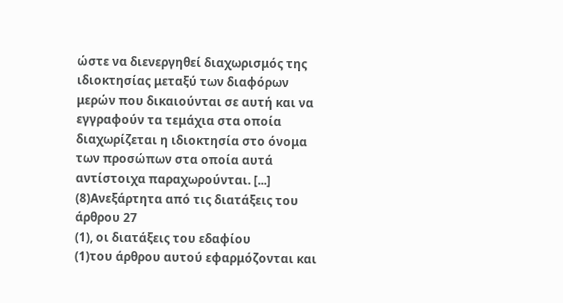ώστε να διενεργηθεί διαχωρισμός της ιδιοκτησίας μεταξύ των διαφόρων μερών που δικαιούνται σε αυτή και να εγγραφούν τα τεμάχια στα οποία διαχωρίζεται η ιδιοκτησία στο όνομα των προσώπων στα οποία αυτά αντίστοιχα παραχωρούνται. [...]
(8)Ανεξάρτητα από τις διατάξεις του άρθρου 27
(1), οι διατάξεις του εδαφίου
(1)του άρθρου αυτού εφαρμόζονται και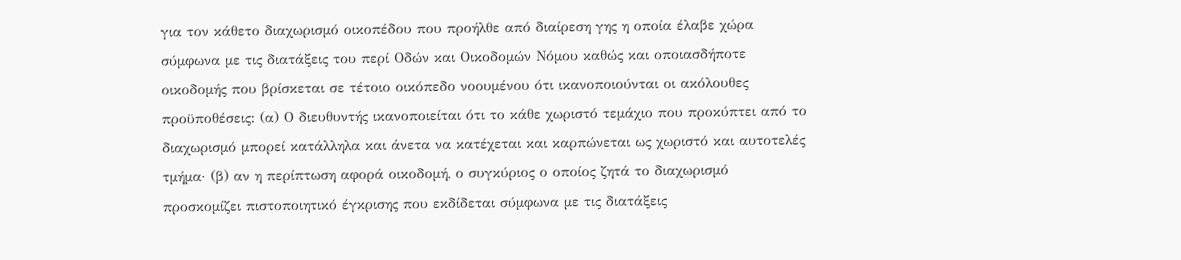για τον κάθετο διαχωρισμό οικοπέδου που προήλθε από διαίρεση γης η οποία έλαβε χώρα σύμφωνα με τις διατάξεις του περί Οδών και Οικοδομών Νόμου καθώς και οποιασδήποτε οικοδομής που βρίσκεται σε τέτοιο οικόπεδο νοουμένου ότι ικανοποιούνται οι ακόλουθες προϋποθέσεις: (α) Ο διευθυντής ικανοποιείται ότι το κάθε χωριστό τεμάχιο που προκύπτει από το διαχωρισμό μπορεί κατάλληλα και άνετα να κατέχεται και καρπώνεται ως χωριστό και αυτοτελές τμήμα· (β) αν η περίπτωση αφορά οικοδομή, ο συγκύριος ο οποίος ζητά το διαχωρισμό προσκομίζει πιστοποιητικό έγκρισης που εκδίδεται σύμφωνα με τις διατάξεις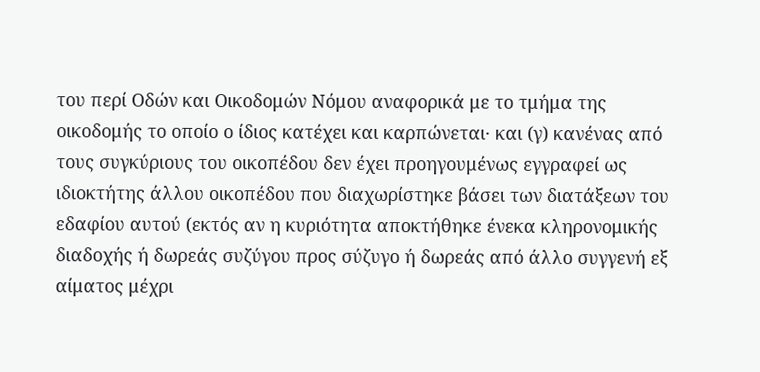του περί Οδών και Οικοδομών Νόμου αναφορικά με το τμήμα της οικοδομής το οποίο ο ίδιος κατέχει και καρπώνεται· και (γ) κανένας από τους συγκύριους του οικοπέδου δεν έχει προηγουμένως εγγραφεί ως ιδιοκτήτης άλλου οικοπέδου που διαχωρίστηκε βάσει των διατάξεων του εδαφίου αυτού (εκτός αν η κυριότητα αποκτήθηκε ένεκα κληρονομικής διαδοχής ή δωρεάς συζύγου προς σύζυγο ή δωρεάς από άλλο συγγενή εξ αίματος μέχρι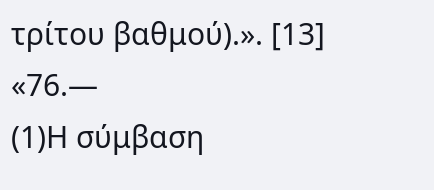τρίτου βαθμού).». [13] «76.—
(1)Η σύμβαση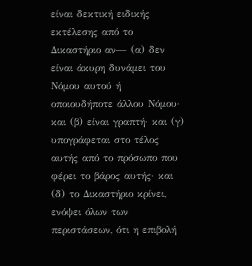είναι δεκτική ειδικής εκτέλεσης από το Δικαστήριο αν— (α) δεν είναι άκυρη δυνάμει του Νόμου αυτού ή οποιουδήποτε άλλου Νόμου· και (β) είναι γραπτή· και (γ) υπογράφεται στο τέλος αυτής από το πρόσωπο που φέρει το βάρος αυτής· και (δ) το Δικαστήριο κρίνει, ενόψει όλων των περιστάσεων, ότι η επιβολή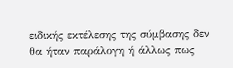ειδικής εκτέλεσης της σύμβασης δεν θα ήταν παράλογη ή άλλως πως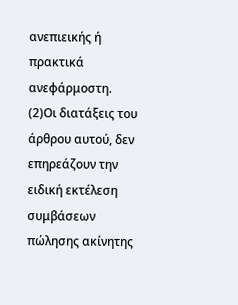ανεπιεικής ή πρακτικά ανεφάρμοστη.
(2)Οι διατάξεις του άρθρου αυτού, δεν επηρεάζουν την ειδική εκτέλεση συμβάσεων πώλησης ακίνητης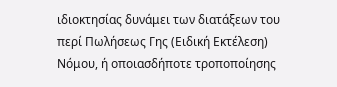ιδιοκτησίας δυνάμει των διατάξεων του περί Πωλήσεως Γης (Ειδική Εκτέλεση) Νόμου, ή οποιασδήποτε τροποποίησης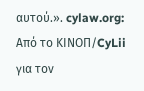αυτού.». cylaw.org: Από το ΚΙΝOΠ/CyLii για τον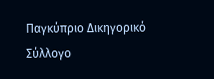Παγκύπριο Δικηγορικό Σύλλογο